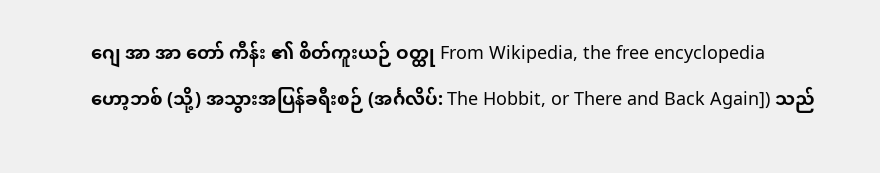ဂျေ အာ အာ တော် ကီန်း ၏ စိတ်ကူးယဉ် ဝတ္ထု From Wikipedia, the free encyclopedia
ဟော့ဘစ် (သို့) အသွားအပြန်ခရီးစဉ် (အင်္ဂလိပ်: The Hobbit, or There and Back Again]) သည်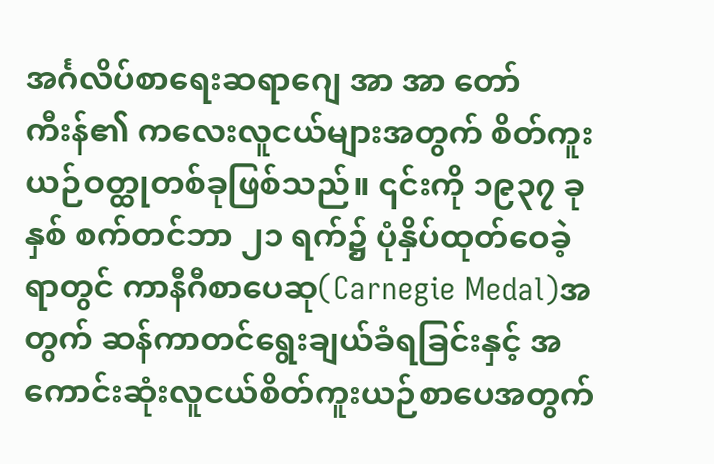အင်္ဂလိပ်စာရေးဆရာဂျေ အာ အာ တော်ကီးန်၏ ကလေးလူငယ်များအတွက် စိတ်ကူးယဉ်ဝတ္ထုတစ်ခုဖြစ်သည်။ ၎င်းကို ၁၉၃၇ ခုနှစ် စက်တင်ဘာ ၂၁ ရက်၌ ပုံနှိပ်ထုတ်ဝေခဲ့ရာတွင် ကာနီဂီစာပေဆု(Carnegie Medal)အတွက် ဆန်ကာတင်ရွေးချယ်ခံရခြင်းနှင့် အကောင်းဆုံးလူငယ်စိတ်ကူးယဉ်စာပေအတွက်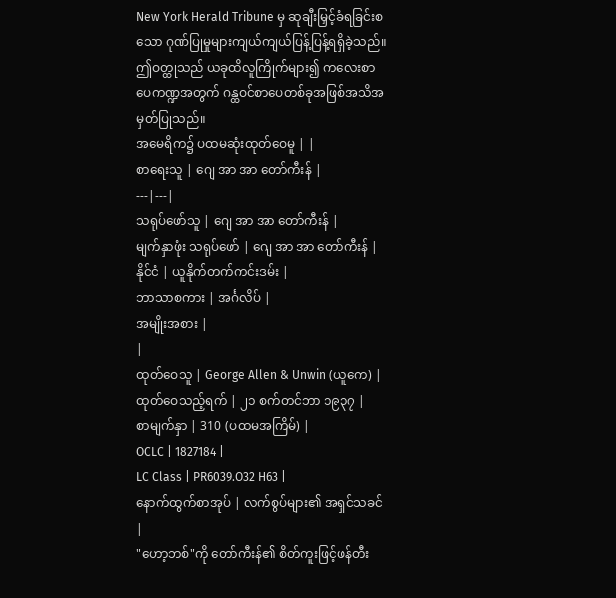New York Herald Tribune မှ ဆုချီးမြှင့်ခံရခြင်းစသော ဂုဏ်ပြုမှုများကျယ်ကျယ်ပြန့်ပြန့်ရရှိခဲ့သည်။ ဤဝတ္ထုသည် ယခုထိလူကြိုက်များ၍ ကလေးစာပေကဏ္ဍအတွက် ဂန္ထဝင်စာပေတစ်ခုအဖြစ်အသိအမှတ်ပြုသည်။
အမေရိက၌ ပထမဆုံးထုတ်ဝေမူ | |
စာရေးသူ | ဂျေ အာ အာ တော်ကီးန် |
---|---|
သရုပ်ဖော်သူ | ဂျေ အာ အာ တော်ကီးန် |
မျက်နှာဖုံး သရုပ်ဖော် | ဂျေ အာ အာ တော်ကီးန် |
နိုင်ငံ | ယူနိုက်တက်ကင်းဒမ်း |
ဘာသာစကား | အင်္ဂလိပ် |
အမျိုးအစား |
|
ထုတ်ဝေသူ | George Allen & Unwin (ယူကေ) |
ထုတ်ဝေသည့်ရက် | ၂၁ စက်တင်ဘာ ၁၉၃၇ |
စာမျက်နှာ | 310 (ပထမအကြိမ်) |
OCLC | 1827184 |
LC Class | PR6039.O32 H63 |
နောက်ထွက်စာအုပ် | လက်စွပ်များ၏ အရှင်သခင် |
"ဟော့ဘစ်"ကို တော်ကီးန်၏ စိတ်ကူးဖြင့်ဖန်တီး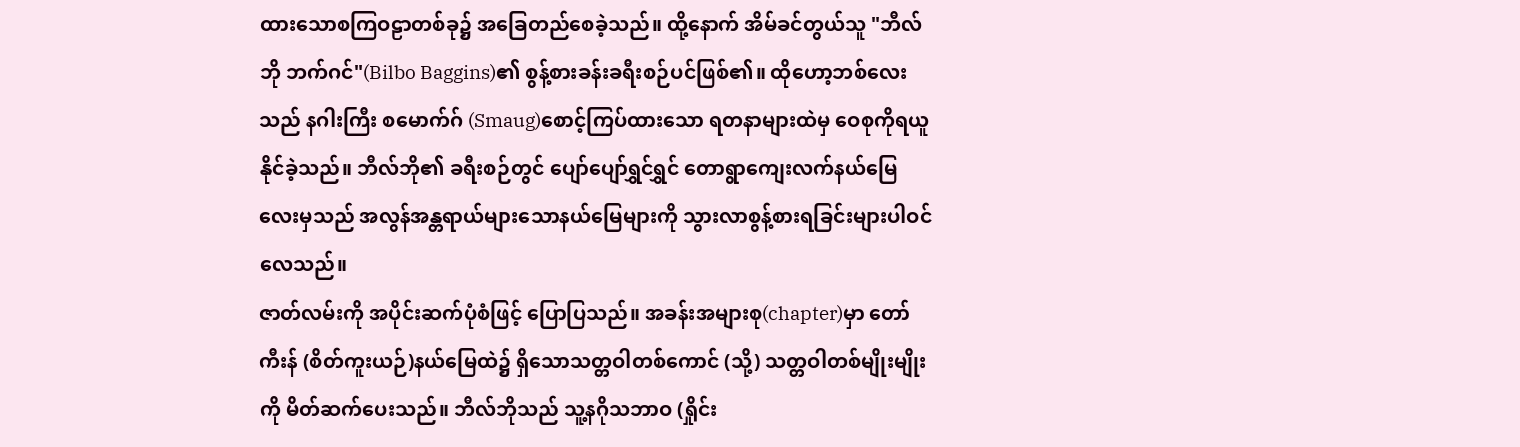ထားသောစကြဝဠာတစ်ခု၌ အခြေတည်စေခဲ့သည်။ ထို့နောက် အိမ်ခင်တွယ်သူ "ဘီလ်ဘို ဘက်ဂင်"(Bilbo Baggins)၏ စွန့်စားခန်းခရီးစဉ်ပင်ဖြစ်၏။ ထိုဟော့ဘစ်လေးသည် နဂါးကြီး စမောက်ဂ် (Smaug)စောင့်ကြပ်ထားသော ရတနာများထဲမှ ဝေစုကိုရယူနိုင်ခဲ့သည်။ ဘီလ်ဘို၏ ခရီးစဉ်တွင် ပျော်ပျော်ရွှင်ရွှင် တောရွာကျေးလက်နယ်မြေလေးမှသည် အလွန်အန္တရာယ်များသောနယ်မြေများကို သွားလာစွန့်စားရခြင်းများပါဝင်လေသည်။
ဇာတ်လမ်းကို အပိုင်းဆက်ပုံစံဖြင့် ပြောပြသည်။ အခန်းအများစု(chapter)မှာ တော်ကီးန် (စိတ်ကူးယဉ်)နယ်မြေထဲ၌ ရှိသောသတ္တဝါတစ်ကောင် (သို့) သတ္တဝါတစ်မျိုးမျိုးကို မိတ်ဆက်ပေးသည်။ ဘီလ်ဘိုသည် သူ့နဂိုသဘာဝ (ရှိုင်း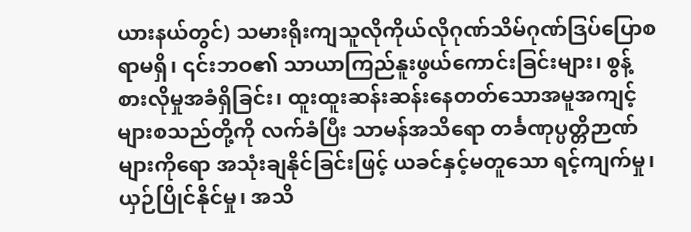ယားနယ်တွင်) သမားရိုးကျသူလိုကိုယ်လိုဂုဏ်သိမ်ဂုဏ်ဒြပ်ပြောစရာမရှိ၊ ၎င်းဘဝ၏ သာယာကြည်နူးဖွယ်ကောင်းခြင်းများ၊ စွန့်စားလိုမှုအခံရှိခြင်း၊ ထူးထူးဆန်းဆန်းနေတတ်သောအမူအကျင့်များစသည်တို့ကို လက်ခံပြီး သာမန်အသိရော တင်္ခဏုပ္ပတ္တိဉာဏ်များကိုရော အသုံးချနိုင်ခြင်းဖြင့် ယခင်နှင့်မတူသော ရင့်ကျက်မှု၊ ယှဉ်ပြိုင်နိုင်မှု၊ အသိ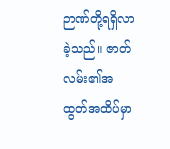ဉာဏ်တို့ရရှိလာခဲ့သည်။ ဇာတ်လမ်း၏အထွတ်အထိပ်မှာ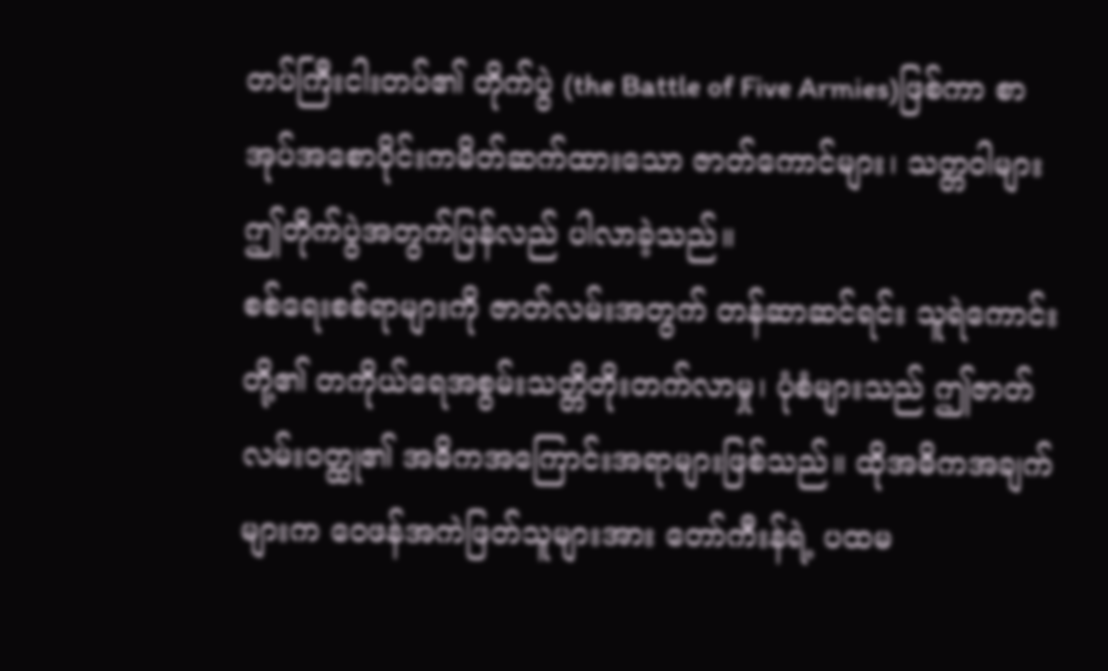တပ်ကြီးငါးတပ်၏ တိုက်ပွဲ (the Battle of Five Armies)ဖြစ်ကာ စာအုပ်အစောပိုင်းကမိတ်ဆက်ထားသော ဇာတ်ကောင်များ၊ သတ္တဝါများ ဤတိုက်ပွဲအတွက်ပြန်လည် ပါလာခဲ့သည်။
စစ်ရေးစစ်ရာများကို ဇာတ်လမ်းအတွက် တန်ဆာဆင်ရင်း သူရဲကောင်းတို့၏ တကိုယ်ရေအစွမ်းသတ္တိတိုးတက်လာမှု၊ ပုံစံများသည် ဤဇာတ်လမ်းဝတ္ထု၏ အဓိကအကြောင်းအရာများဖြစ်သည်။ ထိုအဓိကအချက်များက ဝေဖန်အကဲဖြတ်သူများအား တော်ကီးန်ရဲ့ ပထမ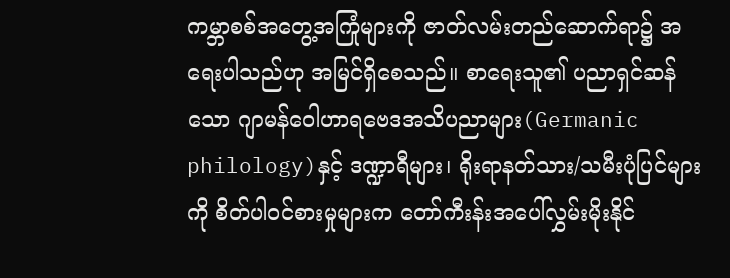ကမ္ဘာစစ်အတွေ့အကြုံများကို ဇာတ်လမ်းတည်ဆောက်ရာ၌ အရေးပါသည်ဟု အမြင်ရှိစေသည်။ စာရေးသူ၏ ပညာရှင်ဆန်သော ဂျာမန်ဝေါဟာရဗေဒအသိပညာများ(Germanic philology)နှင့် ဒဏ္ဍာရီများ၊ ရိုးရာနတ်သား/သမီးပုံပြင်များကို စိတ်ပါဝင်စားမှုများက တော်ကီးန်းအပေါ်လွှမ်းမိုးနိုင်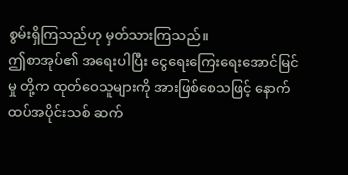စွမ်းရှိကြသည်ဟု မှတ်သားကြသည်။
ဤစာအုပ်၏ အရေးပါပြီး ငွေရေးကြေးရေးအောင်မြင်မှု တို့က ထုတ်ဝေသူများကို အားဖြစ်စေသဖြင့် နောက်ထပ်အပိုင်းသစ် ဆက်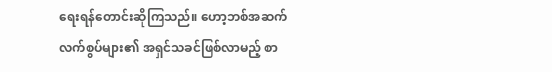ရေးရန်တောင်းဆိုကြသည်။ ဟော့ဘစ်အဆက် လက်စွပ်များ၏ အရှင်သခင်ဖြစ်လာမည့် စာ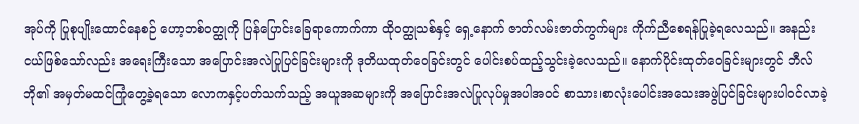အုပ်ကို ပြုစုပျိုးထောင်နေစဉ် ဟော့ဘစ်ဝတ္ထုကို ပြန်ပြောင်းခြေရာကောက်ကာ ထိုဝတ္ထုသစ်နှင့် ရှေ့နောက် ဇာတ်လမ်းဇာတ်ကွက်များ ကိုက်ညီစေရန်ပြုခဲ့ရလေသည်။ အနည်းငယ်ဖြစ်သော်လည်း အရေးကြီးသော အပြောင်းအလဲပြုပြင်ခြင်းများကို ဒုတိယထုတ်ဝေခြင်းတွင် ပေါင်းစပ်ထည့်သွင်းခဲ့လေသည်။ နောက်ပိုင်းထုတ်ဝေခြင်းများတွင် ဘီလ်ဘို၏ အမှတ်မထင်ကြုံတွေ့ခဲ့ရသော လောကနှင့်ပတ်သက်သည့် အယူအဆများကို အပြောင်းအလဲပြုလုပ်မှုအပါအဝင် စာသား၊စာလုံးပေါင်းအသေးအဖွဲပြင်ခြင်းများပါဝင်လာခဲ့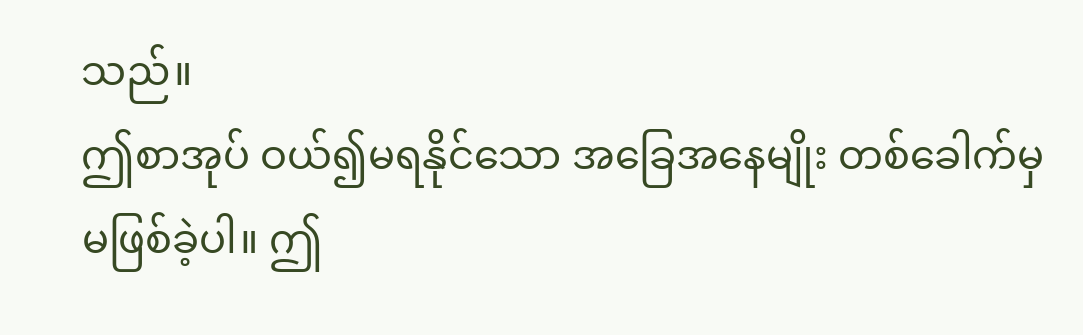သည်။
ဤစာအုပ် ဝယ်၍မရနိုင်သော အခြေအနေမျိုး တစ်ခေါက်မှမဖြစ်ခဲ့ပါ။ ဤ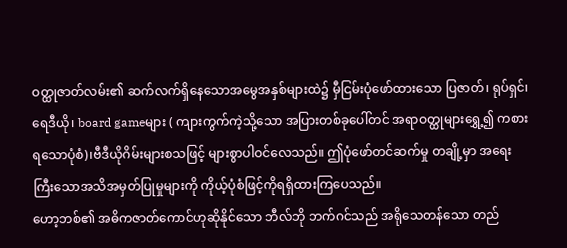ဝတ္ထုဇာတ်လမ်း၏ ဆက်လက်ရှိနေသောအမွေအနှစ်များထဲ၌ မှီငြမ်းပုံဖော်ထားသော ပြဇာတ်၊ ရုပ်ရှင်၊ရေဒီယို၊ board gameများ ( ကျားကွက်ကဲ့သို့သော အပြားတစ်ခုပေါ်တင် အရာဝတ္ထုများရွှေ့၍ ကစားရသောပုံစံ)၊ဗီဒီယိုဂိမ်းများစသဖြင့် များစွာပါဝင်လေသည်။ ဤပုံဖော်တင်ဆက်မှု တချို့မှာ အရေးကြီးသောအသိအမှတ်ပြုမှုများကို ကိုယ့်ပုံစံဖြင့်ကိုရရှိထားကြပေသည်။
ဟော့ဘစ်၏ အဓိကဇာတ်ကောင်ဟုဆိုနိုင်သော ဘီလ်ဘို ဘက်ဂင်သည် အရိုသေတန်သော တည်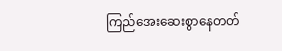ကြည်အေးဆေးစွာနေတတ်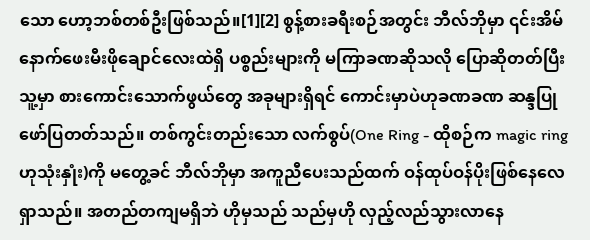သော ဟော့ဘစ်တစ်ဦးဖြစ်သည်။[1][2] စွန့်စားခရီးစဉ်အတွင်း ဘီလ်ဘိုမှာ ၎င်းအိမ်နောက်ဖေးမီးဖိုချောင်လေးထဲရှိ ပစ္စည်းများကို မကြာခဏဆိုသလို ပြောဆိုတတ်ပြီး သူ့မှာ စားကောင်းသောက်ဖွယ်တွေ အခုများရှိရင် ကောင်းမှာပဲဟုခဏခဏ ဆန္ဒပြုဖော်ပြတတ်သည်။ တစ်ကွင်းတည်းသော လက်စွပ်(One Ring - ထိုစဉ်က magic ring ဟုသုံးနှုံး)ကို မတွေ့ခင် ဘီလ်ဘိုမှာ အကူညီပေးသည်ထက် ဝန်ထုပ်ဝန်ပိုးဖြစ်နေလေရှာသည်။ အတည်တကျမရှိဘဲ ဟိုမှသည် သည်မှဟို လှည့်လည်သွားလာနေ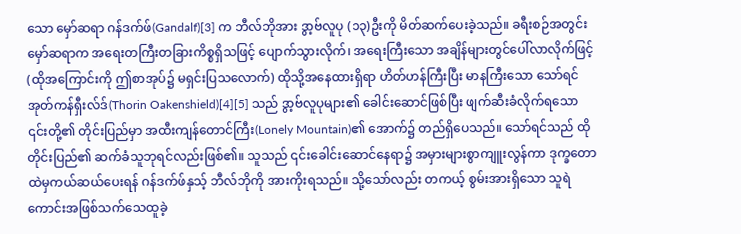သော မှော်ဆရာ ဂန်ဒက်ဖ်(Gandalf)[3] က ဘီလ်ဘိုအား ဒွာ့ဗ်လူပု (၁၃)ဦးကို မိတ်ဆက်ပေးခဲ့သည်။ ခရီးစဉ်အတွင်း မှော်ဆရာက အရေးတကြီးတခြားကိစ္စရှိသဖြင့် ပျောက်သွားလိုက်၊ အရေးကြီးသော အချိန်များတွင်ပေါ်လာလိုက်ဖြင့်(ထိုအကြောင်းကို ဤစာအုပ်၌ မရှင်းပြသလောက်) ထိုသို့အနေထားရှိရာ ဟိတ်ဟန်ကြီးပြီး မာနကြီးသော သော်ရင် အုတ်ကန်ရှီးလ်ဒ်(Thorin Oakenshield)[4][5] သည် ဒွာ့ဗ်လူပုများ၏ ခေါင်းဆောင်ဖြစ်ပြီး ဖျက်ဆီးခံလိုက်ရသော ၎င်းတို့၏ တိုင်းပြည်မှာ အထီးကျန်တောင်ကြီး(Lonely Mountain)၏ အောက်၌ တည်ရှိပေသည်။ သော်ရင်သည် ထိုတိုင်းပြည်၏ ဆက်ခံသူဘုရင်လည်းဖြစ်၏။ သူသည် ၎င်းခေါင်းဆောင်နေရာ၌ အမှားများစွာကျူးလွန်ကာ ဒုက္ခတောထဲမှကယ်ဆယ်ပေးရန် ဂန်ဒက်ဖ်နှသ့် ဘီလ်ဘိုကို အားကိုးရသည်။ သို့သော်လည်း တကယ့် စွမ်းအားရှိသော သူရဲကောင်းအဖြစ်သက်သေထူခဲ့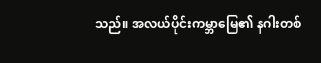သည်။ အလယ်ပိုင်းကမ္ဘာမြေ၏ နဂါးတစ်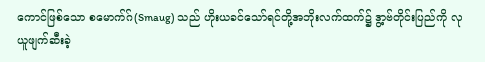ကောင်ဖြစ်သော စမောက်ဂ်(Smaug) သည် ဟိုးယခင်သော်ရင်တို့အဘိုးလက်ထက်၌ ဒွာ့ဗ်တိုင်းပြည်ကို လုယူဖျက်ဆီးခဲ့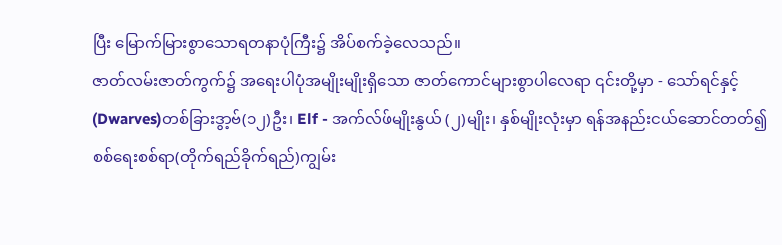ပြီး မြောက်မြားစွာသောရတနာပုံကြီး၌ အိပ်စက်ခဲ့လေသည်။
ဇာတ်လမ်းဇာတ်ကွက်၌ အရေးပါပုံအမျိုးမျိုးရှိသော ဇာတ်ကောင်များစွာပါလေရာ ၎င်းတို့မှာ - သော်ရင်နှင့် (Dwarves)တစ်ခြားဒွာ့ဗ်(၁၂)ဦး၊ Elf - အက်လ်ဖ်မျိုးနွယ် (၂)မျိုး၊ နှစ်မျိုးလုံးမှာ ရန်အနည်းငယ်ဆောင်တတ်၍ စစ်ရေးစစ်ရာ(တိုက်ရည်ခိုက်ရည်)ကျွမ်း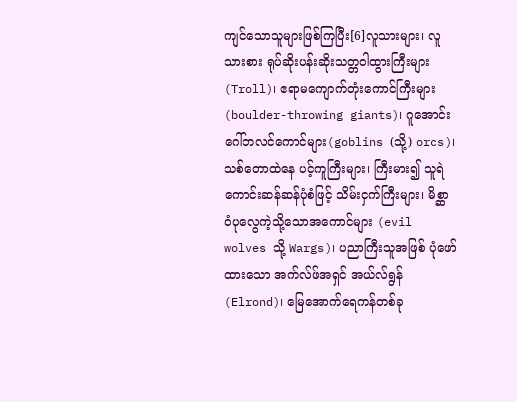ကျင်သောသူများဖြစ်ကြပြီး[6]လူသားများ၊ လူသားစား ရုပ်ဆိုးပန်းဆိုးသတ္တဝါထွားကြီးများ(Troll)၊ ဧရာမကျောက်တုံးကောင်ကြီးများ(boulder-throwing giants)၊ ဂူအောင်း ဂေါ်ဘလင်ကောင်များ(goblins (သို့) orcs)၊ သစ်တောထဲနေ ပင့်ကူကြီးများ၊ ကြီးမား၍ သူရဲကောင်းဆန်ဆန်ပုံစံဖြင့် သိမ်းငှက်ကြီးများ၊ မိစ္ဆာ ဝံပုလွေကဲ့သို့သောအကောင်များ (evil wolves သို့ Wargs)၊ ပညာကြီးသူအဖြစ် ပုံဖော်ထားသော အက်လ်ဖ်အရှင် အယ်လ်ရွန် (Elrond)၊ မြေအောက်ရေကန်တစ်ခု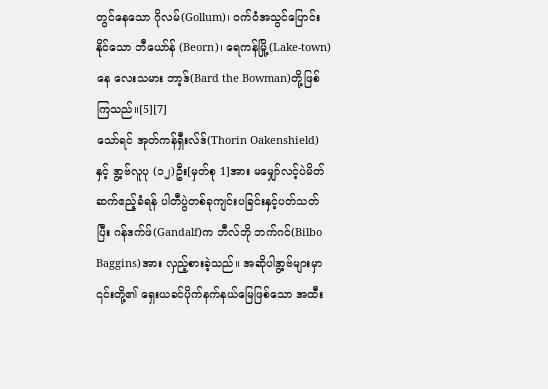တွင်နေသော ဂိုလမ်(Gollum)၊ ဝက်ဝံအသွင်ပြောင်းနိုင်သော ဘီယော်န် (Beorn)၊ ရေကန်မြို့(Lake-town)နေ လေးသမား ဘာ့ဒ်(Bard the Bowman)တို့ဖြစ်ကြသည်။[5][7]
သော်ရင် အုတ်ကန်ရှီးလ်ဒ်(Thorin Oakenshield)နှင့် ဒွာ့ဗ်လူပု (၁၂)ဦး[မှတ်စု 1]အား မမျှော်လင့်ပဲမိတ်ဆက်ဧည့်ခံရန် ပါတီပွဲတစ်ခုကျင်းပခြင်းနှင့်ပတ်သတ်ပြီး ဂန်ဒက်ဖ်(Gandalf)က ဘီလ်ဘို ဘက်ဂင်(Bilbo Baggins)အား လှည့်စားခဲ့သည်။ အဆိုပါဒွာ့ဗ်များမှာ ၎င်းတို့၏ ရှေးယခင်ပိုက်နက်နယ်မြေဖြစ်သော အထီး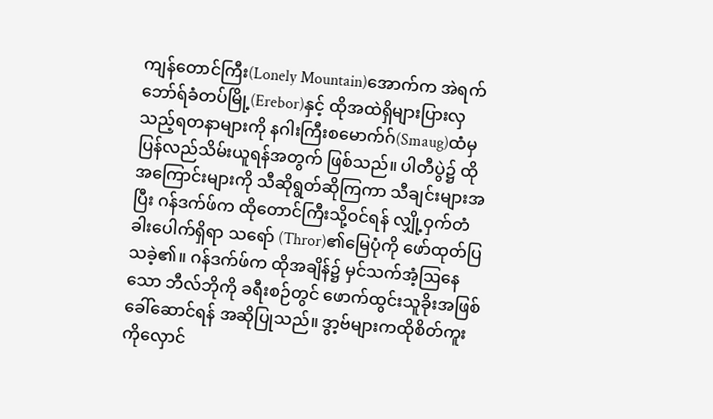ကျန်တောင်ကြီး(Lonely Mountain)အောက်က အဲရက်ဘော်ရ်ခံတပ်မြို့(Erebor)နှင့် ထိုအထဲရှိများပြားလှသည့်ရတနာများကို နဂါးကြီးစမောက်ဂ်(Smaug)ထံမှ ပြန်လည်သိမ်းယူရန်အတွက် ဖြစ်သည်။ ပါတီပွဲ၌ ထိုအကြောင်းများကို သီဆိုရွတ်ဆိုကြကာ သီချင်းများအပြီး ဂန်ဒက်ဖ်က ထိုတောင်ကြီးသို့ဝင်ရန် လျှို့ဝှက်တံခါးပေါက်ရှိရာ သရော် (Thror)၏မြေပုံကို ဖော်ထုတ်ပြသခဲ့၏။ ဂန်ဒက်ဖ်က ထိုအချိန်၌ မှင်သက်အံ့ဩနေသော ဘီလ်ဘိုကို ခရီးစဉ်တွင် ဖောက်ထွင်းသူခိုးအဖြစ်ခေါ်ဆောင်ရန် အဆိုပြုသည်။ ဒွာ့ဗ်များကထိုစိတ်ကူးကိုလှောင်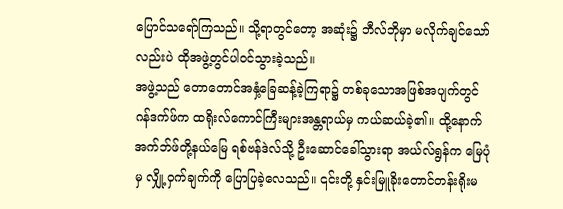ပြောင်သရော်ကြသည်။ သို့ရာတွင်တော့ အဆုံး၌ ဘီလ်ဘိုမှာ မလိုက်ချင်သော်လည်းပဲ ထိုအဖွဲ့တွင်ပါဝင်သွားခဲ့သည်။
အဖွဲ့သည် တောတောင်အနှံ့ခြေဆန့်ခဲ့ကြရာ၌ တစ်ခုသောအဖြစ်အပျက်တွင် ဂန်ဒက်ဖ်က ထရိုးလ်ကောင်ကြီးများအန္တရာယ်မှ ကယ်ဆယ်ခဲ့၏။ ထို့နောက် အက်ဘ်ဖ်တို့နယ်မြေ ရစ်ဗန်ဒဲလ်သို့ ဦးဆောင်ခေါ်သွားရာ အယ်လ်ရွန်က မြေပုံမှ လျှို့ဝှက်ချက်ကို ပြောပြခဲ့လေသည်။ ၎င်းတို့ နှင်းမြူခိုးတောင်တန်းရိုးမ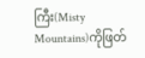ကြီး(Misty Mountains)ကိုဖြတ်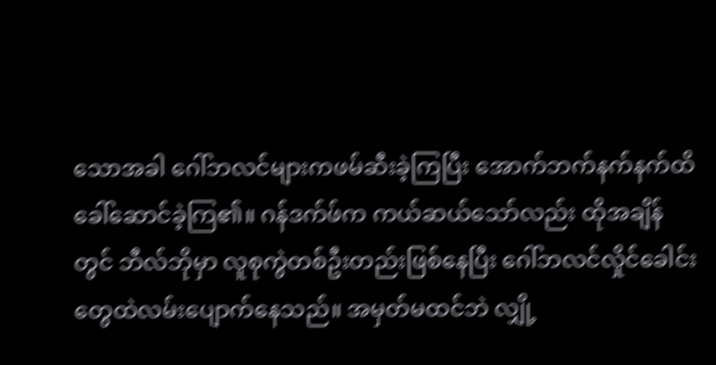သောအခါ ဂေါ်ဘလင်များကဖမ်ဆီးခဲ့ကြပြီး အောက်ဘက်နက်နက်ထိခေါ်ဆောင်ခဲ့ကြ၏။ ဂန်ဒက်ဖ်က ကယ်ဆယ်သော်လည်း ထိုအချိန်တွင် ဘီလ်ဘိုမှာ လူစုကွဲတစ်ဦးတည်းဖြစ်နေပြီး ဂေါ်ဘလင်လှိုင်ခေါင်းတွေထဲလမ်းပျောက်နေသည်။ အမှတ်မထင်ဘဲ လျှို့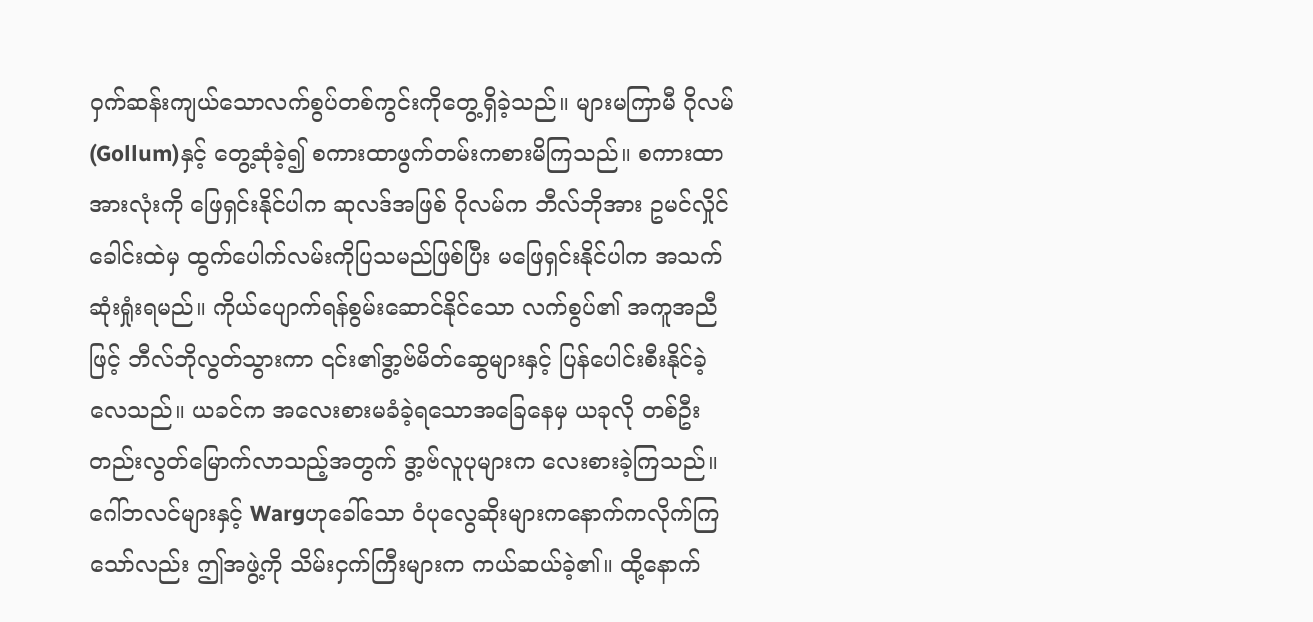ဝှက်ဆန်းကျယ်သောလက်စွပ်တစ်ကွင်းကိုတွေ့ရှိခဲ့သည်။ များမကြာမီ ဂိုလမ်(Gollum)နှင့် တွေ့ဆုံခဲ့၍ စကားထာဖွက်တမ်းကစားမိကြသည်။ စကားထာအားလုံးကို ဖြေရှင်းနိုင်ပါက ဆုလဒ်အဖြစ် ဂိုလမ်က ဘီလ်ဘိုအား ဥမင်လှိုင်ခေါင်းထဲမှ ထွက်ပေါက်လမ်းကိုပြသမည်ဖြစ်ပြီး မဖြေရှင်းနိုင်ပါက အသက်ဆုံးရှုံးရမည်။ ကိုယ်ပျောက်ရန်စွမ်းဆောင်နိုင်သော လက်စွပ်၏ အကူအညီဖြင့် ဘီလ်ဘိုလွတ်သွားကာ ၎င်း၏ဒွာ့ဗ်မိတ်ဆွေများနှင့် ပြန်ပေါင်းစီးနိုင်ခဲ့လေသည်။ ယခင်က အလေးစားမခံခဲ့ရသောအခြေနေမှ ယခုလို တစ်ဦးတည်းလွတ်မြောက်လာသည့်အတွက် ဒွာ့ဗ်လူပုများက လေးစားခဲ့ကြသည်။ ဂေါ်ဘလင်များနှင့် Wargဟုခေါ်သော ဝံပုလွေဆိုးများကနောက်ကလိုက်ကြသော်လည်း ဤအဖွဲ့ကို သိမ်းငှက်ကြီးများက ကယ်ဆယ်ခဲ့၏။ ထို့နောက်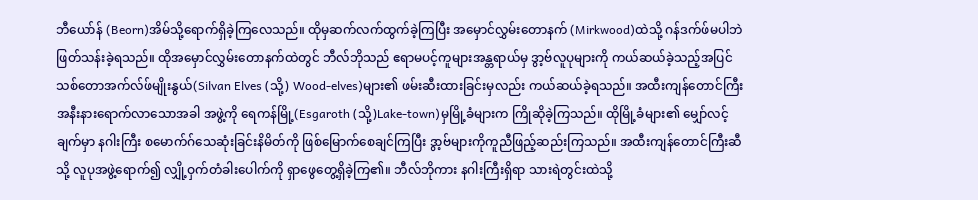ဘီယော်န် (Beorn)အိမ်သို့ရောက်ရှိခဲ့ကြလေသည်။ ထိုမှဆက်လက်ထွက်ခဲ့ကြပြီး အမှောင်လွှမ်းတောနက် (Mirkwood)ထဲသို့ ဂန်ဒက်ဖ်မပါဘဲ ဖြတ်သန်းခဲ့ရသည်။ ထိုအမှောင်လွှမ်းတောနက်ထဲတွင် ဘီလ်ဘိုသည် ဧရာမပင့်ကူများအန္တရာယ်မှ ဒွာ့ဗ်လူပုများကို ကယ်ဆယ်ခဲ့သည့်အပြင် သစ်တောအက်လ်ဖ်မျိုးနွယ်(Silvan Elves (သို့) Wood-elves)များ၏ ဖမ်းဆီးထားခြင်းမှလည်း ကယ်ဆယ်ခဲ့ရသည်။ အထီးကျန်တောင်ကြီးအနီးနားရောက်လာသောအခါ အဖွဲ့ကို ရေကန်မြို့(Esgaroth (သို့)Lake-town)မှမြို့ခံများက ကြိုဆိုခဲ့ကြသည်။ ထိုမြို့ခံများ၏ မျှော်လင့်ချက်မှာ နဂါးကြီး စမောက်ဂ်သေဆုံးခြင်းနိမိတ်ကို ဖြစ်မြောက်စေချင်ကြပြီး ဒွာ့ဗ်များကိုကူညီဖြည့်ဆည်းကြသည်။ အထီးကျန်တောင်ကြီးဆီသို့ လူပုအဖွဲ့ရောက်၍ လျှို့ဝှက်တံခါးပေါက်ကို ရှာဖွေတွေ့ရှိခဲ့ကြ၏။ ဘီလ်ဘိုကား နဂါးကြီးရှိရာ သားရဲတွင်းထဲသို့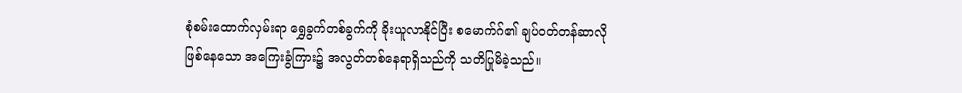စုံစမ်းထောက်လှမ်းရာ ရွှေခွက်တစ်ခွက်ကို ခိုးယူလာနိုင်ပြီး စမောက်ဂ်၏ ချပ်ဝတ်တန်ဆာလိုဖြစ်နေသော အကြေးခွံကြား၌ အလွတ်တစ်နေရာရှိသည်ကို သတိပြုမိခဲ့သည်။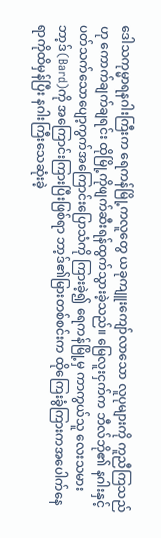ဒေါသကုမ္မာရနဂါးကြီးက ရေကန်မြို့ကလူတွေ ယခုကျူးကျော်လာသော လူပုများကို ကူညီကြသည်ဟု ကောက်ချက်ချရင်း ထိုမြို့ကိုဖျက်ဆီးရန်ထွက်သွားခဲ့သည်။ မြေလူးငှက်က ဘီလ်ဘို၏ နဂါးနှင့်ပတ်သက်သောပျော့ကွက်အကြောင်းပြောသံကို ကြားခဲ့၍ ရေကန်မြို့မှ ကာကွယ်သူ လေးသမားဘာ့ဒ်(Bard)ကို အကြောင်းကြားပြီးဖြစ်ရာ ဘာ့ဒ်၏မြားတစ်စင်းက ထိုကြေးခွံကြားကအပေါက်နေရာကိုထိမှန်ပြီး နဂါးကြီးသေဆုံးခဲ့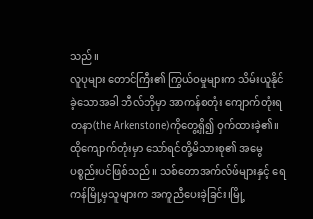သည်။
လူပုများ တောင်ကြီး၏ ကြွယ်ဝမှုများက သိမ်းယူနိုင်ခဲ့သောအခါ ဘီလ်ဘိုမှာ အာကန်စတုံး ကျောက်တုံးရတနာ(the Arkenstone)ကိုတွေ့ရှိ၍ ဝှက်ထားခဲ့၏။ ထိုကျောက်တုံးမှာ သော်ရင်တို့မိသားစု၏ အမွေပစ္စည်းပင်ဖြစ်သည်။ သစ်တောအက်လ်ဖ်များနှင့် ရေကန်မြို့မှသူများက အကူညီပေးခဲ့ခြင်း၊မြို့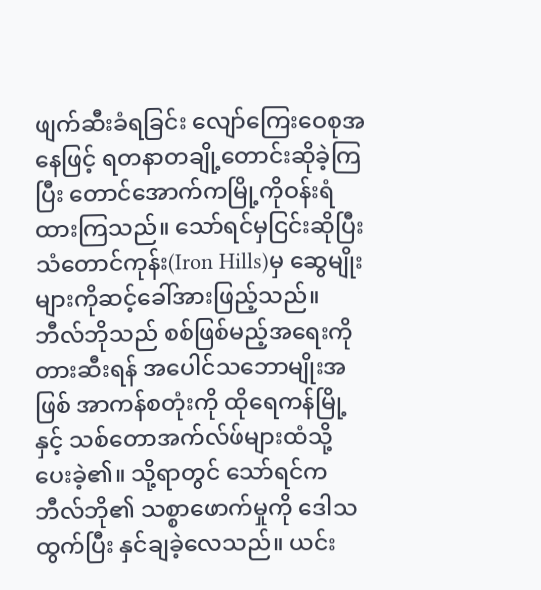ဖျက်ဆီးခံရခြင်း လျော်ကြေးဝေစုအနေဖြင့် ရတနာတချို့တောင်းဆိုခဲ့ကြပြီး တောင်အောက်ကမြို့ကိုဝန်းရံထားကြသည်။ သော်ရင်မှငြင်းဆိုပြီး သံတောင်ကုန်း(Iron Hills)မှ ဆွေမျိုးများကိုဆင့်ခေါ်အားဖြည့်သည်။ ဘီလ်ဘိုသည် စစ်ဖြစ်မည့်အရေးကို တားဆီးရန် အပေါင်သဘောမျိုးအဖြစ် အာကန်စတုံးကို ထိုရေကန်မြို့နှင့် သစ်တောအက်လ်ဖ်များထံသို့ ပေးခဲ့၏။ သို့ရာတွင် သော်ရင်က ဘီလ်ဘို၏ သစ္စာဖောက်မှုကို ဒေါသထွက်ပြီး နှင်ချခဲ့လေသည်။ ယင်း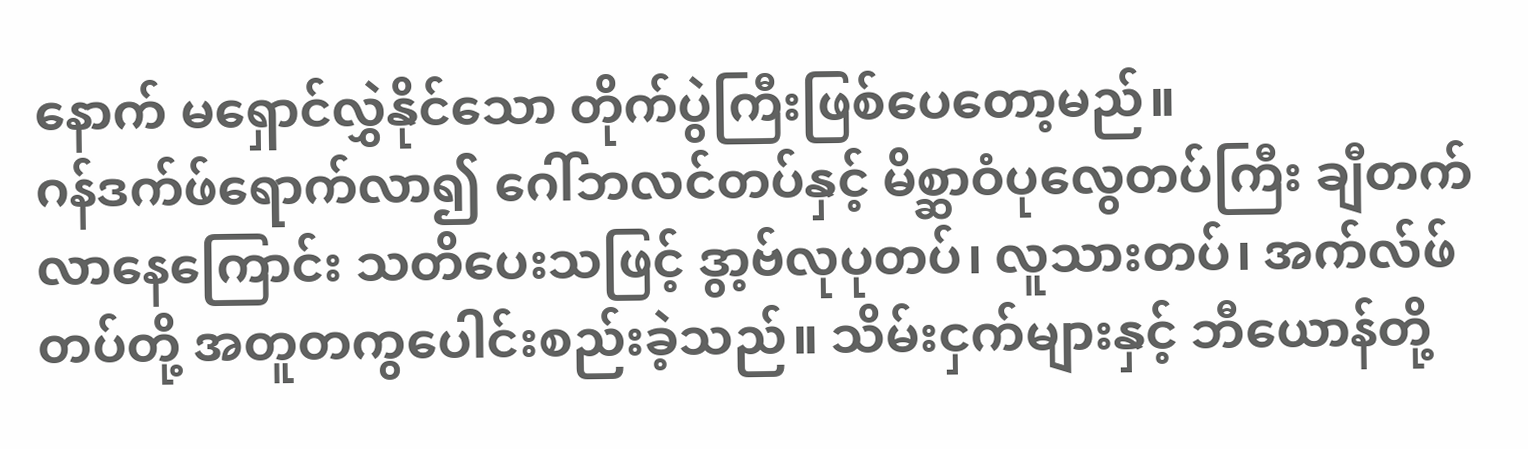နောက် မရှောင်လွှဲနိုင်သော တိုက်ပွဲကြီးဖြစ်ပေတော့မည်။
ဂန်ဒက်ဖ်ရောက်လာ၍ ဂေါ်ဘလင်တပ်နှင့် မိစ္ဆာဝံပုလွေတပ်ကြီး ချီတက်လာနေကြောင်း သတိပေးသဖြင့် ဒွာ့ဗ်လုပုတပ်၊ လူသားတပ်၊ အက်လ်ဖ်တပ်တို့ အတူတကွပေါင်းစည်းခဲ့သည်။ သိမ်းငှက်များနှင့် ဘီယောန်တို့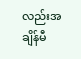လည်းအချိန်မီ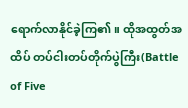ရောက်လာနိုင်ခဲ့ကြ၏။ ထိုအထွတ်အထိပ် တပ်ငါးတပ်တိုက်ပွဲကြီး(Battle of Five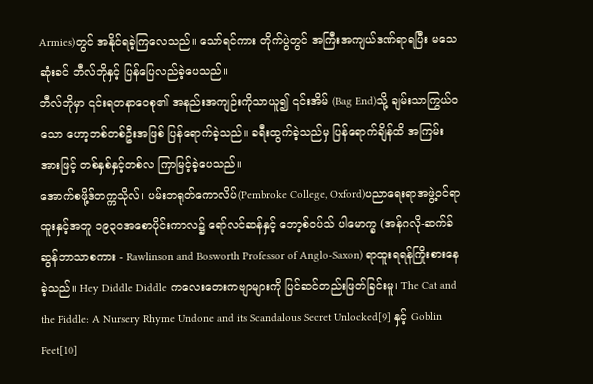Armies)တွင် အနိုင်ရခဲ့ကြလေသည်။ သော်ရင်ကား တိုက်ပွဲတွင် အကြီးအကျယ်ဒဏ်ရာရပြီး မသေဆုံးခင် ဘီလ်ဘိုနှင့် ပြန်ပြေလည်ခဲ့ပေသည်။
ဘီလ်ဘိုမှာ ၎င်းရတနာဝေစု၏ အနည်းအကျဉ်းကိုသာယူ၍ ၎င်းအိမ် (Bag End)သို့ ချမ်းသာကြွယ်ဝသော ဟော့ဘစ်တစ်ဦးအဖြစ် ပြန်ရောက်ခဲ့သည်။ ခရီးထွက်ခဲ့သည်မှ ပြန်ရောက်ချိန်ထိ အကြမ်းအားဖြင့် တစ်နှစ်နှင့်တစ်လ ကြာမြင့်ခဲ့ပေသည်။
အောက်စဖို့ဒ်တက္ကသိုလ်၊ ပမ်းဘရုတ်ကောလိပ်(Pembroke College, Oxford)ပညာရေးရာအဖွဲ့ဝင်ရာထူးနှင့်အတူ ၁၉၃၀အစောပိုင်းကာလ၌ ရော်လင်ဆန်နှင့် ဘော့စ်ဝပ်သ် ပါမောက္ခ (အန်ဂလို-ဆက်ခ်ဆွန်ဘာသာစကား - Rawlinson and Bosworth Professor of Anglo-Saxon) ရာထူးရရန်ကြိုးစားနေခဲ့သည်။ Hey Diddle Diddle ကလေးတေးကဗျာများကို ပြင်ဆင်တည်းဖြတ်ခြင်းမူ၊ The Cat and the Fiddle: A Nursery Rhyme Undone and its Scandalous Secret Unlocked[9] နှင့် Goblin Feet[10]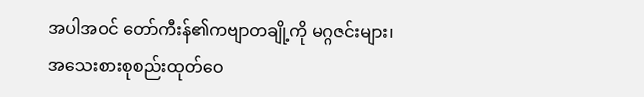အပါအဝင် တော်ကီးန်၏ကဗျာတချို့ကို မဂ္ဂဇင်းများ၊ အသေးစားစုစည်းထုတ်ဝေ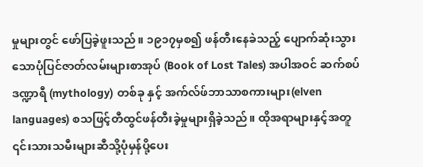မှုများတွင် ဖော်ပြခဲ့ဖူးသည်။ ၁၉၁၇မှစ၍ ဖန်တီးနေခဲသည့် ပျောက်ဆုံးသွားသောပုံပြင်ဇာတ်လမ်းများစာအုပ် (Book of Lost Tales) အပါအဝင် ဆက်စပ် ဒဏ္ဍာရီ (mythology) တစ်ခု နှင့် အက်လ်ဖ်ဘာသာစကားများ(elven languages) စသဖြင့်တီထွင်ဖန်တီးခဲ့မှုများရှိခဲ့သည်။ ထိုအရာများနှင့်အတူ ၎င်းသားသမီးများဆီသို့ပုံမှန်ပို့ပေး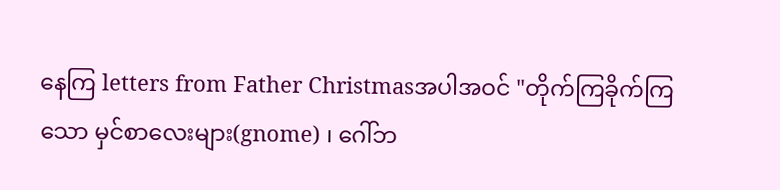နေကြ letters from Father Christmasအပါအဝင် "တိုက်ကြခိုက်ကြသော မှင်စာလေးများ(gnome) ၊ ဂေါ်ဘ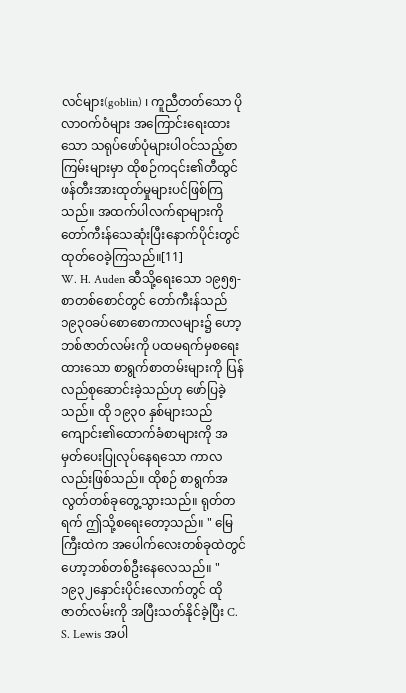လင်များ(goblin) ၊ ကူညီတတ်သော ပိုလာဝက်ဝံများ အကြောင်းရေးထားသော သရုပ်ဖော်ပုံများပါဝင်သည့်စာကြမ်းများမှာ ထိုစဉ်က၎င်း၏တီထွင်ဖန်တီးအားထုတ်မှုများပင်ဖြစ်ကြသည်။ အထက်ပါလက်ရာများကို တော်ကီးန်သေဆုံးပြီးနောက်ပိုင်းတွင် ထုတ်ဝေခဲ့ကြသည်။[11]
W. H. Auden ဆီသို့ရေးသော ၁၉၅၅-စာတစ်စောင်တွင် တော်ကီးန်သည် ၁၉၃၀ခပ်စောစောကာလများ၌ ဟော့ဘစ်ဇာတ်လမ်းကို ပထမရက်မှစရေးထားသော စာရွက်စာတမ်းများကို ပြန်လည်စုဆောင်းခဲ့သည်ဟု ဖော်ပြခဲ့သည်။ ထို ၁၉၃၀ နှစ်များသည် ကျောင်း၏ထောက်ခံစာများကို အမှတ်ပေးပြုလုပ်နေရသော ကာလလည်းဖြစ်သည်။ ထိုစဉ် စာရွက်အလွတ်တစ်ခုတွေ့သွားသည်။ ရုတ်တရက် ဤသို့စရေးတော့သည်။ " မြေကြီးထဲက အပေါက်လေးတစ်ခုထဲတွင် ဟော့ဘစ်တစ်ဦးနေလေသည်။ " ၁၉၃၂နှောင်းပိုင်းလောက်တွင် ထိုဇာတ်လမ်းကို အပြီးသတ်နိုင်ခဲ့ပြီး C. S. Lewis အပါ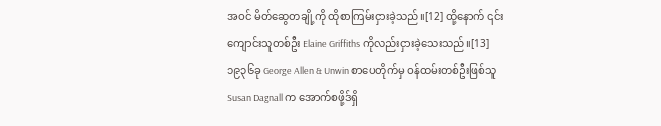အဝင် မိတ်ဆွေတချို့ကို ထိုစာကြမ်းငှားခဲ့သည်။[12] ထို့နောက် ၎င်းကျောင်းသူတစ်ဦး Elaine Griffiths ကိုလည်းငှားခဲ့သေးသည်။[13] ၁၉၃၆ခု George Allen & Unwin စာပေတိုက်မှ ဝန်ထမ်းတစ်ဦးဖြစ်သူSusan Dagnall က အောက်စဖို့ဒ်ရှိ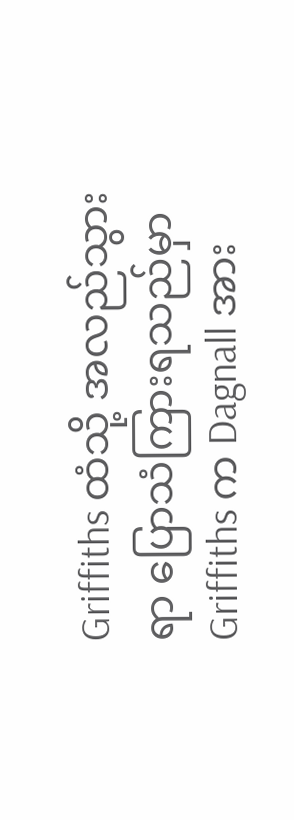Griffiths ထံသို့ အလည်သွားရာ ပြောသံကြားရသည်မှာ Griffiths က Dagnall အား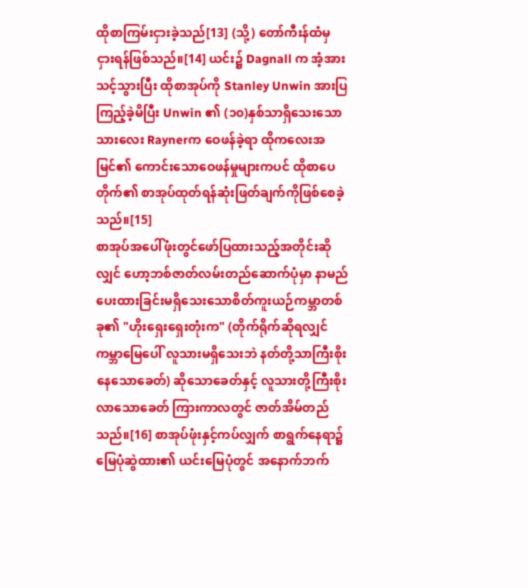ထိုစာကြမ်းငှားခဲ့သည်[13] (သို့) တော်ကီးန်ထံမှ ငှားရန်ဖြစ်သည်။[14] ယင်း၌ Dagnall က အံ့အားသင့်သွားပြီး ထိုစာအုပ်ကို Stanley Unwin အားပြကြည့်ခဲ့မိပြီး Unwin ၏ (၁၀)နှစ်သာရှိသေးသော သားလေး Raynerက ဝေဖန်ခဲ့ရာ ထိုကလေးအမြင်၏ ကောင်းသောဝေဖန်မှုများကပင် ထိုစာပေတိုက်၏ စာအုပ်ထုတ်ရန်ဆုံးဖြတ်ချက်ကိုဖြစ်စေခဲ့သည်။[15]
စာအုပ်အပေါ်ဖုံးတွင်ဖော်ပြထားသည့်အတိုင်းဆိုလျှင် ဟော့ဘစ်ဇာတ်လမ်းတည်ဆောက်ပုံမှာ နာမည်ပေးထားခြင်းမရှိသေးသောစိတ်ကူးယဉ်ကမ္ဘာတစ်ခု၏ "ဟိုးရှေးရှေးတုံးက" (တိုက်ရိုက်ဆိုရလျှင် ကမ္ဘာမြေပေါ် လူသားမရှိသေးဘဲ နတ်တို့သာကြီးစိုးနေသောခေတ်) ဆိုသောခေတ်နှင့် လူသားတို့ကြီးစိုးလာသောခေတ် ကြားကာလတွင် ဇာတ်အိမ်တည်သည်။[16] စာအုပ်ဖုံးနှင့်ကပ်လျှက် စာရွက်နေရာ၌ မြေပုံဆွဲထား၏ ယင်းမြေပုံတွင် အနောက်ဘက်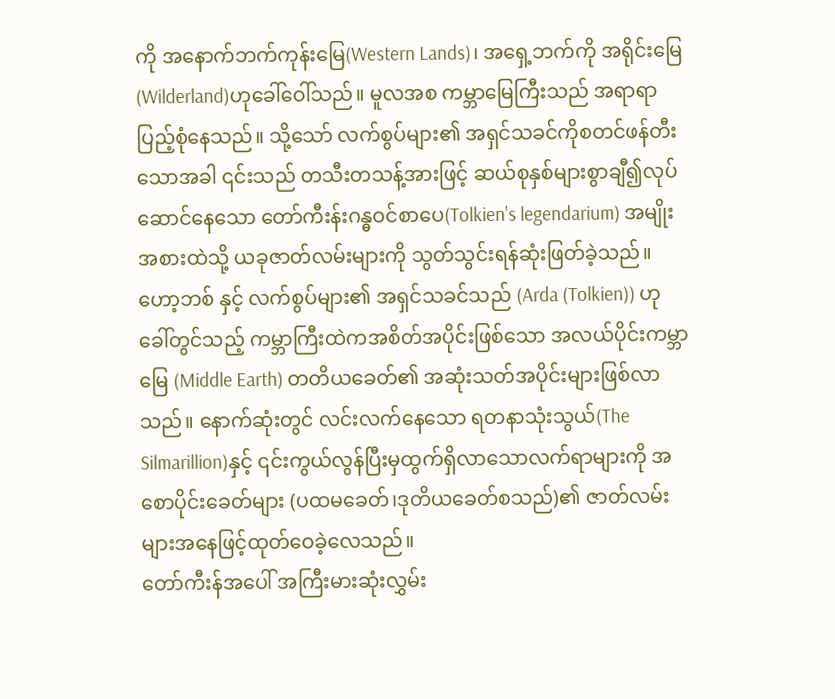ကို အနောက်ဘက်ကုန်းမြေ(Western Lands)၊ အရှေ့ဘက်ကို အရိုင်းမြေ(Wilderland)ဟုခေါ်ဝေါ်သည်။ မူလအစ ကမ္ဘာမြေကြီးသည် အရာရာပြည့်စုံနေသည်။ သို့သော် လက်စွပ်များ၏ အရှင်သခင်ကိုစတင်ဖန်တီးသောအခါ ၎င်းသည် တသီးတသန့်အားဖြင့် ဆယ်စုနှစ်များစွာချီ၍လုပ်ဆောင်နေသော တော်ကီးန်းဂန္ဓဝင်စာပေ(Tolkien's legendarium) အမျိုးအစားထဲသို့ ယခုဇာတ်လမ်းများကို သွတ်သွင်းရန်ဆုံးဖြတ်ခဲ့သည်။ ဟော့ဘစ် နှင့် လက်စွပ်များ၏ အရှင်သခင်သည် (Arda (Tolkien)) ဟုခေါ်တွင်သည့် ကမ္ဘာကြီးထဲကအစိတ်အပိုင်းဖြစ်သော အလယ်ပိုင်းကမ္ဘာမြေ (Middle Earth) တတိယခေတ်၏ အဆုံးသတ်အပိုင်းများဖြစ်လာသည်။ နောက်ဆုံးတွင် လင်းလက်နေသော ရတနာသုံးသွယ်(The Silmarillion)နှင့် ၎င်းကွယ်လွန်ပြီးမှထွက်ရှိလာသောလက်ရာများကို အစောပိုင်းခေတ်များ (ပထမခေတ်၊ဒုတိယခေတ်စသည်)၏ ဇာတ်လမ်းများအနေဖြင့်ထုတ်ဝေခဲ့လေသည်။
တော်ကီးန်အပေါ် အကြီးမားဆုံးလွှမ်း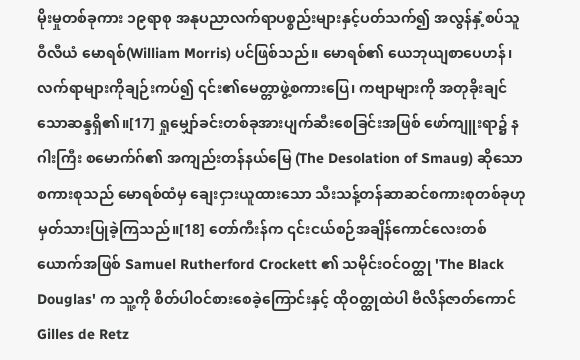မိုးမှုတစ်ခုကား ၁၉ရာစု အနုပညာလက်ရာပစ္စည်းများနှင့်ပတ်သက်၍ အလွန်နှံ့စပ်သူ ဝီလီယံ မောရစ်(William Morris) ပင်ဖြစ်သည်။ မောရစ်၏ ယေဘုယျစာပေဟန်၊ လက်ရာများကိုချဉ်းကပ်၍ ၎င်း၏မေတ္တာဖွဲ့စကားပြေ၊ ကဗျာများကို အတုခိုးချင်သောဆန္ဒရှိ၏။[17] ရှုမျှော်ခင်းတစ်ခုအားပျက်ဆီးစေခြင်းအဖြစ် ဖော်ကျူးရာ၌ နဂါးကြီး စမောက်ဂ်၏ အကျည်းတန်နယ်မြေ (The Desolation of Smaug) ဆိုသော စကားစုသည် မောရစ်ထံမှ ချေးငှားယူထားသော သီးသန့်တန်ဆာဆင်စကားစုတစ်ခုဟု မှတ်သားပြုခဲ့ကြသည်။[18] တော်ကီးန်က ၎င်းငယ်စဉ်အချိန်ကောင်လေးတစ်ယောက်အဖြစ် Samuel Rutherford Crockett ၏ သမိုင်းဝင်ဝတ္ထု 'The Black Douglas' က သူ့ကို စိတ်ပါဝင်စားစေခဲ့ကြောင်းနှင့် ထိုဝတ္ထုထဲပါ ဗီလိန်ဇာတ်ကောင် Gilles de Retz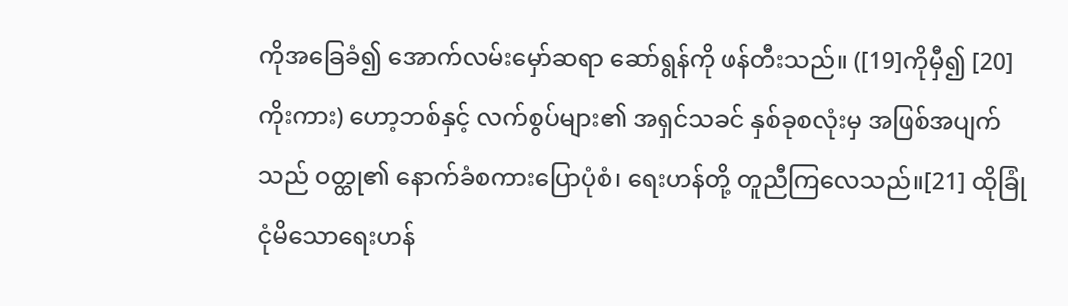ကိုအခြေခံ၍ အောက်လမ်းမှော်ဆရာ ဆော်ရွန်ကို ဖန်တီးသည်။ ([19]ကိုမှီ၍ [20] ကိုးကား) ဟော့ဘစ်နှင့် လက်စွပ်များ၏ အရှင်သခင် နှစ်ခုစလုံးမှ အဖြစ်အပျက်သည် ဝတ္ထု၏ နောက်ခံစကားပြောပုံစံ၊ ရေးဟန်တို့ တူညီကြလေသည်။[21] ထိုခြုံငုံမိသောရေးဟန်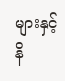များနှင့် နိ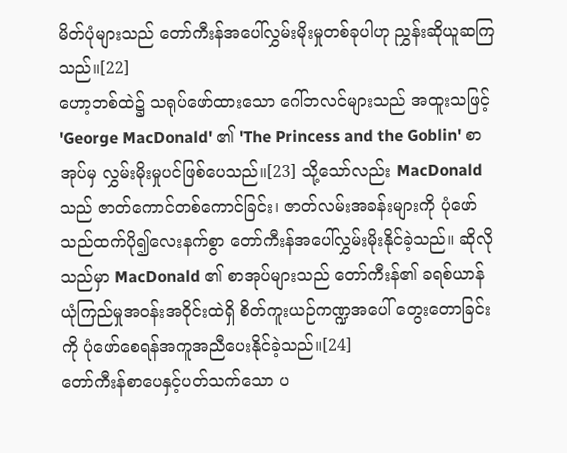မိတ်ပုံများသည် တော်ကီးန်အပေါ်လွှမ်းမိုးမှုတစ်ခုပါဟု ညွှန်းဆိုယူဆကြသည်။[22]
ဟော့ဘစ်ထဲ၌ သရုပ်ဖော်ထားသော ဂေါ်ဘလင်များသည် အထူးသဖြင့် 'George MacDonald' ၏ 'The Princess and the Goblin' စာအုပ်မှ လွှမ်းမိုးမှုပင်ဖြစ်ပေသည်။[23] သို့သော်လည်း MacDonald သည် ဇာတ်ကောင်တစ်ကောင်ခြင်း၊ ဇာတ်လမ်းအခန်းများကို ပုံဖော်သည်ထက်ပို၍လေးနက်စွာ တော်ကီးန်အပေါ်လွှမ်းမိုးနိုင်ခဲ့သည်။ ဆိုလိုသည်မှာ MacDonald ၏ စာအုပ်များသည် တော်ကီးန်၏ ခရစ်ယာန်ယုံကြည်မှုအဝန်းအဝိုင်းထဲရှိ စိတ်ကူးယဉ်ကဏ္ဍအပေါ် တွေးတောခြင်းကို ပုံဖော်စေရန်အကူအညီပေးနိုင်ခဲ့သည်။[24]
တော်ကီးန်စာပေနှင့်ပတ်သက်သော ပ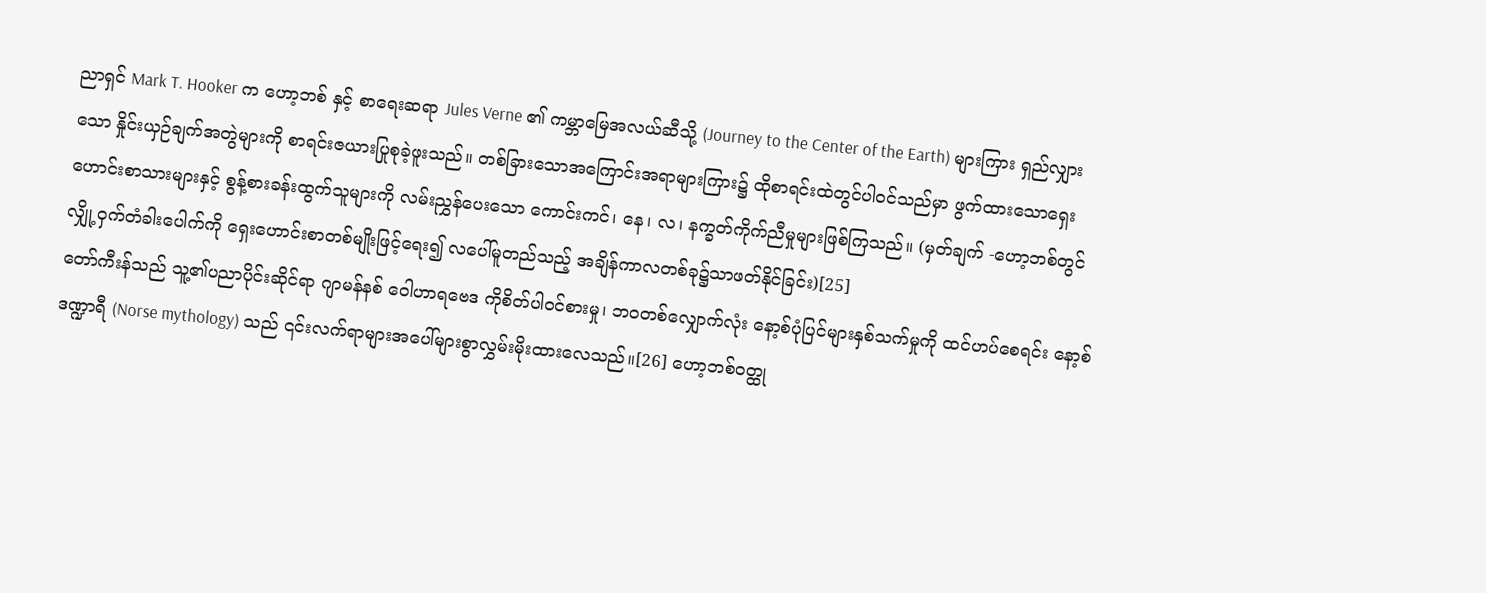ညာရှင် Mark T. Hooker က ဟော့ဘစ် နှင့် စာရေးဆရာ Jules Verne ၏ ကမ္ဘာမြေအလယ်ဆီသို့ (Journey to the Center of the Earth) များကြား ရှည်လျှားသော နှိုင်းယှဉ်ချက်အတွဲများကို စာရင်းဇယားပြုစုခဲ့ဖူးသည်။ တစ်ခြားသောအကြောင်းအရာများကြား၌ ထိုစာရင်းထဲတွင်ပါဝင်သည်မှာ ဖွက်ထားသောရှေးဟောင်းစာသားများနှင့် စွန့်စားခန်းထွက်သူများကို လမ်းညွှန်ပေးသော ကောင်းကင်၊ နေ၊ လ၊ နက္ခတ်ကိုက်ညီမှုများဖြစ်ကြသည်။ (မှတ်ချက် -ဟော့ဘစ်တွင် လျှို့ဝှက်တံခါးပေါက်ကို ရှေးဟောင်းစာတစ်မျိုးဖြင့်ရေး၍ လပေါ်မူတည်သည့် အချိန်ကာလတစ်ခု၌သာဖတ်နိုင်ခြင်း)[25]
တော်ကီးန်သည် သူ့၏ပညာပိုင်းဆိုင်ရာ ဂျာမန်နစ် ဝေါဟာရဗေဒ ကိုစိတ်ပါဝင်စားမှု၊ ဘဝတစ်လျှောက်လုံး နော့စ်ပုံပြင်များနှစ်သက်မှုကို ထင်ဟပ်စေရင်း နော့စ်ဒဏ္ဍာရီ (Norse mythology) သည် ၎င်းလက်ရာများအပေါ်များစွာလွှမ်းမိုးထားလေသည်။[26] ဟော့ဘစ်ဝတ္ထု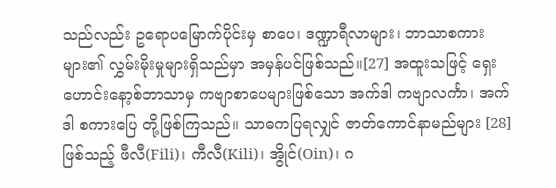သည်လည်း ဥရောပမြောက်ပိုင်းမှ စာပေ၊ ဒဏ္ဍာရီလာများ၊ ဘာသာစကားများ၏ လွှမ်းမိုးမှုများရှိသည်မှာ အမှန်ပင်ဖြစ်သည်။[27] အထူးသဖြင့် ရှေးဟောင်းနော့စ်ဘာသာမှ ကဗျာစာပေများဖြစ်သော အက်ဒါ ကဗျာလင်္ကာ၊ အက်ဒါ စကားပြေ တို့ဖြစ်ကြသည်။ သာဓကပြရလျှင် ဇာတ်ကောင်နာမည်များ [28]ဖြစ်သည့် ဖီလီ(Fili)၊ ကီလီ(Kili)၊ အွိုင်(Oin)၊ ဂ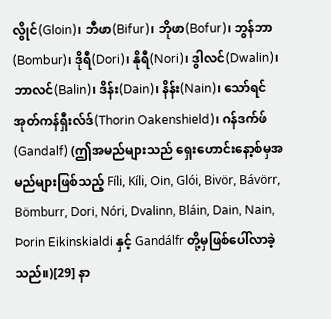လွိုင်(Gloin)၊ ဘီဖာ(Bifur)၊ ဘိုဖာ(Bofur)၊ ဘွန်ဘာ(Bombur)၊ ဒိုရီ(Dori)၊ နိုရီ(Nori)၊ ဒွါလင်(Dwalin)၊ ဘာလင်(Balin)၊ ဒိန်း(Dain)၊ နိန်း(Nain)၊ သော်ရင် အုတ်ကန်ရှီးလ်ဒ်(Thorin Oakenshield)၊ ဂန်ဒက်ဖ်(Gandalf) (ဤအမည်များသည် ရှေးဟောင်းနော့စ်မှအမည်များဖြစ်သည့် Fíli, Kíli, Oin, Glói, Bivör, Bávörr, Bömburr, Dori, Nóri, Dvalinn, Bláin, Dain, Nain, Þorin Eikinskialdi နှင့် Gandálfr တို့မှဖြစ်ပေါ်လာခဲ့သည်။)[29] နာ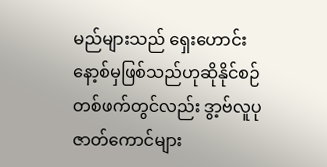မည်များသည် ရှေးဟောင်းနော့စ်မှဖြစ်သည်ဟုဆိုနိုင်စဉ် တစ်ဖက်တွင်လည်း ဒွာ့ဗ်လူပုဇာတ်ကောင်များ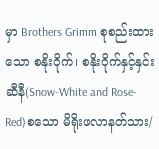မှာ Brothers Grimm စုစည်းထားသော စနိုးဝိုက်၊ စနိုးဝိုက်နှင့်နှင်းဆီနီ(Snow-White and Rose-Red)စသော မိရိုးဖလာနတ်သား/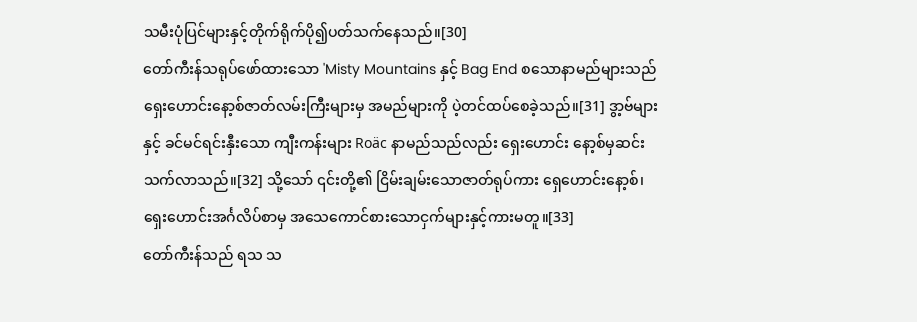သမီးပုံပြင်များနှင့်တိုက်ရိုက်ပို၍ပတ်သက်နေသည်။[30]
တော်ကီးန်သရုပ်ဖော်ထားသော 'Misty Mountains နှင့် Bag End စသောနာမည်များသည် ရှေးဟောင်းနော့စ်ဇာတ်လမ်းကြီးများမှ အမည်များကို ပဲ့တင်ထပ်စေခဲ့သည်။[31] ဒွာ့ဗ်များနှင့် ခင်မင်ရင်းနှီးသော ကျီးကန်းများ Roäc နာမည်သည်လည်း ရှေးဟောင်း နော့စ်မှဆင်းသက်လာသည်။[32] သို့သော် ၎င်းတို့၏ ငြိမ်းချမ်းသောဇာတ်ရုပ်ကား ရှေဟောင်းနော့စ်၊ ရှေးဟောင်းအင်္ဂလိပ်စာမှ အသေကောင်စားသောငှက်များနှင့်ကားမတူ။[33]
တော်ကီးန်သည် ရသ သ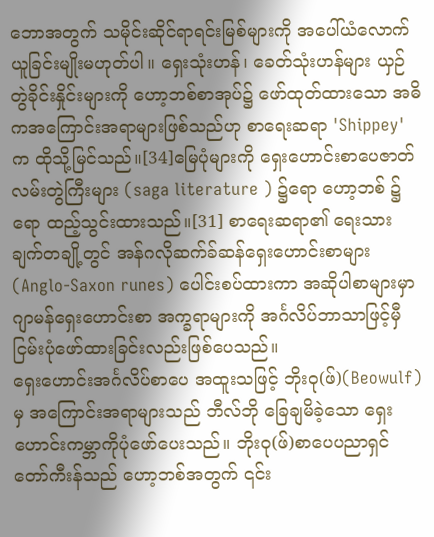ဘောအတွက် သမိုင်းဆိုင်ရာရင်းမြစ်များကို အပေါ်ယံလောက်ယူခြင်းမျိုးမဟုတ်ပါ။ ရှေးသုံးဟန်၊ ခေတ်သုံးဟန်များ ယှဉ်တွဲခိုင်းနှိုင်းများကို ဟော့ဘစ်စာအုပ်၌ ဖော်ထုတ်ထားသော အဓိကအကြောင်းအရာများဖြစ်သည်ဟု စာရေးဆရာ 'Shippey'က ထိုသို့မြင်သည်။[34]မြေပုံများကို ရှေးဟောင်းစာပေဇာတ်လမ်းတွဲကြီးများ (saga literature ) ၌ရော ဟော့ဘစ် ၌ရော ထည့်သွင်းထားသည်။[31] စာရေးဆရာ၏ ရေးသားချက်တချို့တွင် အန်ဂလိုဆက်ခ်ဆန်ရှေးဟောင်းစာများ (Anglo-Saxon runes) ပေါင်းစပ်ထားကာ အဆိုပါစာများမှာ ဂျာမန်ရှေးဟောင်းစာ အက္ခရာများကို အင်္ဂလိပ်ဘာသာဖြင့်မှီငြမ်းပုံဖော်ထားခြင်းလည်းဖြစ်ပေသည်။
ရှေးဟောင်းအင်္ဂလိပ်စာပေ အထူးသဖြင့် ဘိုးဝု(ဖ်)(Beowulf) မှ အကြောင်းအရာများသည် ဘီလ်ဘို ခြေချမိခဲ့သော ရှေးဟောင်းကမ္ဘာကိုပုံဖော်ပေးသည်။ ဘိုးဝု(ဖ်)စာပေပညာရှင် တော်ကီးန်သည် ဟော့ဘစ်အတွက် ၎င်း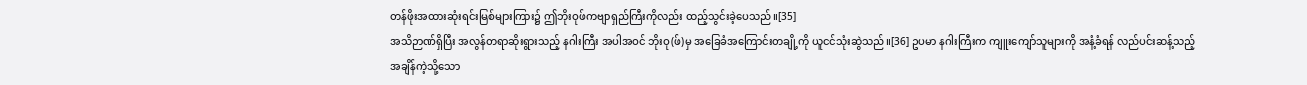တန်ဖိုးအထားဆုံးရင်းမြစ်များကြား၌ ဤဘိုးဝုဖ်ကဗျာရှည်ကြီးကိုလည်း ထည့်သွင်းခဲ့ပေသည်။[35]
အသိဉာဏ်ရှိပြီး အလွန်တရာဆိုးရွားသည့် နဂါးကြီး အပါအဝင် ဘိုးဝု(ဖ်)မှ အခြေခံအကြောင်းတချို့ကို ယူငင်သုံးဆွဲသည်။[36] ဥပမာ နဂါးကြီးက ကျူးကျော်သူများကို အနံ့ခံရန် လည်ပင်းဆန့်သည့်အချိန်ကဲ့သို့သော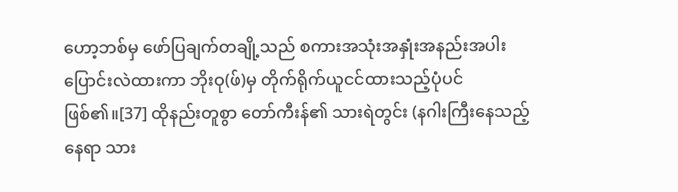ဟော့ဘစ်မှ ဖော်ပြချက်တချို့သည် စကားအသုံးအနှုံးအနည်းအပါးပြောင်းလဲထားကာ ဘိုးဝု(ဖ်)မှ တိုက်ရိုက်ယူငင်ထားသည့်ပုံပင်ဖြစ်၏။[37] ထိုနည်းတူစွာ တော်ကီးန်၏ သားရဲတွင်း (နဂါးကြီးနေသည့်နေရာ သား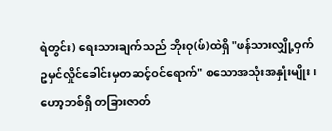ရဲတွင်း) ရေးသားချက်သည် ဘိုးဝု(ဖ်)ထဲရှိ "ဖန်သားလျှို့ဝှက်ဥမှင်လှိုင်ခေါင်းမှတဆင့်ဝင်ရောက်" စသောအသုံးအနှုံးမျိုး၊ ဟော့ဘစ်ရှိ တခြားဇာတ်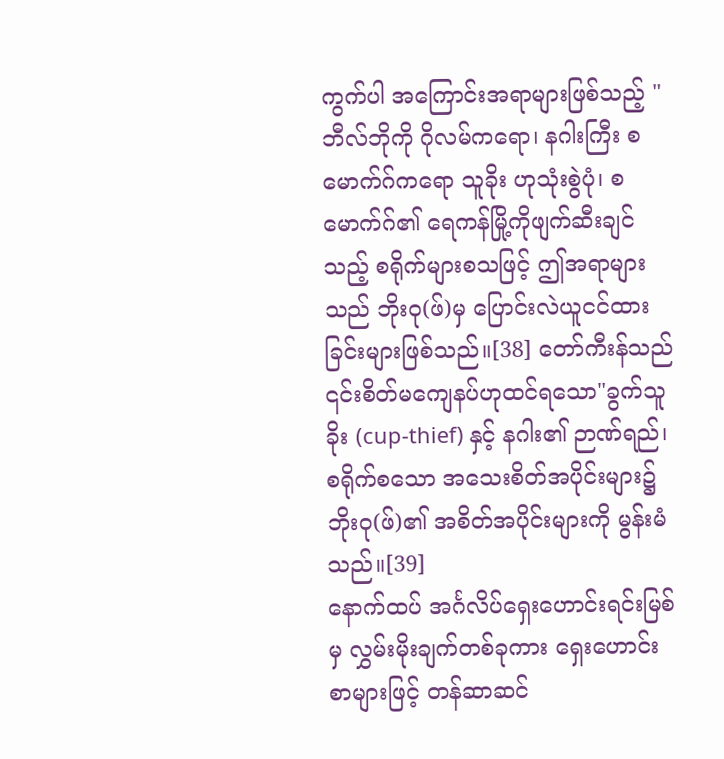ကွက်ပါ အကြောင်းအရာများဖြစ်သည့် "ဘီလ်ဘိုကို ဂိုလမ်ကရော၊ နဂါးကြီး စမောက်ဂ်ကရော သူခိုး ဟုသုံးစွဲပုံ၊ စမောက်ဂ်၏ ရေကန်မြို့ကိုဖျက်ဆီးချင်သည့် စရိုက်များစသဖြင့် ဤအရာများသည် ဘိုးဝု(ဖ်)မှ ပြောင်းလဲယူငင်ထားခြင်းများဖြစ်သည်။[38] တော်ကီးန်သည် ၎င်းစိတ်မကျေနပ်ဟုထင်ရသော"ခွက်သူခိုး (cup-thief) နှင့် နဂါး၏ ဉာဏ်ရည်၊ စရိုက်စသော အသေးစိတ်အပိုင်းများ၌ ဘိုးဝု(ဖ်)၏ အစိတ်အပိုင်းများကို မွန်းမံသည်။[39]
နောက်ထပ် အင်္ဂလိပ်ရှေးဟောင်းရင်းမြစ်မှ လွှမ်းမိုးချက်တစ်ခုကား ရှေးဟောင်းစာများဖြင့် တန်ဆာဆင်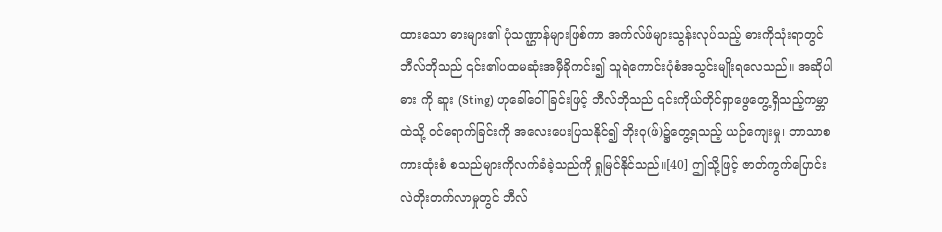ထားသော ဓားများ၏ ပုံသဏ္ဌာန်များဖြစ်ကာ အက်လ်ဖ်များသွန်းလုပ်သည့် ဓားကိုသုံးရာတွင် ဘီလ်ဘိုသည် ၎င်း၏ပထမဆုံးအမှီခိုကင်း၍ သူရဲကောင်းပုံစံအသွင်းမျိုးရလေသည်။ အဆိုပါ ဓား ကို ဆူး (Sting) ဟုခေါ်ဝေါ်ခြင်းဖြင့် ဘီလ်ဘိုသည် ၎င်းကိုယ်တိုင်ရှာဖွေတွေ့ရှိသည့်ကမ္ဘာထဲသို့ ဝင်ရောက်ခြင်းကို အလေးပေးပြသနိုင်၍ ဘိုးဝု(ဖ်)၌တွေ့ရသည့် ယဉ်ကျေးမှု၊ ဘာသာစကားထုံးစံ စသည်များကိုလက်ခံခဲ့သည်ကို ရှုမြင်နိုင်သည်။[40] ဤသို့ဖြင့် ဇာတ်ကွက်ပြောင်းလဲတိုးတက်လာမှုတွင် ဘီလ်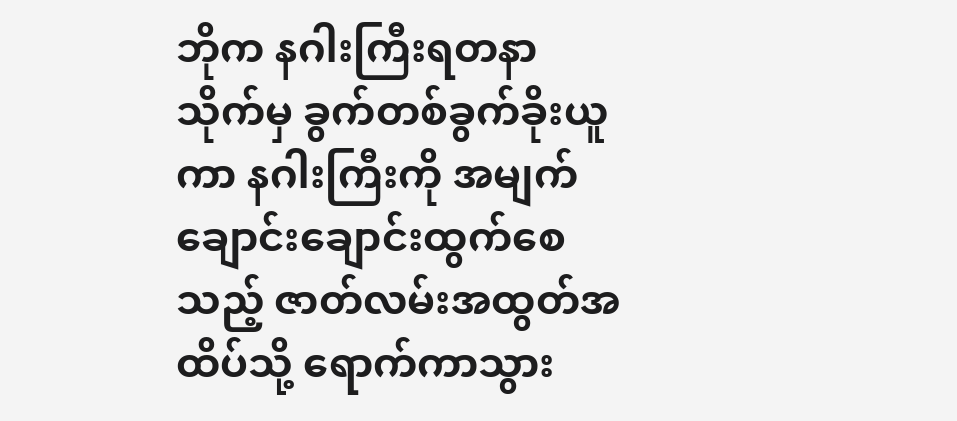ဘိုက နဂါးကြီးရတနာသိုက်မှ ခွက်တစ်ခွက်ခိုးယူကာ နဂါးကြီးကို အမျက်ချောင်းချောင်းထွက်စေသည့် ဇာတ်လမ်းအထွတ်အထိပ်သို့ ရောက်ကာသွား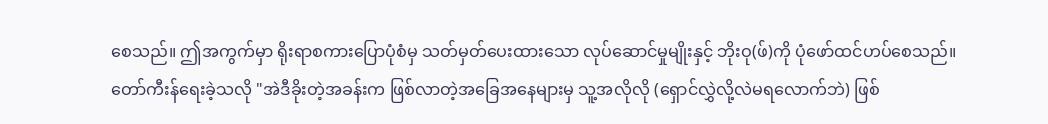စေသည်။ ဤအကွက်မှာ ရိုးရာစကားပြောပုံစံမှ သတ်မှတ်ပေးထားသော လုပ်ဆောင်မှုမျိုးနှင့် ဘိုးဝု(ဖ်)ကို ပုံဖော်ထင်ဟပ်စေသည်။ တော်ကီးန်ရေးခဲ့သလို "အဲဒီခိုးတဲ့အခန်းက ဖြစ်လာတဲ့အခြေအနေများမှ သူ့အလိုလို (ရှောင်လွှဲလို့လဲမရလောက်ဘဲ) ဖြစ်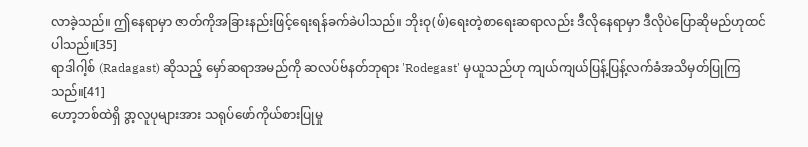လာခဲ့သည်။ ဤနေရာမှာ ဇာတ်ကိုအခြားနည်းဖြင့်ရေးရန်ခက်ခဲပါသည်။ ဘိုးဝု(ဖ်)ရေးတဲ့စာရေးဆရာလည်း ဒီလိုနေရာမှာ ဒီလိုပဲပြောဆိုမည်ဟုထင်ပါသည်။[35]
ရာဒါဂါ့စ် (Radagast) ဆိုသည့် မှော်ဆရာအမည်ကို ဆလပ်ဗ်နတ်ဘုရား 'Rodegast' မှယူသည်ဟု ကျယ်ကျယ်ပြန့်ပြန့်လက်ခံအသိမှတ်ပြုကြသည်။[41]
ဟော့ဘစ်ထဲရှိ ဒွာ့လူပုများအား သရုပ်ဖော်ကိုယ်စားပြုမှု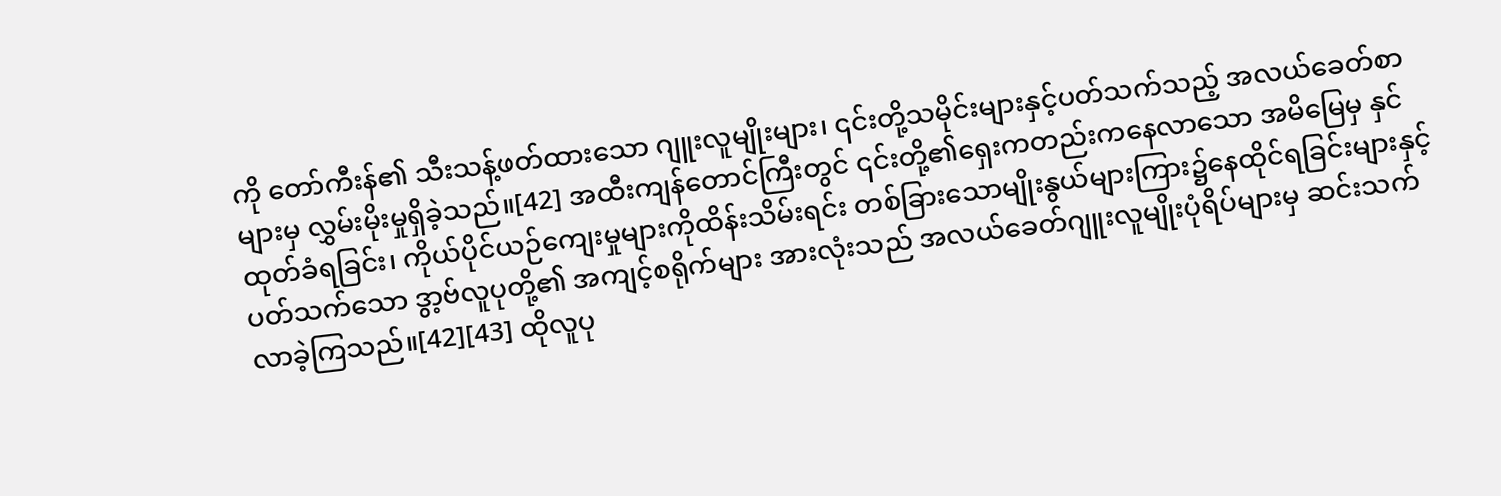ကို တော်ကီးန်၏ သီးသန့်ဖတ်ထားသော ဂျူးလူမျိုးများ၊ ၎င်းတို့သမိုင်းများနှင့်ပတ်သက်သည့် အလယ်ခေတ်စာများမှ လွှမ်းမိုးမှုရှိခဲ့သည်။[42] အထီးကျန်တောင်ကြီးတွင် ၎င်းတို့၏ရှေးကတည်းကနေလာသော အမိမြေမှ နှင်ထုတ်ခံရခြင်း၊ ကိုယ်ပိုင်ယဉ်ကျေးမှုများကိုထိန်းသိမ်းရင်း တစ်ခြားသောမျိုးနွယ်များကြား၌နေထိုင်ရခြင်းများနှင့်ပတ်သက်သော ဒွာ့ဗ်လူပုတို့၏ အကျင့်စရိုက်များ အားလုံးသည် အလယ်ခေတ်ဂျူးလူမျိုးပုံရိပ်များမှ ဆင်းသက်လာခဲ့ကြသည်။[42][43] ထိုလူပု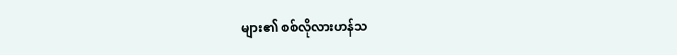များ၏ စစ်လိုလားဟန်သ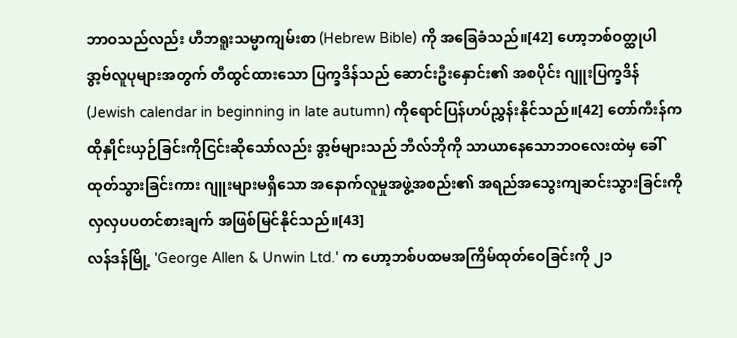ဘာဝသည်လည်း ဟီဘရူးသမ္မာကျမ်းစာ (Hebrew Bible) ကို အခြေခံသည်။[42] ဟော့ဘစ်ဝတ္ထုပါ ဒွာ့ဗ်လူပုများအတွက် တီထွင်ထားသော ပြက္ခဒိန်သည် ဆောင်းဦးနှောင်း၏ အစပိုင်း ဂျူးပြက္ခဒိန် (Jewish calendar in beginning in late autumn) ကိုရောင်ပြန်ဟပ်ညွှန်းနိုင်သည်။[42] တော်ကီးန်က ထိုနှိုင်းယှဉ်ခြင်းကိုငြင်းဆိုသော်လည်း ဒွာ့ဗ်များသည် ဘီလ်ဘိုကို သာယာနေသောဘဝလေးထဲမှ ခေါ်ထုတ်သွားခြင်းကား ဂျူးများမရှိသော အနောက်လူမှုအဖွဲ့အစည်း၏ အရည်အသွေးကျဆင်းသွားခြင်းကို လှလှပပတင်စားချက် အဖြစ်မြင်နိုင်သည်။[43]
လန်ဒန်မြို့ 'George Allen & Unwin Ltd.' က ဟော့ဘစ်ပထမအကြိမ်ထုတ်ဝေခြင်းကို ၂၁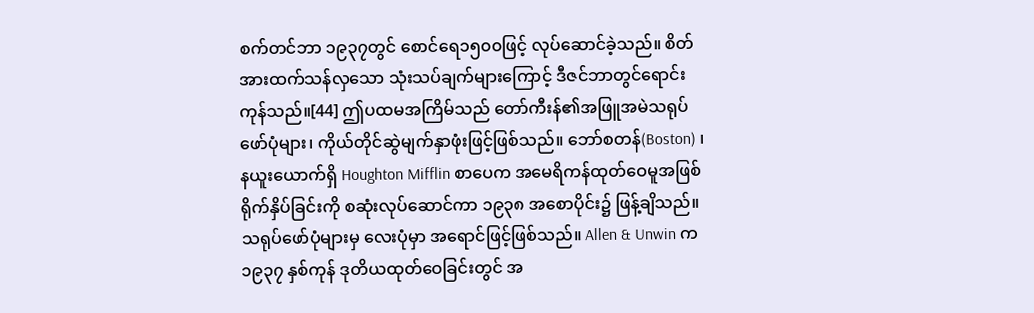စက်တင်ဘာ ၁၉၃၇တွင် စောင်ရေ၁၅၀၀ဖြင့် လုပ်ဆောင်ခဲ့သည်။ စိတ်အားထက်သန်လှသော သုံးသပ်ချက်များကြောင့် ဒီဇင်ဘာတွင်ရောင်းကုန်သည်။[44] ဤပထမအကြိမ်သည် တော်ကီးန်၏အဖြူအမဲသရုပ်ဖော်ပုံများ၊ ကိုယ်တိုင်ဆွဲမျက်နှာဖုံးဖြင့်ဖြစ်သည်။ ဘော်စတန်(Boston) ၊ နယူးယောက်ရှိ Houghton Mifflin စာပေက အမေရိကန်ထုတ်ဝေမူအဖြစ် ရိုက်နှိပ်ခြင်းကို စဆုံးလုပ်ဆောင်ကာ ၁၉၃၈ အစောပိုင်း၌ ဖြန့်ချိသည်။ သရုပ်ဖော်ပုံများမှ လေးပုံမှာ အရောင်ဖြင့်ဖြစ်သည်။ Allen & Unwin က ၁၉၃၇ နှစ်ကုန် ဒုတိယထုတ်ဝေခြင်းတွင် အ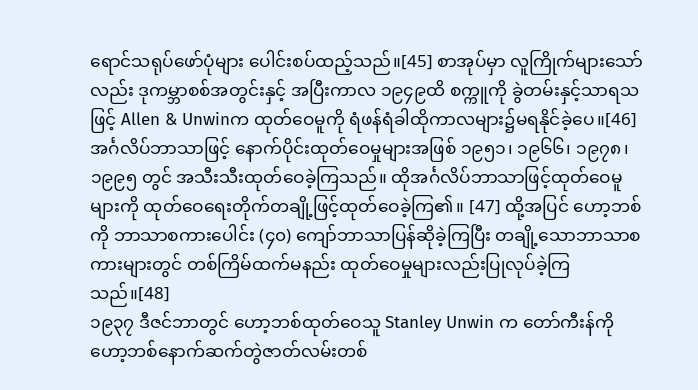ရောင်သရုပ်ဖော်ပုံများ ပေါင်းစပ်ထည့်သည်။[45] စာအုပ်မှာ လူကြိုက်များသော်လည်း ဒုကမ္ဘာစစ်အတွင်းနှင့် အပြီးကာလ ၁၉၄၉ထိ စက္ကူကို ခွဲတမ်းနှင့်သာရသဖြင့် Allen & Unwinက ထုတ်ဝေမူကို ရံဖန်ရံခါထိုကာလများ၌မရနိုင်ခဲ့ပေ။[46]
အင်္ဂလိပ်ဘာသာဖြင့် နောက်ပိုင်းထုတ်ဝေမှုများအဖြစ် ၁၉၅၁၊ ၁၉၆၆၊ ၁၉၇၈၊ ၁၉၉၅ တွင် အသီးသီးထုတ်ဝေခဲ့ကြသည်။ ထိုအင်္ဂလိပ်ဘာသာဖြင့်ထုတ်ဝေမူများကို ထုတ်ဝေရေးတိုက်တချို့ဖြင့်ထုတ်ဝေခဲ့ကြ၏။ [47] ထို့အပြင် ဟော့ဘစ်ကို ဘာသာစကားပေါင်း (၄၀) ကျော်ဘာသာပြန်ဆိုခဲ့ကြပြီး တချို့သောဘာသာစကားများတွင် တစ်ကြိမ်ထက်မနည်း ထုတ်ဝေမှုများလည်းပြုလုပ်ခဲ့ကြသည်။[48]
၁၉၃၇ ဒီဇင်ဘာတွင် ဟော့ဘစ်ထုတ်ဝေသူ Stanley Unwin က တော်ကီးန်ကို ဟော့ဘစ်နောက်ဆက်တွဲဇာတ်လမ်းတစ်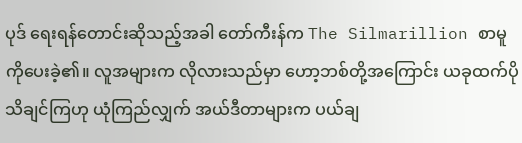ပုဒ် ရေးရန်တောင်းဆိုသည့်အခါ တော်ကီးန်က The Silmarillion စာမူကိုပေးခဲ့၏။ လူအများက လိုလားသည်မှာ ဟော့ဘစ်တို့အကြောင်း ယခုထက်ပိုသိချင်ကြဟု ယုံကြည်လျှက် အယ်ဒီတာများက ပယ်ချ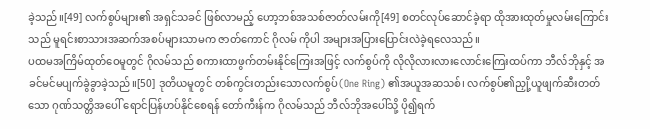ခဲ့သည်။[49] လက်စွပ်များ၏ အရှင်သခင် ဖြစ်လာမည့် ဟော့ဘစ်အသစ်ဇာတ်လမ်းကို[49] စတင်လုပ်ဆောင်ခဲ့ရာ ထိုအားထုတ်မှုလမ်းကြောင်းသည် မူရင်းစာသားအဆက်အစပ်များသာမက ဇာတ်ကောင် ဂိုလမ် ကိုပါ အများအပြားပြောင်းလဲခဲ့ရလေသည်။
ပထမအကြိမ်ထုတ်ဝေမူတွင် ဂိုလမ်သည် စကားထာဖွက်တမ်းနိုင်ကြေးအဖြင့် လက်စွပ်ကို လိုလိုလားလားလောင်းကြေးထပ်ကာ ဘီလ်ဘိုနှင့် အခင်မင်မပျက်ခွဲခွာခဲ့သည်။[50] ဒုတိယမူတွင် တစ်ကွင်းတည်းသောလက်စွပ်(One Ring) ၏အယူအဆသစ်၊ လက်စွပ်၏ညှို့ယူဖျက်ဆီးတတ်သော ဂုဏ်သတ္တိအပေါ် ရောင်ပြန်ဟပ်နိုင်စေရန် တော်ကီးန်က ဂိုလမ်သည် ဘီလ်ဘိုအပေါ်သို့ ပို၍ရက်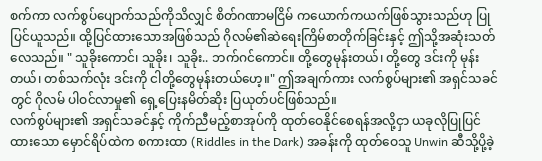စက်ကာ လက်စွပ်ပျောက်သည်ကိုသိလျှင် စိတ်ဂဏာမငြိမ် ကယောက်ကယက်ဖြစ်သွားသည်ဟု ပြုပြင်ယူသည်။ ထို့ပြင်ထားသောအဖြစ်သည် ဂိုလမ်၏ဆဲရေးကြိမ်စာတိုက်ခြင်းနှင့် ဤသို့အဆုံးသတ်လေသည်။ " သူခိုးကောင်၊ သူခိုး၊ သူခိုး.. ဘက်ဂင်ကောင်။ တို့တွေမုန်းတယ်၊ တို့တွေ ဒင်းကို မုန်းတယ်၊ တစ်သက်လုံး ဒင်းကို ငါတို့တွေမုန်းတယ်ဟေ့။" ဤအချက်ကား လက်စွပ်များ၏ အရှင်သခင်တွင် ဂိုလမ် ပါဝင်လာမှု၏ ရှေ့ပြေးနမိတ်ဆိုး ပြယုတ်ပင်ဖြစ်သည်။
လက်စွပ်များ၏ အရှင်သခင်နှင့် ကိုက်ညီမည့်စာအုပ်ကို ထုတ်ဝေနိုင်စေရန်အလို့ငှာ ယခုလိုပြုပြင်ထားသော မှောင်ရိပ်ထဲက စကားထာ (Riddles in the Dark) အခန်းကို ထုတ်ဝေသူ Unwin ဆီသို့ပို့ခဲ့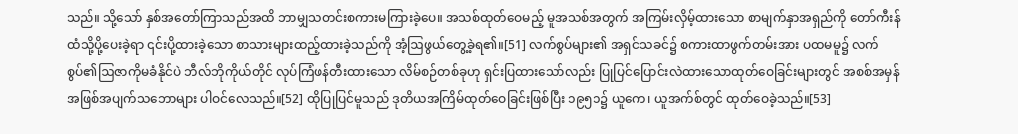သည်။ သို့သော် နှစ်အတော်ကြာသည်အထိ ဘာမျှသတင်းစကားမကြားခဲ့ပေ။ အသစ်ထုတ်ဝေမည့် မူအသစ်အတွက် အကြမ်းလှိမ့်ထားသော စာမျက်နှာအရှည်ကို တော်ကီးန်ထံသို့ပို့ပေးခဲ့ရာ ၎င်းပို့ထားခဲ့သော စာသားများထည့်ထားခဲ့သည်ကို အံ့ဩဖွယ်တွေ့ခဲ့ရ၏။[51] လက်စွပ်များ၏ အရှင်သခင်၌ စကားထာဖွက်တမ်းအား ပထမမူ၌ လက်စွပ်၏ဩဇာကိုမခံနိုင်ပဲ ဘီလ်ဘိုကိုယ်တိုင် လုပ်ကြံဖန်တီးထားသော လိမ်စဉ်တစ်ခုဟု ရှင်းပြထားသော်လည်း ပြုပြင်ပြောင်းလဲထားသောထုတ်ဝေခြင်းများတွင် အစစ်အမှန်အဖြစ်အပျက်သဘောများ ပါဝင်လေသည်။[52] ထိုပြုပြင်မူသည် ဒုတိယအကြိမ်ထုတ်ဝေခြင်းဖြစ်ပြီး ၁၉၅၁၌ ယူကေ၊ ယူအက်စ်တွင် ထုတ်ဝေခဲ့သည်။[53]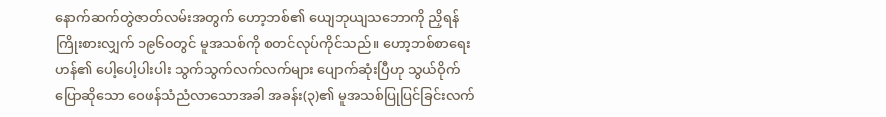နောက်ဆက်တွဲဇာတ်လမ်းအတွက် ဟော့ဘစ်၏ ယျေဘုယျသဘောကို ညှိရန်ကြိုးစားလျှက် ၁၉၆၀တွင် မူအသစ်ကို စတင်လုပ်ကိုင်သည်။ ဟော့ဘစ်စာရေးဟန်၏ ပေါ့ပေါ့ပါးပါး သွက်သွက်လက်လက်များ ပျောက်ဆုံးပြီဟု သွယ်ဝိုက်ပြောဆိုသော ဝေဖန်သံညံလာသောအခါ အခန်း(၃)၏ မူအသစ်ပြုပြင်ခြင်းလက်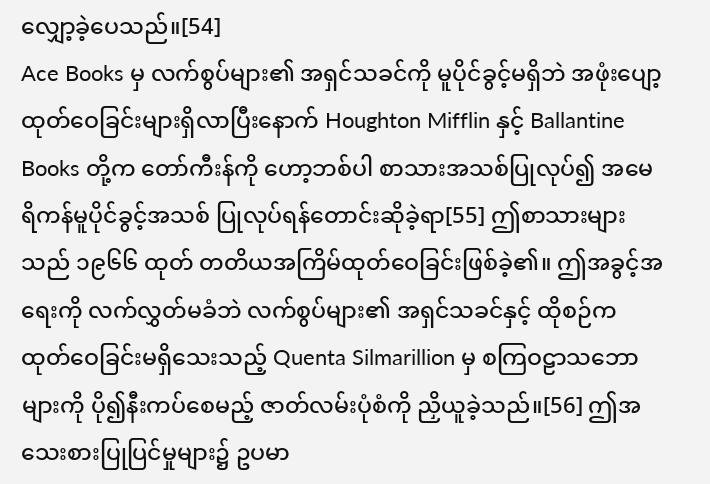လျှော့ခဲ့ပေသည်။[54]
Ace Books မှ လက်စွပ်များ၏ အရှင်သခင်ကို မူပိုင်ခွင့်မရှိဘဲ အဖုံးပျော့ထုတ်ဝေခြင်းများရှိလာပြီးနောက် Houghton Mifflin နှင့် Ballantine Books တို့က တော်ကီးန်ကို ဟော့ဘစ်ပါ စာသားအသစ်ပြုလုပ်၍ အမေရိကန်မူပိုင်ခွင့်အသစ် ပြုလုပ်ရန်တောင်းဆိုခဲ့ရာ[55] ဤစာသားများသည် ၁၉၆၆ ထုတ် တတိယအကြိမ်ထုတ်ဝေခြင်းဖြစ်ခဲ့၏။ ဤအခွင့်အရေးကို လက်လွှတ်မခံဘဲ လက်စွပ်များ၏ အရှင်သခင်နှင့် ထိုစဉ်ကထုတ်ဝေခြင်းမရှိသေးသည့် Quenta Silmarillion မှ စကြဝဠာသဘောများကို ပို၍နီးကပ်စေမည့် ဇာတ်လမ်းပုံစံကို ညှိယူခဲ့သည်။[56] ဤအသေးစားပြုပြင်မှုများ၌ ဥပမာ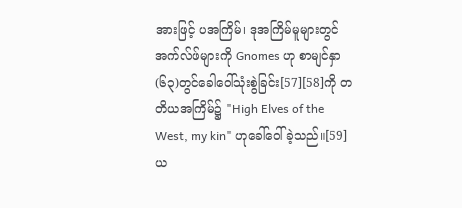အားဖြင့် ပအကြိမ်၊ ဒုအကြိမ်မူများတွင် အက်လ်ဖ်များကို Gnomes ဟု စာမျင်နှာ (၆၃)တွင်ခေါဝေါ်သုံးစွဲခြင်း[57][58]ကို တတိယအကြိမ်၌ "High Elves of the West, my kin" ဟုခေါ်ဝေါ်ခဲ့သည်။[59] ယ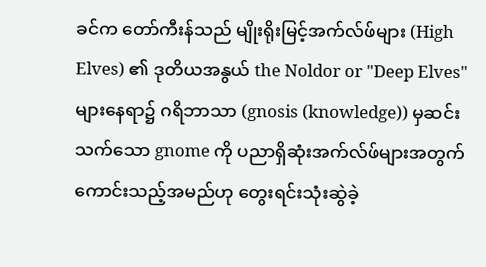ခင်က တော်ကီးန်သည် မျိုးရိုးမြင့်အက်လ်ဖ်များ (High Elves) ၏ ဒုတိယအနွယ် the Noldor or "Deep Elves" များနေရာ၌ ဂရိဘာသာ (gnosis (knowledge)) မှဆင်းသက်သော gnome ကို ပညာရှိဆုံးအက်လ်ဖ်များအတွက် ကောင်းသည့်အမည်ဟု တွေးရင်းသုံးဆွဲခဲ့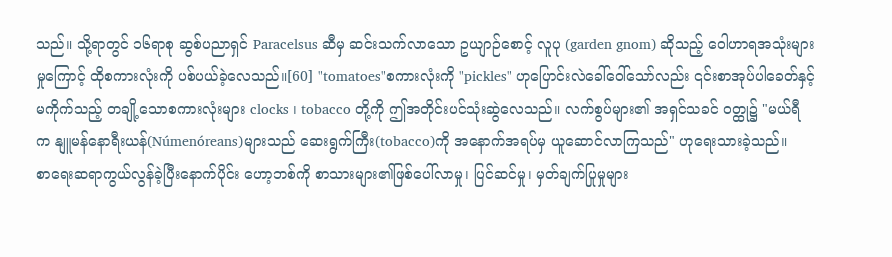သည်။ သို့ရာတွင် ၁၆ရာစု ဆွစ်ပညာရှင် Paracelsus ဆီမှ ဆင်းသက်လာသော ဥယျာဉ်စောင့် လူပု (garden gnom) ဆိုသည့် ဝေါဟာရအသုံးများမှုကြောင့် ထိုစကားလုံးကို ပစ်ပယ်ခဲ့လေသည်။[60] "tomatoes"စကားလုံးကို "pickles" ဟုပြောင်းလဲခေါ်ဝေါ်သော်လည်း ၎င်းစာအုပ်ပါခေတ်နှင့်မကိုက်သည့် တချို့သောစကားလုံးများ clocks ၊ tobacco တို့ကို ဤအတိုင်းပင်သုံးဆွဲလေသည်။ လက်စွပ်များ၏ အရှင်သခင် ဝတ္ထု၌ "မယ်ရီ က နျူမန်နောရီးယန်(Númenóreans)များသည် ဆေးရွက်ကြီး(tobacco)ကို အနောက်အရပ်မှ ယူဆောင်လာကြသည်" ဟုရေးသားခဲ့သည်။
စာရေးဆရာကွယ်လွန်ခဲ့ပြီးနောက်ပိုင်း ဟော့ဘစ်ကို စာသားများ၏ဖြစ်ပေါ်လာမှု၊ ပြင်ဆင်မှု၊ မှတ်ချက်ပြုမှုများ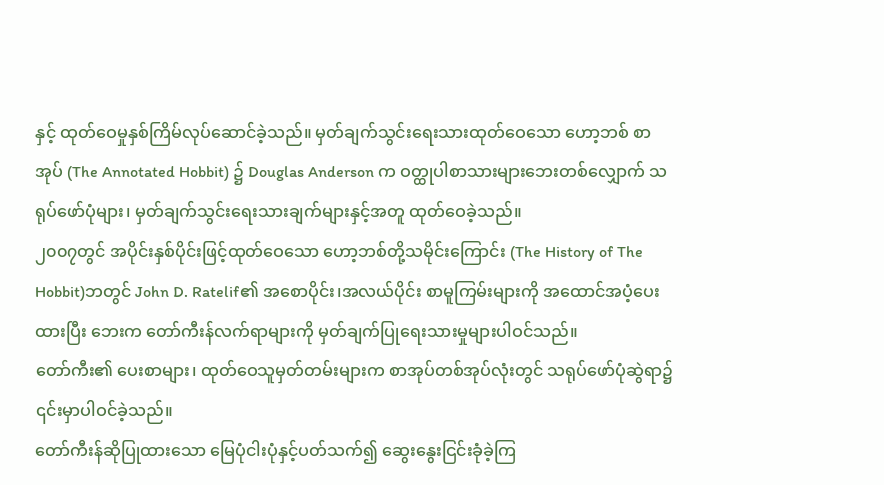နှင့် ထုတ်ဝေမှုနှစ်ကြိမ်လုပ်ဆောင်ခဲ့သည်။ မှတ်ချက်သွင်းရေးသားထုတ်ဝေသော ဟော့ဘစ် စာအုပ် (The Annotated Hobbit) ၌ Douglas Anderson က ဝတ္ထုပါစာသားများဘေးတစ်လျှောက် သရုပ်ဖော်ပုံများ၊ မှတ်ချက်သွင်းရေးသားချက်များနှင့်အတူ ထုတ်ဝေခဲ့သည်။
၂၀၀၇တွင် အပိုင်းနှစ်ပိုင်းဖြင့်ထုတ်ဝေသော ဟော့ဘစ်တို့သမိုင်းကြောင်း (The History of The Hobbit)ဘတွင် John D. Ratelif၏ အစောပိုင်း၊အလယ်ပိုင်း စာမူကြမ်းများကို အထောင်အပံ့ပေးထားပြီး ဘေးက တော်ကီးန်လက်ရာများကို မှတ်ချက်ပြုရေးသားမှုများပါဝင်သည်။
တော်ကီး၏ ပေးစာများ၊ ထုတ်ဝေသူမှတ်တမ်းများက စာအုပ်တစ်အုပ်လုံးတွင် သရုပ်ဖော်ပုံဆွဲရာ၌ ၎င်းမှာပါဝင်ခဲ့သည်။
တော်ကီးန်ဆိုပြုထားသော မြေပုံငါးပုံနှင့်ပတ်သက်၍ ဆွေးနွေးငြင်းခုံခဲ့ကြ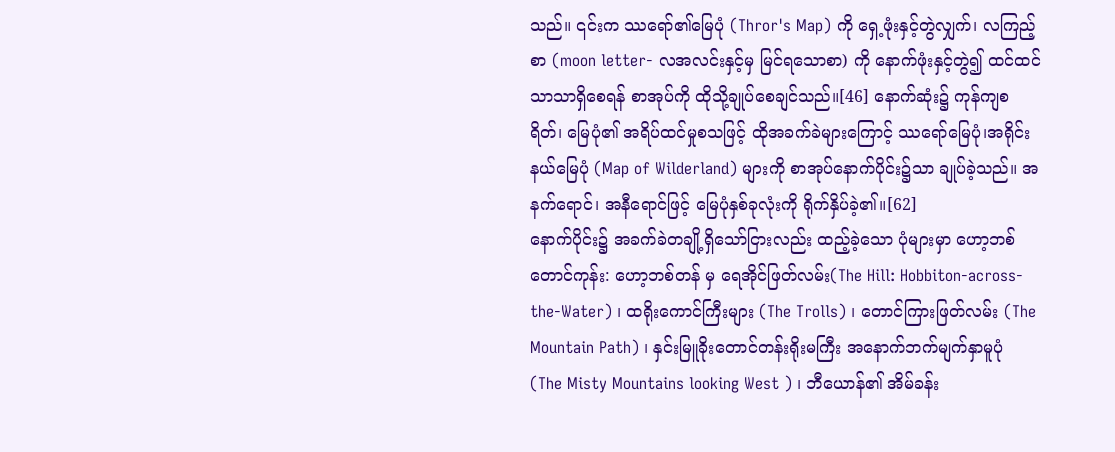သည်။ ၎င်းက ဿရော်၏မြေပုံ (Thror's Map) ကို ရှေ့ဖုံးနှင့်တွဲလျှက်၊ လကြည့်စာ (moon letter- လအလင်းနှင့်မှ မြင်ရသောစာ) ကို နောက်ဖုံးနှင့်တွဲ၍ ထင်ထင်သာသာရှိစေရန် စာအုပ်ကို ထိုသို့ချုပ်စေချင်သည်။[46] နောက်ဆုံး၌ ကုန်ကျစရိတ်၊ မြေပုံ၏ အရိပ်ထင်မှုစသဖြင့် ထိုအခက်ခဲများကြောင့် ဿရော်မြေပုံ၊အရိုင်းနယ်မြေပုံ (Map of Wilderland) များကို စာအုပ်နောက်ပိုင်း၌သာ ချုပ်ခဲ့သည်။ အနက်ရောင်၊ အနီရောင်ဖြင့် မြေပုံနှစ်ခုလုံးကို ရိုက်နှိပ်ခဲ့၏။[62]
နောက်ပိုင်း၌ အခက်ခဲတချို့ရှိသော်ငြားလည်း ထည့်ခဲ့သော ပုံများမှာ ဟော့ဘစ်တောင်ကုန်း: ဟော့ဘစ်တန် မှ ရေအိုင်ဖြတ်လမ်း(The Hill: Hobbiton-across-the-Water) ၊ ထရိုးကောင်ကြီးများ (The Trolls) ၊ တောင်ကြားဖြတ်လမ်း (The Mountain Path) ၊ နှင်းမြူခိုးတောင်တန်းရိုးမကြီး အနောက်ဘက်မျက်နှာမူပုံ (The Misty Mountains looking West ) ၊ ဘီယောန်၏ အိမ်ခန်း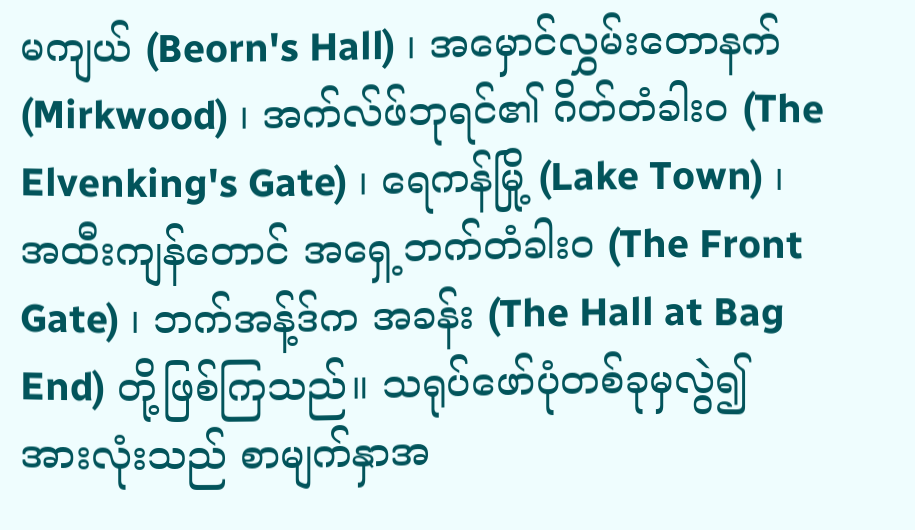မကျယ် (Beorn's Hall) ၊ အမှောင်လွှမ်းတောနက် (Mirkwood) ၊ အက်လ်ဖ်ဘုရင်၏ ဂိတ်တံခါးဝ (The Elvenking's Gate) ၊ ရေကန်မြို့ (Lake Town) ၊ အထီးကျန်တောင် အရှေ့ဘက်တံခါးဝ (The Front Gate) ၊ ဘက်အန့်ဒ်က အခန်း (The Hall at Bag End) တို့ဖြစ်ကြသည်။ သရုပ်ဖော်ပုံတစ်ခုမှလွဲ၍ အားလုံးသည် စာမျက်နှာအ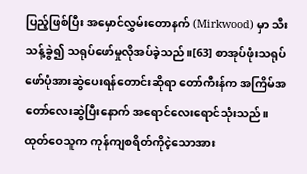ပြည့်ဖြစ်ပြီး အမှောင်လွှမ်းတောနက် (Mirkwood) မှာ သီးသန့်ခွဲ၍ သရုပ်ဖော်မှုလိုအပ်ခဲ့သည်။[63] စာအုပ်ဖုံးသရုပ်ဖော်ပုံအားဆွဲပေးရန်တောင်းဆိုရာ တော်ကီးန်က အကြိမ်အတော်လေးဆွဲပြီးနောက် အရောင်လေးရောင်သုံးသည်။ ထုတ်ဝေသူက ကုန်ကျစရိတ်ကိုငဲ့သောအား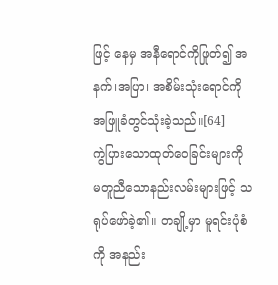ဖြင့် နေမှ အနီရောင်ကိုဖြုတ်၍ အနက်၊အပြာ၊ အစိမ်းသုံးရောင်ကို အဖြူခံတွင်သုံးခဲ့သည်။[64]
ကွဲပြားသောထုတ်ဝေခြင်းများကို မတူညီသောနည်းလမ်းများဖြင့် သရုပ်ဖော်ခဲ့၏။ တချို့မှာ မူရင်းပုံစံကို အနည်း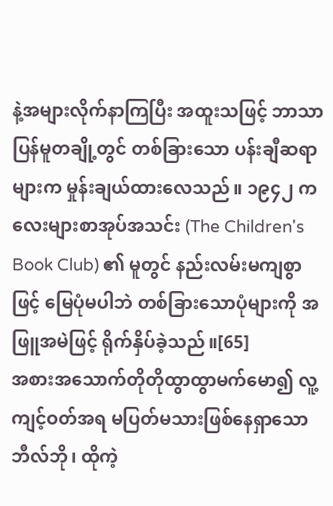နဲ့အများလိုက်နာကြပြီး အထူးသဖြင့် ဘာသာပြန်မူတချို့တွင် တစ်ခြားသော ပန်းချီဆရာများက မှုန်းချယ်ထားလေသည်။ ၁၉၄၂ ကလေးများစာအုပ်အသင်း (The Children's Book Club) ၏ မူတွင် နည်းလမ်းမကျစွာဖြင့် မြေပုံမပါဘဲ တစ်ခြားသောပုံများကို အဖြူအမဲဖြင့် ရိုက်နှိပ်ခဲ့သည်။[65]
အစားအသောက်တိုတိုထွာထွာမက်မော၍ လူ့ကျင့်ဝတ်အရ မပြတ်မသားဖြစ်နေရှာသော ဘီလ်ဘို၊ ထိုကဲ့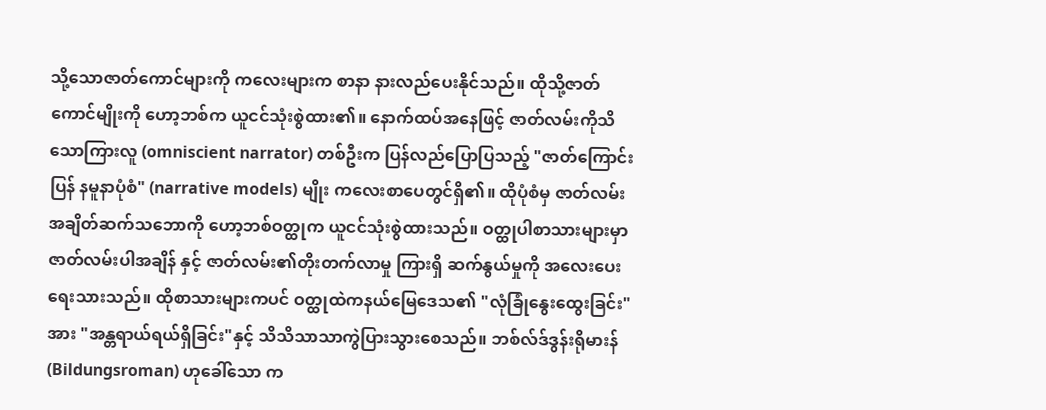သို့သောဇာတ်ကောင်များကို ကလေးများက စာနာ နားလည်ပေးနိုင်သည်။ ထိုသို့ဇာတ်ကောင်မျိုးကို ဟော့ဘစ်က ယူငင်သုံးစွဲထား၏။ နောက်ထပ်အနေဖြင့် ဇာတ်လမ်းကိုသိသောကြားလူ (omniscient narrator) တစ်ဦးက ပြန်လည်ပြောပြသည့် "ဇာတ်ကြောင်းပြန် နမူနာပုံစံ" (narrative models) မျိုး ကလေးစာပေတွင်ရှိ၏။ ထိုပုံစံမှ ဇာတ်လမ်းအချိတ်ဆက်သဘောကို ဟော့ဘစ်ဝတ္ထုက ယူငင်သုံးစွဲထားသည်။ ဝတ္ထုပါစာသားများမှာ ဇာတ်လမ်းပါအချိန် နှင့် ဇာတ်လမ်း၏တိုးတက်လာမှု ကြားရှိ ဆက်နွယ်မှုကို အလေးပေးရေးသားသည်။ ထိုစာသားများကပင် ဝတ္ထုထဲကနယ်မြေဒေသ၏ "လုံခြုံနွေးထွေးခြင်း"အား "အန္တရာယ်ရယ်ရှိခြင်း"နှင့် သိသိသာသာကွဲပြားသွားစေသည်။ ဘစ်လ်ဒ်ဒွန်းရိုမားန်(Bildungsroman) ဟုခေါ်သော က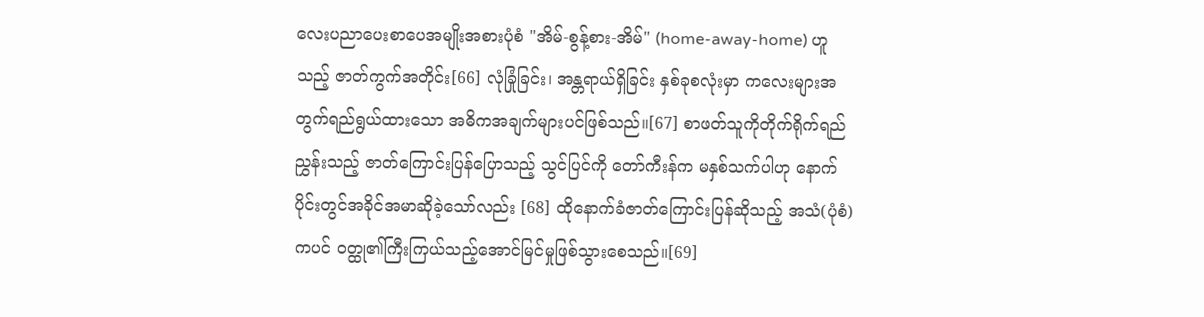လေးပညာပေးစာပေအမျိုးအစားပုံစံ "အိမ်-စွန့်စား-အိမ်" (home-away-home) ဟူသည့် ဇာတ်ကွက်အတိုင်း[66] လုံခြုံခြင်း၊ အန္တရာယ်ရှိခြင်း နှစ်ခုစလုံးမှာ ကလေးများအတွက်ရည်ရွယ်ထားသော အဓိကအချက်များပင်ဖြစ်သည်။[67] စာဖတ်သူကိုတိုက်ရိုက်ရည်ညွှန်းသည့် ဇာတ်ကြောင်းပြန်ပြောသည့် သွင်ပြင်ကို တော်ကီးန်က မနှစ်သက်ပါဟု နောက်ပိုင်းတွင်အခိုင်အမာဆိုခဲ့သော်လည်း [68] ထိုနောက်ခံဇာတ်ကြောင်းပြန်ဆိုသည့် အသံ(ပုံစံ)ကပင် ဝတ္ထု၏ကြီးကြယ်သည့်အောင်မြင်မှုဖြစ်သွားစေသည်။[69]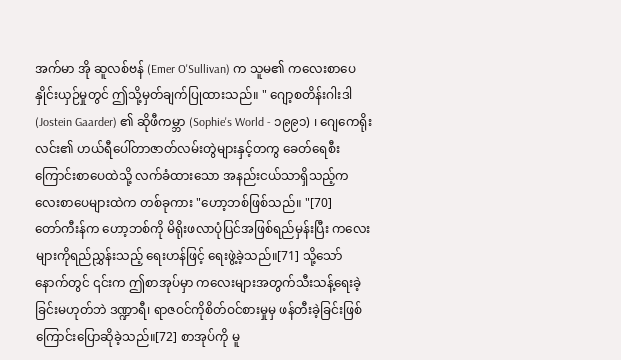အက်မာ အို ဆူလစ်ဗန် (Emer O'Sullivan) က သူမ၏ ကလေးစာပေနှိုင်းယှဉ်မှုတွင် ဤသို့မှတ်ချက်ပြုထားသည်။ " ဂျော့စတိန်းဂါးဒါ (Jostein Gaarder) ၏ ဆိုဖီကမ္ဘာ (Sophie's World - ၁၉၉၁) ၊ ဂျေကေရိုးလင်း၏ ဟယ်ရီပေါ်တာဇာတ်လမ်းတွဲများနှင့်တကွ ခေတ်ရေစီးကြောင်းစာပေထဲသို့ လက်ခံထားသော အနည်းငယ်သာရှိသည့်ကလေးစာပေများထဲက တစ်ခုကား "ဟော့ဘစ်ဖြစ်သည်။ "[70]
တော်ကီးန်က ဟော့ဘစ်ကို မိရိုးဖလာပုံပြင်အဖြစ်ရည်မှန်းပြီး ကလေးများကိုရည်ညွှန်းသည့် ရေးဟန်ဖြင့် ရေးဖွဲ့ခဲ့သည်။[71] သို့သော် နောက်တွင် ၎င်းက ဤစာအုပ်မှာ ကလေးများအတွက်သီးသန့်ရေးခဲ့ခြင်းမဟုတ်ဘဲ ဒဏ္ဍာရီ၊ ရာဇဝင်ကိုစိတ်ဝင်စားမှုမှ ဖန်တီးခဲ့ခြင်းဖြစ်ကြောင်းပြောဆိုခဲ့သည်။[72] စာအုပ်ကို မူ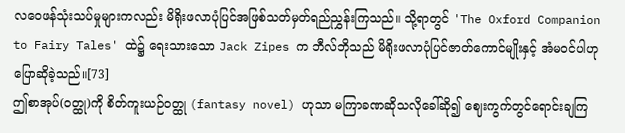လဝေဖန်သုံးသပ်မှုများကလည်း မိရိုးဖလာပုံပြင်အဖြစ်သတ်မှတ်ရည်ညွှန်းကြသည်။ သို့ရာတွင် 'The Oxford Companion to Fairy Tales' ထဲ၌ ရေးသားသော Jack Zipes က ဘီလ်ဘိုသည် မိရိုးဖလာပုံပြင်ဇာတ်ကောင်မျိုးနှင့် အံမဝင်ပါဟုပြောဆိုခဲ့သည်။[73]
ဤစာအုပ်(ဝတ္ထု)ကို စိတ်ကူးယဉ်ဝတ္ထု (fantasy novel) ဟုသာ မကြာခဏဆိုသလိုခေါ်ဆို၍ ဈေးကွက်တွင်ရောင်းချကြ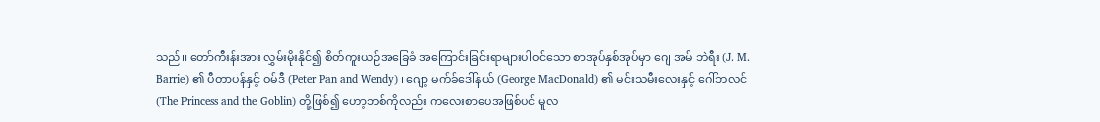သည်။ တော်ကီးန်းအား လွှမ်းမိုးနိုင်၍ စိတ်ကူးယဉ်အခြေခံ အကြောင်းခြင်းရာများပါဝင်သော စာအုပ်နှစ်အုပ်မှာ ဂျေ အမ် ဘဲရီး (J. M. Barrie) ၏ ပီတာပန်နှင့် ဝမ်ဒီ (Peter Pan and Wendy) ၊ ဂျော့ မက်ခ်ဒေါ်နယ် (George MacDonald) ၏ မင်းသမီးလေးနှင့် ဂေါ်ဘလင် (The Princess and the Goblin) တို့ဖြစ်၍ ဟော့ဘစ်ကိုလည်း ကလေးစာပေအဖြစ်ပင် မူလ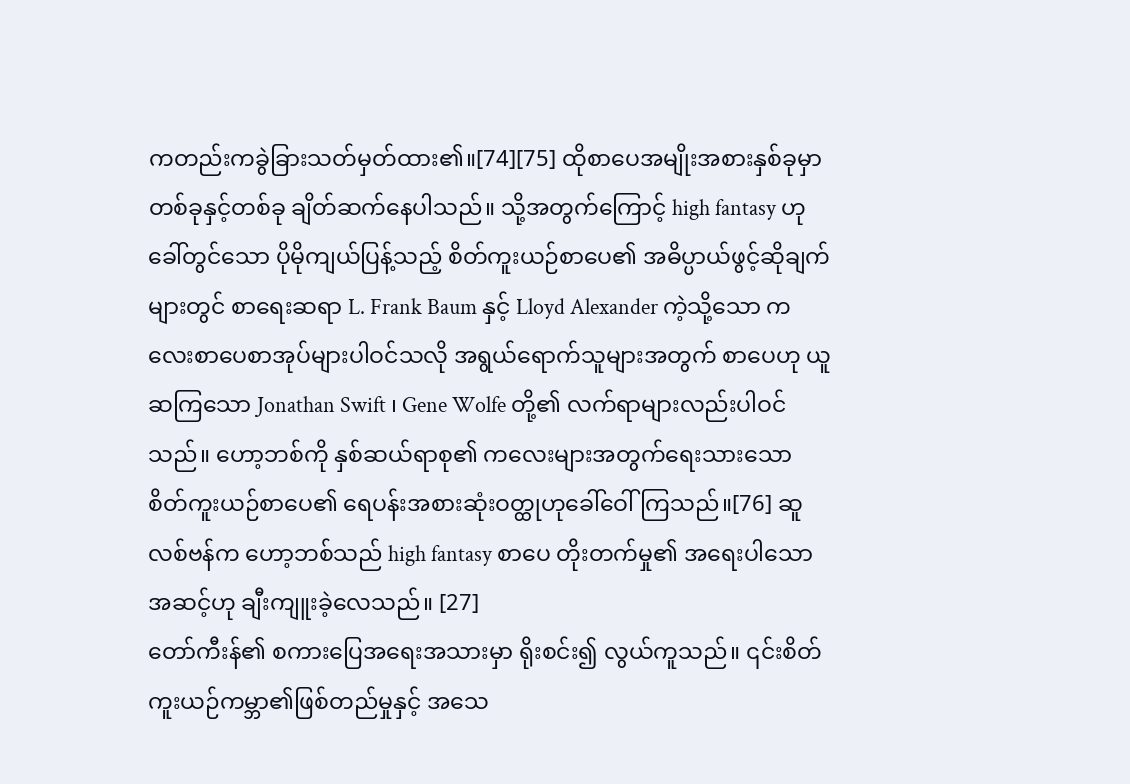ကတည်းကခွဲခြားသတ်မှတ်ထား၏။[74][75] ထိုစာပေအမျိုးအစားနှစ်ခုမှာ တစ်ခုနှင့်တစ်ခု ချိတ်ဆက်နေပါသည်။ သို့အတွက်ကြောင့် high fantasy ဟုခေါ်တွင်သော ပိုမိုကျယ်ပြန့်သည့် စိတ်ကူးယဉ်စာပေ၏ အဓိပ္ပာယ်ဖွင့်ဆိုချက်များတွင် စာရေးဆရာ L. Frank Baum နှင့် Lloyd Alexander ကဲ့သို့သော ကလေးစာပေစာအုပ်များပါဝင်သလို အရွယ်ရောက်သူများအတွက် စာပေဟု ယူဆကြသော Jonathan Swift ၊ Gene Wolfe တို့၏ လက်ရာများလည်းပါဝင်သည်။ ဟော့ဘစ်ကို နှစ်ဆယ်ရာစု၏ ကလေးများအတွက်ရေးသားသော စိတ်ကူးယဉ်စာပေ၏ ရေပန်းအစားဆုံးဝတ္ထုဟုခေါ်ဝေါ်ကြသည်။[76] ဆူလစ်ဗန်က ဟော့ဘစ်သည် high fantasy စာပေ တိုးတက်မှု၏ အရေးပါသောအဆင့်ဟု ချီးကျူးခဲ့လေသည်။ [27]
တော်ကီးန်၏ စကားပြေအရေးအသားမှာ ရိုးစင်း၍ လွယ်ကူသည်။ ၎င်းစိတ်ကူးယဉ်ကမ္ဘာ၏ဖြစ်တည်မှုနှင့် အသေ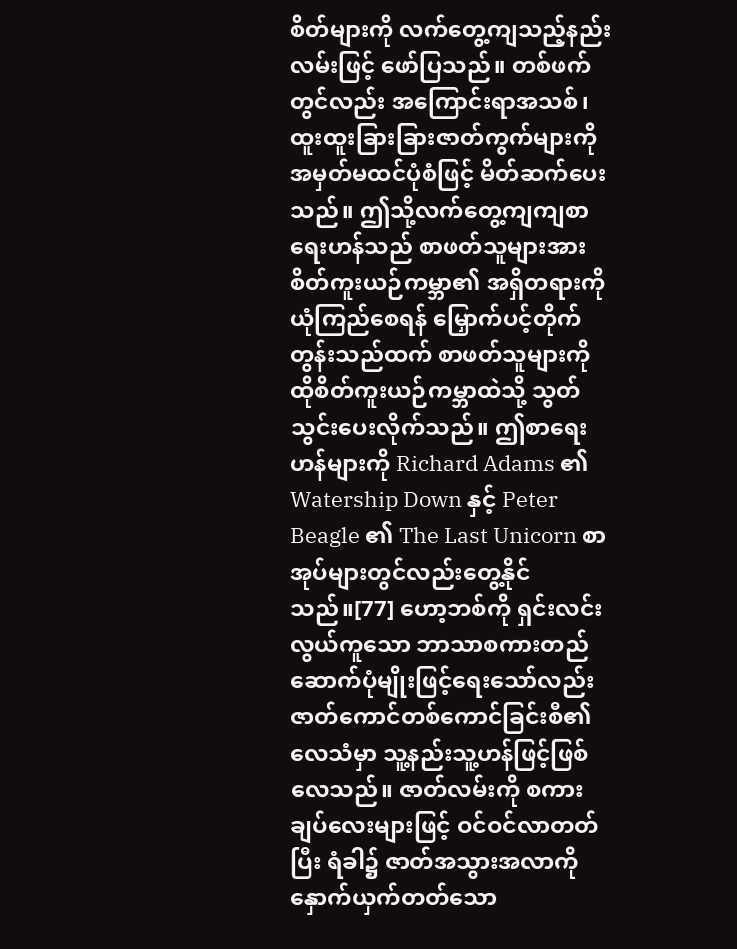စိတ်များကို လက်တွေ့ကျသည့်နည်းလမ်းဖြင့် ဖော်ပြသည်။ တစ်ဖက်တွင်လည်း အကြောင်းရာအသစ်၊ ထူးထူးခြားခြားဇာတ်ကွက်များကို အမှတ်မထင်ပုံစံဖြင့် မိတ်ဆက်ပေးသည်။ ဤသို့လက်တွေ့ကျကျစာရေးဟန်သည် စာဖတ်သူများအား စိတ်ကူးယဉ်ကမ္ဘာ၏ အရှိတရားကိုယုံကြည်စေရန် မြှောက်ပင့်တိုက်တွန်းသည်ထက် စာဖတ်သူများကို ထိုစိတ်ကူးယဉ်ကမ္ဘာထဲသို့ သွတ်သွင်းပေးလိုက်သည်။ ဤစာရေးဟန်များကို Richard Adams ၏ Watership Down နှင့် Peter Beagle ၏ The Last Unicorn စာအုပ်များတွင်လည်းတွေ့နိုင်သည်။[77] ဟော့ဘစ်ကို ရှင်းလင်းလွယ်ကူသော ဘာသာစကားတည်ဆောက်ပုံမျိုးဖြင့်ရေးသော်လည်း ဇာတ်ကောင်တစ်ကောင်ခြင်းစီ၏ လေသံမှာ သူ့နည်းသူ့ဟန်ဖြင့်ဖြစ်လေသည်။ ဇာတ်လမ်းကို စကားချပ်လေးများဖြင့် ဝင်ဝင်လာတတ်ပြီး ရံခါ၌ ဇာတ်အသွားအလာကို နှောက်ယှက်တတ်သော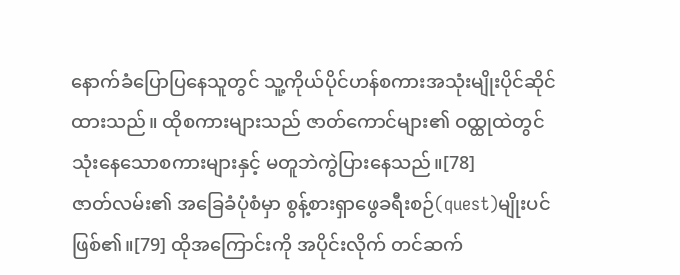နောက်ခံပြောပြနေသူတွင် သူ့ကိုယ်ပိုင်ဟန်စကားအသုံးမျိုးပိုင်ဆိုင်ထားသည်။ ထိုစကားများသည် ဇာတ်ကောင်များ၏ ဝထ္ထုထဲတွင်သုံးနေသောစကားများနှင့် မတူဘဲကွဲပြားနေသည်။[78]
ဇာတ်လမ်း၏ အခြေခံပုံစံမှာ စွန့်စားရှာဖွေခရီးစဉ်(quest)မျိုးပင် ဖြစ်၏။[79] ထိုအကြောင်းကို အပိုင်းလိုက် တင်ဆက်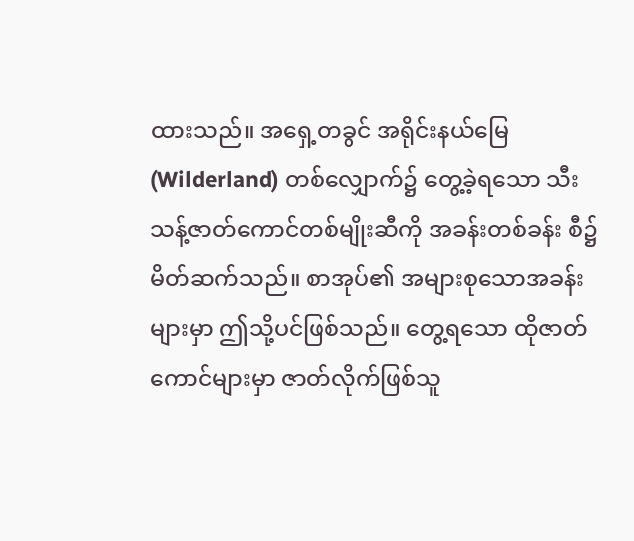ထားသည်။ အရှေ့တခွင် အရိုင်းနယ်မြေ (Wilderland) တစ်လျှောက်၌ တွေ့ခဲ့ရသော သီးသန့်ဇာတ်ကောင်တစ်မျိုးဆီကို အခန်းတစ်ခန်း စီ၌ မိတ်ဆက်သည်။ စာအုပ်၏ အများစုသောအခန်းများမှာ ဤသို့ပင်ဖြစ်သည်။ တွေ့ရသော ထိုဇာတ်ကောင်များမှာ ဇာတ်လိုက်ဖြစ်သူ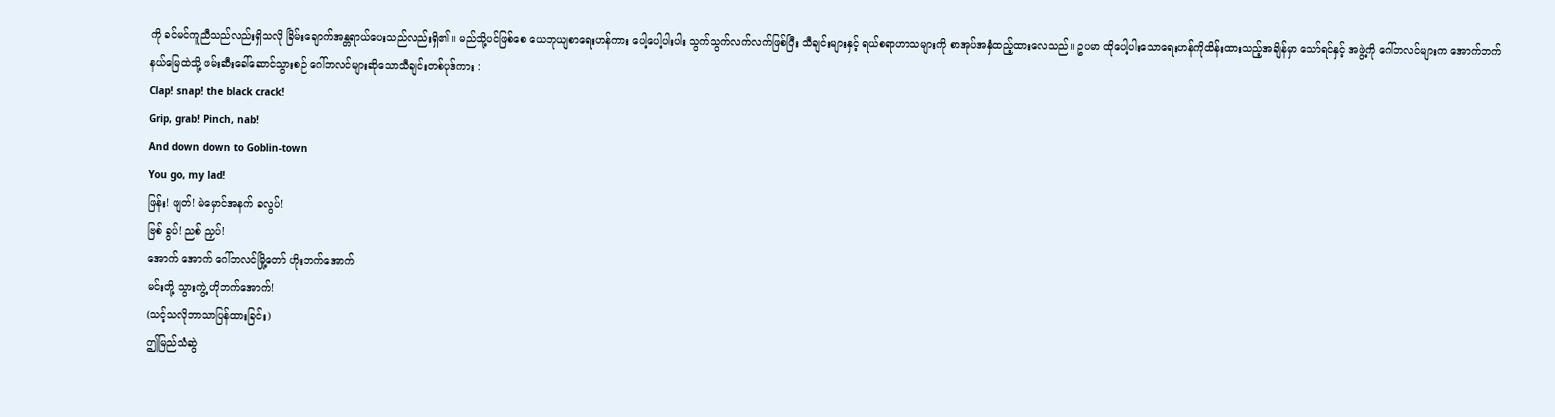ကို ခင်မင်ကူညီသည်လည်းရှိသလို ခြိမ်းချောက်အန္တရာယ်ပေးသည်လည်းရှိ၏။ မည်သို့ပင်ဖြစ်စေ ယေဘုယျစာရေးဟန်ကား ပေါ့ပေါ့ပါးပါး သွက်သွက်လက်လက်ဖြစ်ပြီး သီချင်းများနှင့် ရယ်စရာဟာသများကို စာအုပ်အနှံထည့်ထားလေသည်။ ဥပမာ ထိုပေါ့ပါးသောရေးဟန်ကိုထိန်းထားသည့်အချိန်မှာ သော်ရင်နှင့် အဖွဲ့ကို ဂေါ်ဘလင်များက အောက်ဘက်နယ်မြေထဲသို့ ဖမ်းဆီးခေါ်ဆောင်သွားစဉ် ဂေါ်ဘလင်များဆိုသောသီချင်းတစ်ပုဒ်ကား :
Clap! snap! the black crack!
Grip, grab! Pinch, nab!
And down down to Goblin-town
You go, my lad!
ဖြန်း! ဖျတ်! မဲမှောင်အနက် ခလွပ်!
ဗြစ် ခွပ်! ညစ် ညှပ်!
အောက် အောက် ဂေါ်ဘလင်မြို့တော် ဟိုးဘက်အောက်
မင်းတို့ သွားကွဲ့ ဟိုဘက်အောက်!
(သင့်သလိုဘာသာပြန်ထားခြင်း)
ဤမြည်သံဆွဲ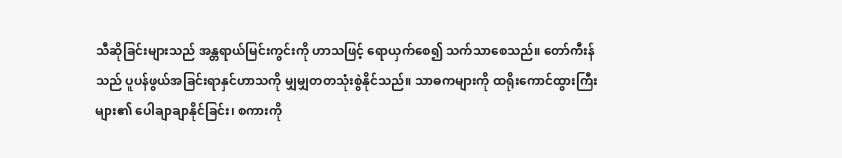သီဆိုခြင်းများသည် အန္တရာယ်မြင်းကွင်းကို ဟာသဖြင့် ရောယှက်စေ၍ သက်သာစေသည်။ တော်ကီးန်သည် ပူပန်ဖွယ်အခြင်းရာနှင်ဟာသကို မျှမျှတတသုံးစွဲနိုင်သည်။ သာဓကများကို ထရိုးကောင်ထွားကြီးများ၏ ပေါချာချာနိုင်ခြင်း၊ စကားကို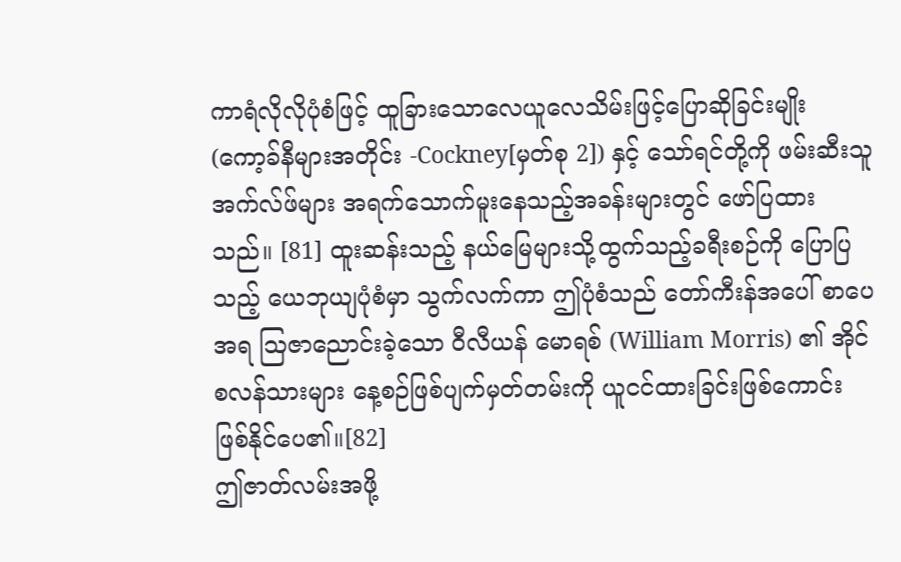ကာရံလိုလိုပုံစံဖြင့် ထူခြားသောလေယူလေသိမ်းဖြင့်ပြောဆိုခြင်းမျိုး (ကော့ခ်နီများအတိုင်း -Cockney[မှတ်စု 2]) နှင့် သော်ရင်တို့ကို ဖမ်းဆီးသူအက်လ်ဖ်များ အရက်သောက်မူးနေသည့်အခန်းများတွင် ဖော်ပြထားသည်။ [81] ထူးဆန်းသည့် နယ်မြေများသို့ထွက်သည့်ခရီးစဉ်ကို ပြောပြသည့် ယေဘုယျပုံစံမှာ သွက်လက်ကာ ဤပုံစံသည် တော်ကီးန်အပေါ် စာပေအရ ဩဇာညောင်းခဲ့သော ဝီလီယန် မောရစ် (William Morris) ၏ အိုင်စလန်သားများ နေ့စဉ်ဖြစ်ပျက်မှတ်တမ်းကို ယူငင်ထားခြင်းဖြစ်ကောင်းဖြစ်နိုင်ပေ၏။[82]
ဤဇာတ်လမ်းအဖို့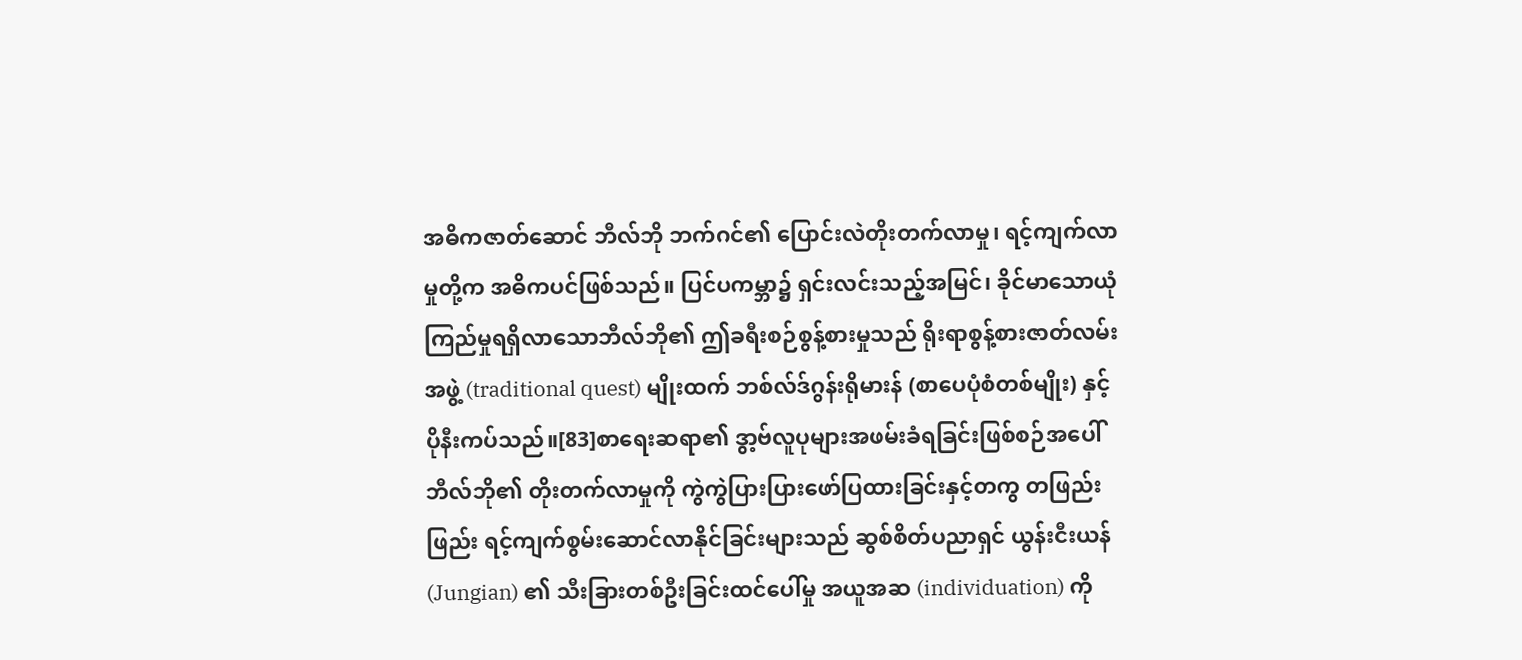အဓိကဇာတ်ဆောင် ဘီလ်ဘို ဘက်ဂင်၏ ပြောင်းလဲတိုးတက်လာမှု၊ ရင့်ကျက်လာမှုတို့က အဓိကပင်ဖြစ်သည်။ ပြင်ပကမ္ဘာ၌ ရှင်းလင်းသည့်အမြင်၊ ခိုင်မာသောယုံကြည်မှုရရှိလာသောဘီလ်ဘို၏ ဤခရီးစဉ်စွန့်စားမှုသည် ရိုးရာစွန့်စားဇာတ်လမ်းအဖွဲ့ (traditional quest) မျိုးထက် ဘစ်လ်ဒ်ဂွန်းရိုမားန် (စာပေပုံစံတစ်မျိုး) နှင့် ပိုနီးကပ်သည်။[83]စာရေးဆရာ၏ ဒွာ့ဗ်လူပုများအဖမ်းခံရခြင်းဖြစ်စဉ်အပေါ် ဘီလ်ဘို၏ တိုးတက်လာမှုကို ကွဲကွဲပြားပြားဖော်ပြထားခြင်းနှင့်တကွ တဖြည်းဖြည်း ရင့်ကျက်စွမ်းဆောင်လာနိုင်ခြင်းများသည် ဆွစ်စိတ်ပညာရှင် ယွန်းငီးယန် (Jungian) ၏ သီးခြားတစ်ဦးခြင်းထင်ပေါ်မှု အယူအဆ (individuation) ကို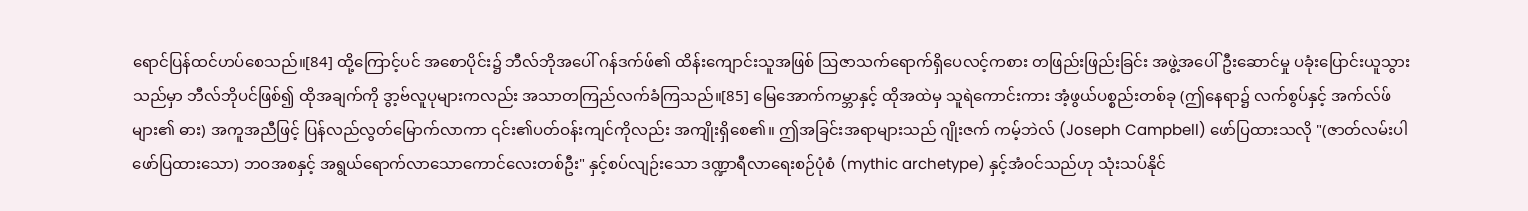ရောင်ပြန်ထင်ဟပ်စေသည်။[84] ထို့ကြောင့်ပင် အစောပိုင်း၌ ဘီလ်ဘိုအပေါ် ဂန်ဒက်ဖ်၏ ထိန်းကျောင်းသူအဖြစ် ဩဇာသက်ရောက်ရှိပေလင့်ကစား တဖြည်းဖြည်းခြင်း အဖွဲ့အပေါ်ဦးဆောင်မှု ပခုံးပြောင်းယူသွားသည်မှာ ဘီလ်ဘိုပင်ဖြစ်၍ ထိုအချက်ကို ဒွာ့ဗ်လူပုများကလည်း အသာတကြည်လက်ခံကြသည်။[85] မြေအောက်ကမ္ဘာနှင့် ထိုအထဲမှ သူရဲကောင်းကား အံ့ဖွယ်ပစ္စည်းတစ်ခု (ဤနေရာ၌ လက်စွပ်နှင့် အက်လ်ဖ်များ၏ ဓား) အကူအညီဖြင့် ပြန်လည်လွတ်မြောက်လာကာ ၎င်း၏ပတ်ဝန်းကျင်ကိုလည်း အကျိုးရှိစေ၏။ ဤအခြင်းအရာများသည် ဂျိုးဇက် ကမ့်ဘဲလ် (Joseph Campbell) ဖော်ပြထားသလို "(ဇာတ်လမ်းပါဖော်ပြထားသော) ဘဝအစနှင့် အရွယ်ရောက်လာသောကောင်လေးတစ်ဦး" နှင့်စပ်လျဉ်းသော ဒဏ္ဍာရီလာရေးစဉ်ပုံစံ (mythic archetype) နှင့်အံဝင်သည်ဟု သုံးသပ်နိုင်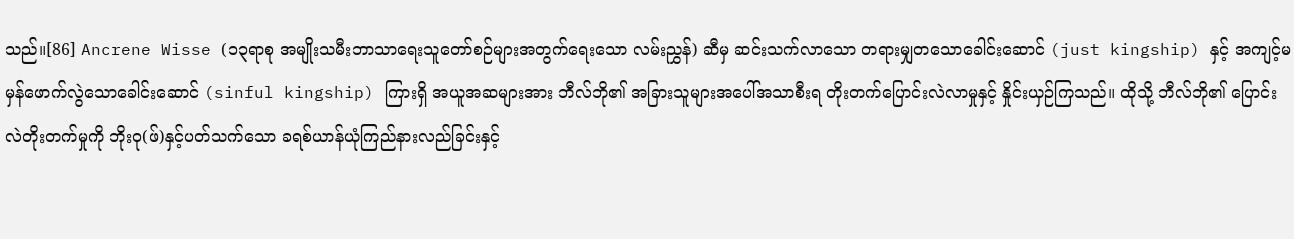သည်။[86] Ancrene Wisse (၁၃ရာစု အမျိုးသမီးဘာသာရေးသူတော်စဉ်များအတွက်ရေးသော လမ်းညွှန်) ဆီမှ ဆင်းသက်လာသော တရားမျှတသောခေါင်းဆောင် (just kingship) နှင့် အကျင့်မမှန်ဖောက်လွဲသောခေါင်းဆောင် (sinful kingship) ကြားရှိ အယူအဆများအား ဘီလ်ဘို၏ အခြားသူများအပေါ်အသာစီးရ တိုးတက်ပြောင်းလဲလာမှုနှင့် နှိုင်းယှဉ်ကြသည်။ ထိုသို့ ဘီလ်ဘို၏ ပြောင်းလဲတိုးတက်မှုကို ဘိုးဝု(ဖ်)နှင့်ပတ်သက်သော ခရစ်ယာန်ယုံကြည်နားလည်ခြင်းနှင့်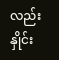လည်း နှိုင်း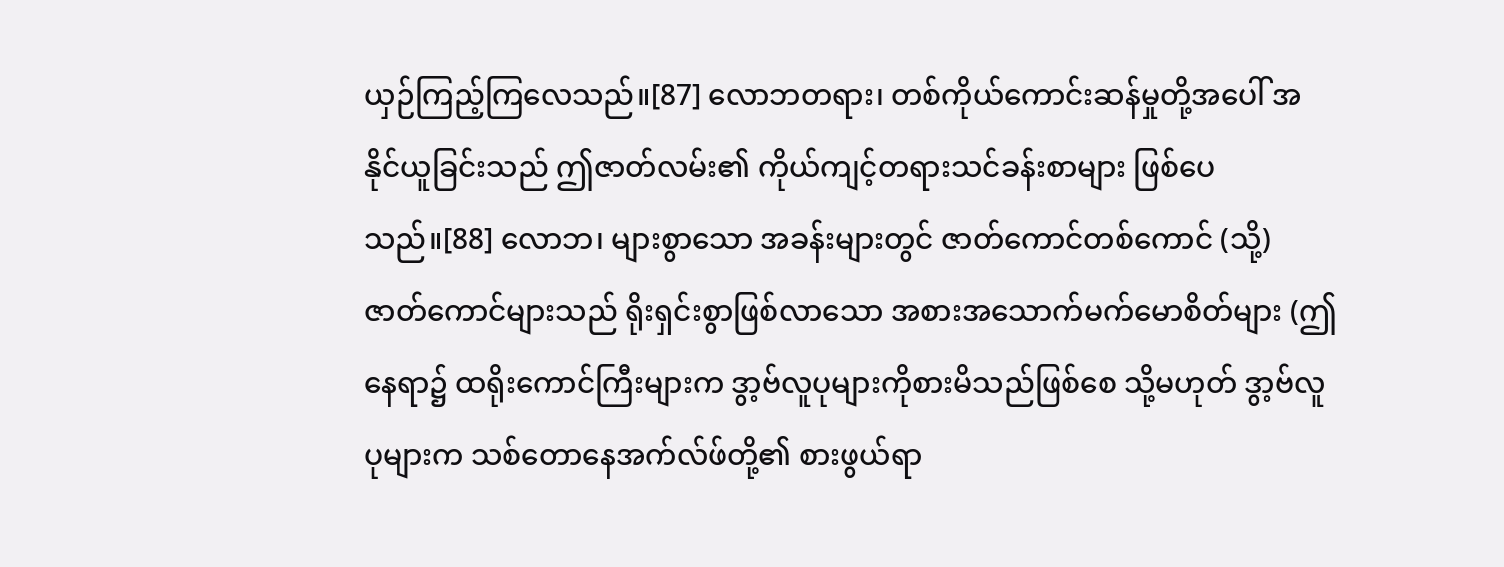ယှဉ်ကြည့်ကြလေသည်။[87] လောဘတရား၊ တစ်ကိုယ်ကောင်းဆန်မှုတို့အပေါ် အနိုင်ယူခြင်းသည် ဤဇာတ်လမ်း၏ ကိုယ်ကျင့်တရားသင်ခန်းစာများ ဖြစ်ပေသည်။[88] လောဘ၊ များစွာသော အခန်းများတွင် ဇာတ်ကောင်တစ်ကောင် (သို့) ဇာတ်ကောင်များသည် ရိုးရှင်းစွာဖြစ်လာသော အစားအသောက်မက်မောစိတ်များ (ဤနေရာ၌ ထရိုးကောင်ကြီးများက ဒွာ့ဗ်လူပုများကိုစားမိသည်ဖြစ်စေ သို့မဟုတ် ဒွာ့ဗ်လူပုများက သစ်တောနေအက်လ်ဖ်တို့၏ စားဖွယ်ရာ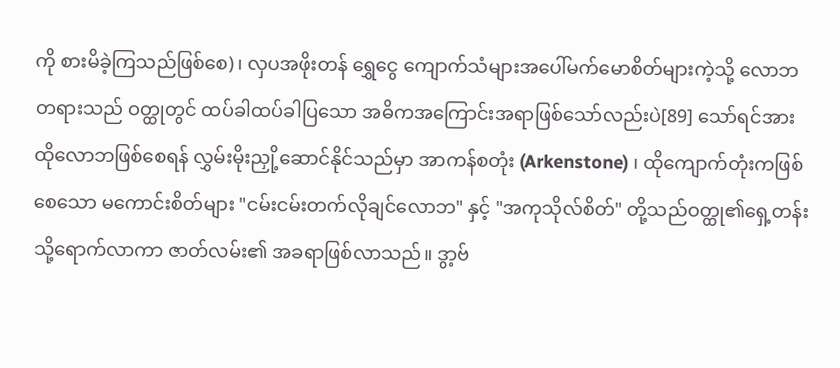ကို စားမိခဲ့ကြသည်ဖြစ်စေ)၊ လှပအဖိုးတန် ရွှေငွေ ကျောက်သံများအပေါ်မက်မောစိတ်များကဲ့သို့ လောဘတရားသည် ဝတ္ထုတွင် ထပ်ခါထပ်ခါပြသော အဓိကအကြောင်းအရာဖြစ်သော်လည်းပဲ[89] သော်ရင်အား ထိုလောဘဖြစ်စေရန် လွှမ်းမိုးညှို့ဆောင်နိုင်သည်မှာ အာကန်စတုံး (Arkenstone) ၊ ထိုကျောက်တုံးကဖြစ်စေသော မကောင်းစိတ်များ "ငမ်းငမ်းတက်လိုချင်လောဘ" နှင့် "အကုသိုလ်စိတ်" တို့သည်ဝတ္ထု၏ရှေ့တန်းသို့ရောက်လာကာ ဇာတ်လမ်း၏ အခရာဖြစ်လာသည်။ ဒွာ့ဗ်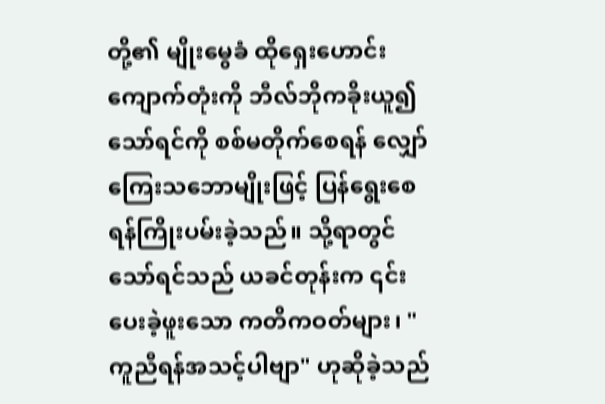တို့၏ မျိုးမွေခံ ထိုရှေးဟောင်းကျောက်တုံးကို ဘီလ်ဘိုကခိုးယူ၍ သော်ရင်ကို စစ်မတိုက်စေရန် လျှော်ကြေးသဘောမျိုးဖြင့် ပြန်ရွေးစေရန်ကြိုးပမ်းခဲ့သည်။ သို့ရာတွင် သော်ရင်သည် ယခင်တုန်းက ၎င်းပေးခဲ့ဖူးသော ကတိကဝတ်များ၊ "ကူညီရန်အသင့်ပါဗျာ" ဟုဆိုခဲ့သည်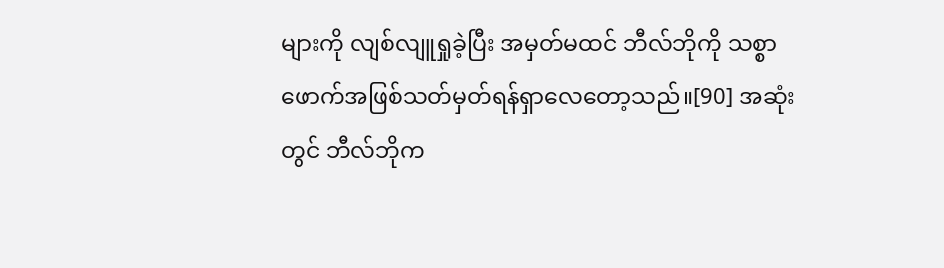များကို လျစ်လျူရှုခဲ့ပြီး အမှတ်မထင် ဘီလ်ဘိုကို သစ္စာဖောက်အဖြစ်သတ်မှတ်ရန်ရှာလေတော့သည်။[90] အဆုံးတွင် ဘီလ်ဘိုက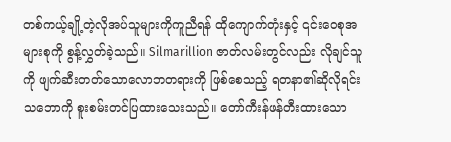တစ်ကယ့်ချို့တဲ့လိုအပ်သူများကိုကူညီရန် ထိုကျောက်တုံးနှင့် ၎င်းဝေစုအများစုကို စွန့်လွှတ်ခဲ့သည်။ Silmarillion ဇာတ်လမ်းတွင်လည်း လိုချင်သူကို ဖျက်ဆီးတတ်သောလောဘတရားကို ဖြစ်စေသည့် ရတနာ၏ဆိုလိုရင်းသဘောကို စူးစမ်းတင်ပြထားသေးသည်။ တော်ကီးန်ဖန်တီးထားသော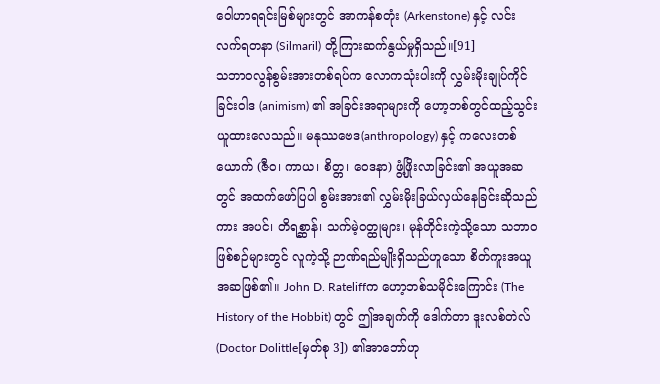ဝေါဟာရရင်းမြစ်များတွင် အာကန်စတုံး (Arkenstone) နှင့် လင်းလက်ရတနာ (Silmaril) တို့ကြားဆက်နွယ်မှုရှိသည်။[91]
သဘာဝလွန်စွမ်းအားတစ်ရပ်က လောကသုံးပါးကို လွှမ်းမိုးချုပ်ကိုင်ခြင်းဝါဒ (animism) ၏ အခြင်းအရာများကို ဟော့ဘစ်တွင်ထည့်သွင်းယူထားလေသည်။ မနုဿဗေဒ(anthropology) နှင့် ကလေးတစ်ယောက် (ဇီဝ၊ ကာယ၊ စိတ္တ၊ ဝေဒနာ) ဖွံ့ဖြိုးလာခြင်း၏ အယူအဆတွင် အထက်ဖော်ပြပါ စွမ်းအား၏ လွှမ်းမိုးခြယ်လှယ်နေခြင်းဆိုသည်ကား အပင်၊ တိရစ္ဆာန်၊ သက်မဲ့ဝတ္ထုများ၊ မုန်တိုင်းကဲ့သို့သော သဘာဝဖြစ်စဉ်များတွင် လူကဲ့သို့ ဉာဏ်ရည်မျိုးရှိသည်ဟူသော စိတ်ကူးအယူအဆဖြစ်၏။ John D. Rateliffက ဟော့ဘစ်သမိုင်းကြောင်း (The History of the Hobbit) တွင် ဤအချက်ကို ဒေါက်တာ ဒူးလစ်တဲလ် (Doctor Dolittle[မှတ်စု 3]) ၏အာဘော်ဟု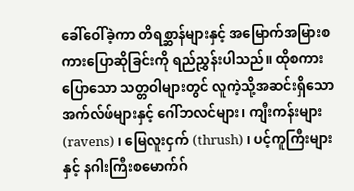ခေါ်ဝေါ်ခဲ့ကာ တိရစ္ဆာန်များနှင့် အမြောက်အမြားစကားပြောဆိုခြင်းကို ရည်ညွှန်းပါသည်။ ထိုစကားပြောသော သတ္တဝါများတွင် လူကဲ့သို့အဆင်းရှိသော အက်လ်ဖ်များနှင့် ဂေါ်ဘလင်များ၊ ကျီးကန်းများ (ravens) ၊ မြေလူးငှက် (thrush) ၊ ပင့်ကူကြီးများနှင့် နဂါးကြီးစမောက်ဂ်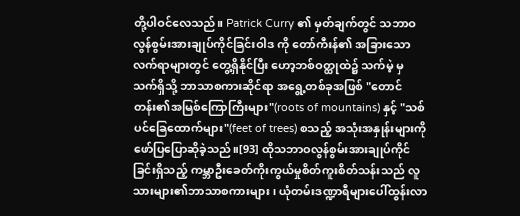တို့ပါဝင်လေသည်။ Patrick Curry ၏ မှတ်ချက်တွင် သဘာဝလွန်စွမ်းအားချုပ်ကိုင်ခြင်းဝါဒ ကို တော်ကီးန်၏ အခြားသောလက်ရာများတွင် တွေ့ရှိနိုင်ပြီး ဟော့ဘစ်ဝတ္ထုထဲ၌ သက်မဲ့ မှ သက်ရှိသို့ ဘာသာစကားဆိုင်ရာ အရွေ့တစ်ခုအဖြစ် "တောင်တန်း၏အမြစ်ကြောကြီးများ"(roots of mountains) နှင့် "သစ်ပင်ခြေထောက်များ"(feet of trees) စသည့် အသုံးအနှုန်းများကို ဖော်ပြပြောဆိုခဲ့သည်။[93] ထိုသဘာဝလွန်စွမ်းအားချုပ်ကိုင်ခြင်းရှိသည့် ကမ္ဘာဦးခေတ်ကိုးကွယ်မှုစိတ်ကူးစိတ်သန်းသည် လူသားများ၏ဘာသာစကားများ၊ ယုံတမ်းဒဏ္ဍာရီများပေါ်ထွန်းလာ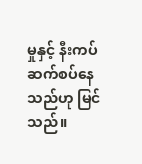မှုနှင့် နီးကပ်ဆက်စပ်နေသည်ဟု မြင်သည်။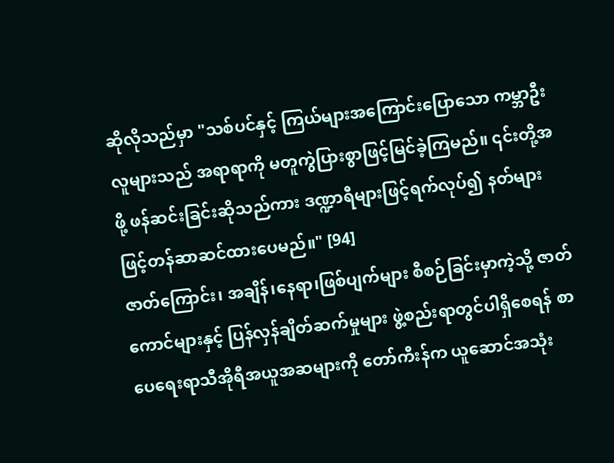ဆိုလိုသည်မှာ "သစ်ပင်နှင့် ကြယ်များအကြောင်းပြောသော ကမ္ဘာဦးလူများသည် အရာရာကို မတူကွဲပြားစွာဖြင့်မြင်ခဲ့ကြမည်။ ၎င်းတို့အဖို့ ဖန်ဆင်းခြင်းဆိုသည်ကား ဒဏ္ဍာရီများဖြင့်ရက်လုပ်၍ နတ်များဖြင့်တန်ဆာဆင်ထားပေမည်။" [94]
ဇာတ်ကြောင်း၊ အချိန်၊နေရာ၊ဖြစ်ပျက်များ စီစဉ်ခြင်းမှာကဲ့သို့ ဇာတ်ကောင်များနှင့် ပြန်လှန်ချိတ်ဆက်မှုများ ဖွဲ့စည်းရာတွင်ပါရှိစေရန် စာပေရေးရာသီအိုရီအယူအဆများကို တော်ကီးန်က ယူဆောင်အသုံး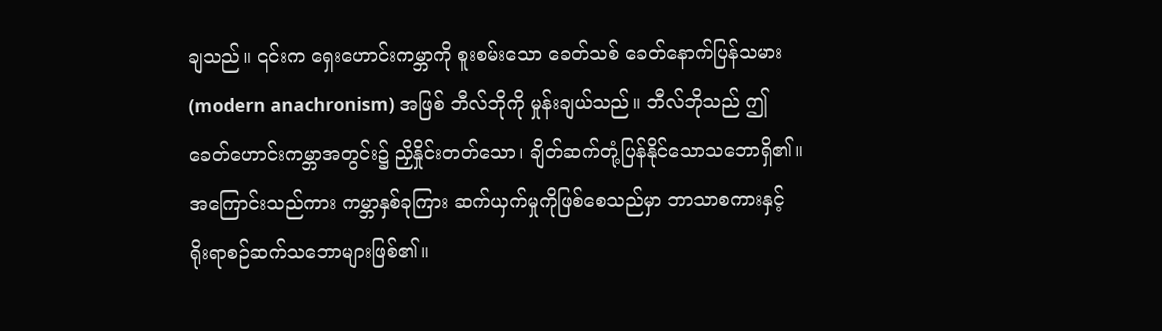ချသည်။ ၎င်းက ရှေးဟောင်းကမ္ဘာကို စူးစမ်းသော ခေတ်သစ် ခေတ်နောက်ပြန်သမား (modern anachronism) အဖြစ် ဘီလ်ဘိုကို မှုန်းချယ်သည်။ ဘီလ်ဘိုသည် ဤခေတ်ဟောင်းကမ္ဘာအတွင်း၌ ညှိနှိုင်းတတ်သော၊ ချိတ်ဆက်တုံ့ပြန်နိုင်သောသဘောရှိ၏။ အကြောင်းသည်ကား ကမ္ဘာနှစ်ခုကြား ဆက်ယှက်မှုကိုဖြစ်စေသည်မှာ ဘာသာစကားနှင့် ရိုးရာစဉ်ဆက်သဘောများဖြစ်၏။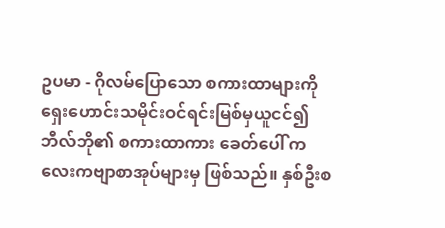ဥပမာ - ဂိုလမ်ပြောသော စကားထာများကို ရှေးဟောင်းသမိုင်းဝင်ရင်းမြစ်မှယူငင်၍ ဘီလ်ဘို၏ စကားထာကား ခေတ်ပေါ် ကလေးကဗျာစာအုပ်များမှ ဖြစ်သည်။ နှစ်ဦးစ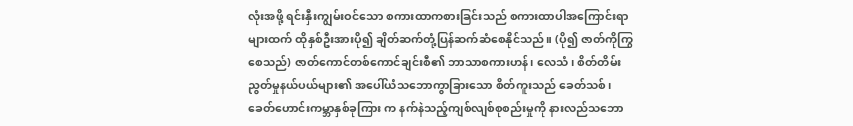လုံးအဖို့ ရင်းနှီးကျွမ်းဝင်သော စကားထာကစားခြင်းသည် စကားထာပါအကြောင်းရာများထက် ထိုနှစ်ဦးအားပို၍ ချိတ်ဆက်တုံ့ပြန်ဆက်ဆံစေနိုင်သည်။ (ပို၍ ဇာတ်ကိုကြွစေသည်) ဇာတ်ကောင်တစ်ကောင်ချင်းစီ၏ ဘာသာစကားဟန်၊ လေသံ၊ စိတ်တိမ်းညွတ်မှုနယ်ပယ်များ၏ အပေါ်ယံသဘောကွာခြားသော စိတ်ကူးသည် ခေတ်သစ်၊ ခေတ်ဟောင်းကမ္ဘာနှစ်ခုကြား က နက်နဲသည့်ကျစ်လျစ်စုစည်းမှုကို နားလည်သဘော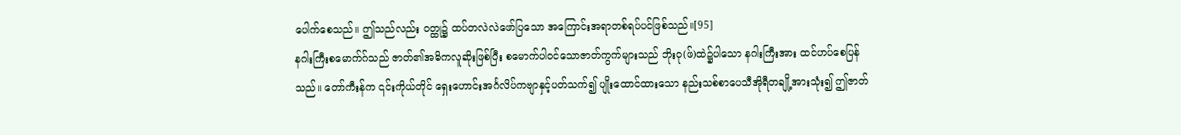ပေါက်စေသည်။ ဤသည်လည်း ဝတ္ထု၌ ထပ်တလဲလဲဖော်ပြသော အကြောင်းအရာတစ်ရပ်ပင်ဖြစ်သည်။[95]
နဂါးကြီးစမောက်ဂ်သည် ဇာတ်၏အဓိကလူဆိုးဖြစ်ပြီး စမောက်ပါဝင်သောဇာတ်ကွက်များသည် ဘိုးဝု(ဖ်)ထဲ၌ပါသော နဂါးကြီးအား ထင်ဟပ်စေပြန်သည်။ တော်ကီးန်က ၎င်းကိုယ်တိုင် ရှေးဟောင်းအင်္ဂလိပ်ကဗျာနှင့်ပတ်သက်၍ ပျိုးထောင်ထားသော နည်းသစ်စာပေသီအိုရီတချို့အားသုံး၍ ဤဇာတ်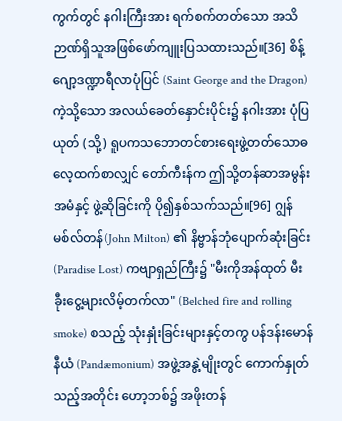ကွက်တွင် နဂါးကြီးအား ရက်စက်တတ်သော အသိဉာဏ်ရှိသူအဖြစ်ဖော်ကျူးပြသထားသည်။[36] စိန့်ဂျော့ဒဏ္ဍာရီလာပုံပြင် (Saint George and the Dragon) ကဲ့သို့သော အလယ်ခေတ်နှောင်းပိုင်း၌ နဂါးအား ပုံပြယုတ် (သို့) ရူပကသဘောတင်စားရေးဖွဲ့တတ်သောဓလေ့ထက်စာလျှင် တော်ကီးန်က ဤသို့တန်ဆာအမွန်းအမံနှင့် ဖွဲ့ဆိုခြင်းကို ပို၍နှစ်သက်သည်။[96] ဂျွန်မစ်လ်တန်(John Milton) ၏ နိဗ္ဗာန်ဘုံပျောက်ဆုံးခြင်း(Paradise Lost) ကဗျာရှည်ကြီး၌ "မီးကိုအန်ထုတ် မီးခီုးငွေ့များလိမ့်တက်လာ" (Belched fire and rolling smoke) စသည့် သုံးနှုံးခြင်းများနှင့်တကွ ပန်ဒန်းမောန်နီယံ (Pandæmonium) အဖွဲ့အနွဲ့မျိုးတွင် ကောက်နှုတ်သည့်အတိုင်း ဟော့ဘစ်၌ အဖိုးတန်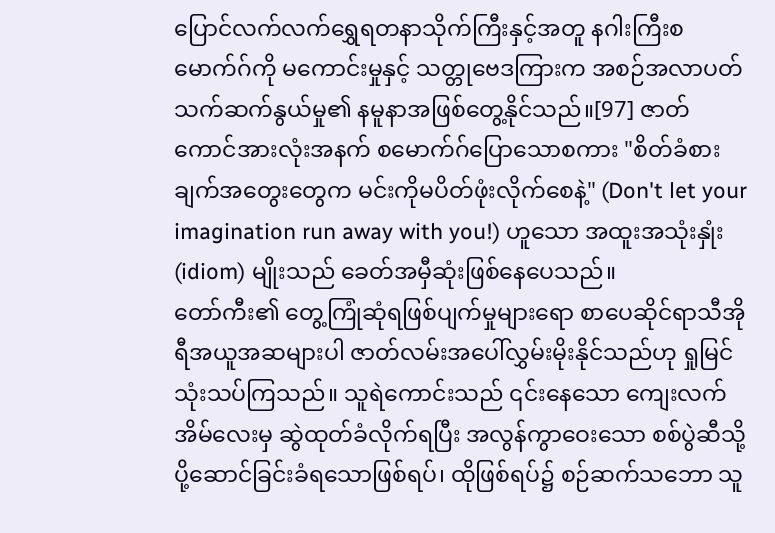ပြောင်လက်လက်ရွှေရတနာသိုက်ကြီးနှင့်အတူ နဂါးကြီးစမောက်ဂ်ကို မကောင်းမှုနှင့် သတ္တုဗေဒကြားက အစဉ်အလာပတ်သက်ဆက်နွယ်မှု၏ နမူနာအဖြစ်တွေ့နိုင်သည်။[97] ဇာတ်ကောင်အားလုံးအနက် စမောက်ဂ်ပြောသောစကား "စိတ်ခံစားချက်အတွေးတွေက မင်းကိုမပိတ်ဖုံးလိုက်စေနဲ့" (Don't let your imagination run away with you!) ဟူသော အထူးအသုံးနှုံး (idiom) မျိုးသည် ခေတ်အမှီဆုံးဖြစ်နေပေသည်။
တော်ကီး၏ တွေ့ကြုံဆုံရဖြစ်ပျက်မှုများရော စာပေဆိုင်ရာသီအိုရီအယူအဆများပါ ဇာတ်လမ်းအပေါ်လွှမ်းမိုးနိုင်သည်ဟု ရှုမြင်သုံးသပ်ကြသည်။ သူရဲကောင်းသည် ၎င်းနေသော ကျေးလက်အိမ်လေးမှ ဆွဲထုတ်ခံလိုက်ရပြီး အလွန်ကွာဝေးသော စစ်ပွဲဆီသို့ ပို့ဆောင်ခြင်းခံရသောဖြစ်ရပ်၊ ထိုဖြစ်ရပ်၌ စဉ်ဆက်သဘော သူ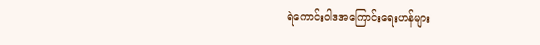ရဲကောင်းဝါဒအကြောင်းရေးဟန်များ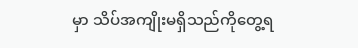မှာ သိပ်အကျိုးမရှိသည်ကိုတွေ့ရ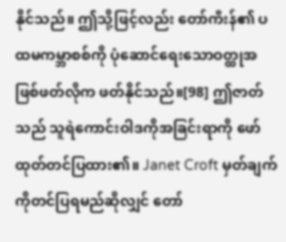နိုင်သည်။ ဤသို့ဖြင့်လည်း တော်ကီးန်၏ ပထမကမ္ဘာစစ်ကို ပုံဆောင်ရေးသောဝတ္ထုအဖြစ်ဖတ်လိုက ဖတ်နိုင်သည်။[98] ဤဇာတ်သည် သူရဲကောင်းဝါဒကိုအခြင်းရာကို ဖော်ထုတ်တင်ပြထား၏။ Janet Croft မှတ်ချက်ကိုတင်ပြရမည်ဆိုလျှင် တော်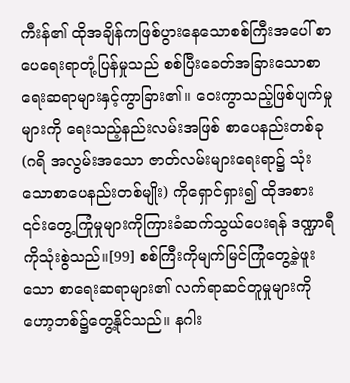ကီးန်၏ ထိုအချိန်ကဖြစ်ပွားနေသောစစ်ကြီးအပေါ် စာပေရေးရာတုံ့ပြန်မှုသည် စစ်ပြီးခေတ်အခြားသောစာရေးဆရာများနှင့်ကွာခြား၏။ ဝေးကွာသည့်ဖြစ်ပျက်မှုများကို ရေးသည့်နည်းလမ်းအဖြစ် စာပေနည်းတစ်ခု (ဂရိ အလွမ်းအသော ဇာတ်လမ်းများရေးရာ၌ သုံးသောစာပေနည်းတစ်မျိုး) ကိုရှောင်ရှား၍ ထိုအစား ၎င်းတွေ့ကြုံမှုများကိုကြားခံဆက်သွယ်ပေးရန် ဒဏ္ဍာရီကိုသုံးစွဲသည်။[99] စစ်ကြီးကိုမျက်မြင်ကြုံတွေ့ခဲ့ဖူးသော စာရေးဆရာများ၏ လက်ရာဆင်တူမှုများကို ဟော့ဘစ်၌တွေ့နိုင်သည်။ နဂါး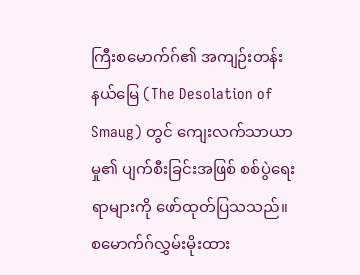ကြီးစမောက်ဂ်၏ အကျဉ်းတန်းနယ်မြေ (The Desolation of Smaug) တွင် ကျေးလက်သာယာမှု၏ ပျက်စီးခြင်းအဖြစ် စစ်ပွဲရေးရာများကို ဖော်ထုတ်ပြသသည်။ စမောက်ဂ်လွှမ်းမိုးထား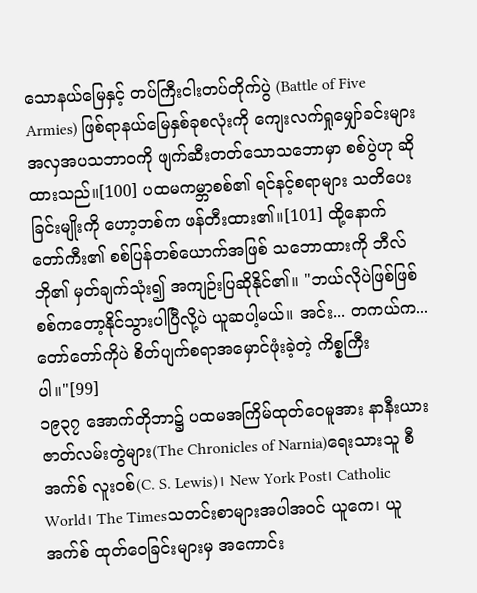သောနယ်မြေနှင့် တပ်ကြီးငါးတပ်တိုက်ပွဲ (Battle of Five Armies) ဖြစ်ရာနယ်မြေနှစ်ခုစလုံးကို ကျေးလက်ရှုမျှော်ခင်းများအလှအပသဘာဝကို ဖျက်ဆီးတတ်သောသဘောမှာ စစ်ပွဲဟု ဆိုထားသည်။[100] ပထမကမ္ဘာစစ်၏ ရင်နင့်စရာများ သတိပေးခြင်းမျိုးကို ဟော့ဘစ်က ဖန်တီးထား၏။[101] ထို့နောက် တော်ကီး၏ စစ်ပြန်တစ်ယောက်အဖြစ် သဘောထားကို ဘီလ်ဘို၏ မှတ်ချက်သုံး၍ အကျဉ်းပြဆိုနိုင်၏။ "ဘယ်လိုပဲဖြစ်ဖြစ် စစ်ကတော့နိုင်သွားပါပြီလို့ပဲ ယူဆပါ့မယ်။ အင်း... တကယ်က... တော်တော်ကိုပဲ စိတ်ပျက်စရာအမှောင်ဖုံးခဲ့တဲ့ ကိစ္စကြီးပါ။"[99]
၁၉၃၇ အောက်တိုဘာ၌ ပထမအကြိမ်ထုတ်ဝေမူအား နာနီးယားဇာတ်လမ်းတွဲများ(The Chronicles of Narnia)ရေးသားသူ စီ အက်စ် လူးဝစ်(C. S. Lewis)၊ New York Post၊ Catholic World၊ The Timesသတင်းစာများအပါအဝင် ယူကေ၊ ယူအက်စ် ထုတ်ဝေခြင်းများမှ အကောင်း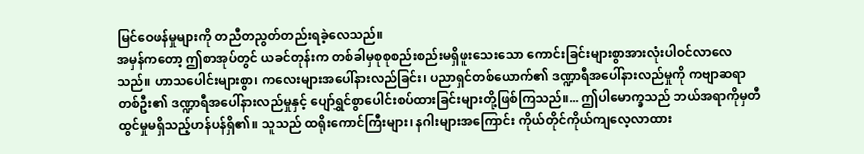မြင်ဝေဖန်မှုများကို တညီတညွတ်တည်းရခဲ့လေသည်။
အမှန်ကတော့ ဤစာအုပ်တွင် ယခင်တုန်းက တစ်ခါမှစုစုစည်းစည်းမရှိဖူးသေးသော ကောင်းခြင်းများစွာအားလုံးပါဝင်လာလေသည်။ ဟာသပေါင်းများစွာ၊ ကလေးများအပေါ်နားလည်ခြင်း၊ ပညာရှင်တစ်ယောက်၏ ဒဏ္ဍာရီအပေါ်နားလည်မှုကို ကဗျာဆရာတစ်ဦး၏ ဒဏ္ဍာရီအပေါ်နားလည်မှုနှင့် ပျော်ရွှင်စွာပေါင်းစပ်ထားခြင်းများတို့ဖြစ်ကြသည်။... ဤပါမောက္ခသည် ဘယ်အရာကိုမှတီထွင်မှုမရှိသည့်ဟန်ပန်ရှိ၏။ သူသည် ထရိုးကောင်ကြီးများ၊ နဂါးများအကြောင်း ကိုယ်တိုင်ကိုယ်ကျလေ့လာထား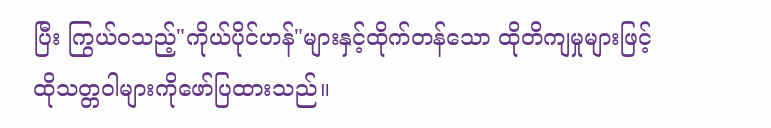ပြီး ကြွယ်ဝသည့်"ကိုယ်ပိုင်ဟန်"များနှင့်ထိုက်တန်သော ထိုတိကျမှုများဖြင့် ထိုသတ္တဝါများကိုဖော်ပြထားသည်။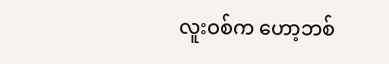လူးဝစ်က ဟော့ဘစ်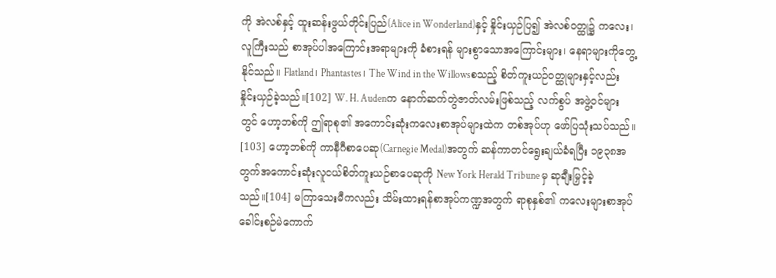ကို အဲလစ်နှင့် ထူးဆန်းဖွယ်တိုင်းပြည်(Alice in Wonderland)နှင့် နှိုင်းယှဉ်ပြ၍ အဲလစ်ဝတ္ထု၌ ကလေး၊လူကြီးသည် စာအုပ်ပါအကြောင်းအရာများကို ခံစားရန် များစွာသောအကြောင်းများ၊ နေရာများကိုတွေ့နိုင်သည်။ Flatland၊ Phantastes၊ The Wind in the Willowsစသည့် စိတ်ကူးယဉ်ဝတ္ထုများနှင့်လည်း နှိုင်းယှဉ်ခဲ့သည်။[102] W. H. Audenက နောက်ဆက်တွဲဇာတ်လမ်းဖြစ်သည့် လက်စွပ် အဖွဲ့ဝင်များတွင် ဟော့ဘစ်ကို ဤရာစု၏ အကောင်းဆုံးကလေးစာအုပ်များထဲက တစ်အုပ်ဟု ဖော်ပြသုံးသပ်သည်။ [103] ဟော့ဘစ်ကို ကာနီဂီစာပေဆု(Carnegie Medal)အတွက် ဆန်ကာတင်ရွေးချယ်ခံရပြီး ၁၉၃၈အတွက်အကောင်းဆုံးလူငယ်စိတ်ကူးယဉ်စာပေဆုကို New York Herald Tribune မှ ဆုချီးမြှင့်ခဲ့သည်။[104] မကြာသေးမီကလည်း သိမ်းထားရန်စာအုပ်ကဏ္ဍအတွက် ရာစုနှစ်၏ ကလေးများစာအုပ်ခေါင်းစဉ်မဲကောက်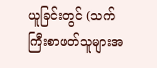ယူခြင်းတွင် (သက်ကြီးစာဖတ်သူများအ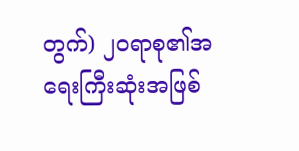တွက်) ၂၀ရာစု၏အရေးကြီးဆုံးအဖြစ်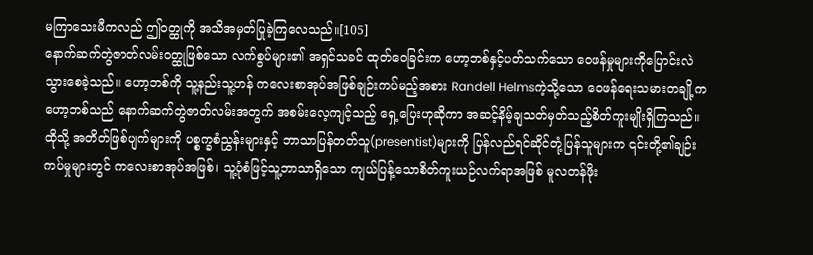မကြာသေးမီကလည် ဤဝတ္ထုကို အသိအမှတ်ပြုခဲ့ကြလေသည်။[105]
နောက်ဆက်တွဲဇာတ်လမ်းဝတ္ထုဖြစ်သော လက်စွပ်များ၏ အရှင်သခင် ထုတ်ဝေခြင်းက ဟော့ဘစ်နှင့်ပတ်သက်သော ဝေဖန်မှုများကိုပြောင်းလဲသွားစေခဲ့သည်။ ဟော့ဘစ်ကို သူ့နည်းသူ့ဟန် ကလေးစာအုပ်အဖြစ်ချဉ်းကပ်မည့်အစား Randell Helmsကဲ့သို့သော ဝေဖန်ရေးသမားတချို့က ဟော့ဘစ်သည် နောက်ဆက်တွဲဇာတ်လမ်းအတွက် အစမ်းလေ့ကျင့်သည့် ရှေ့ပြေးဟုဆိုကာ အဆင့်နိမ့်ချသတ်မှတ်သည့်စိတ်ကူးမျိုးရှိကြသည်။ ထိုသို့ အတိတ်ဖြစ်ပျက်များကို ပစ္စက္ခစံညွှန်းများနှင့် ဘာသာပြန်တတ်သူ(presentist)များကို ပြန်လည်ရင်ဆိုင်တုံ့ပြန်သူများက ၎င်းတို့၏ချဉ်းကပ်မှုများတွင် ကလေးစာအုပ်အဖြစ်၊ သူ့ပုံစံဖြင့်သူ့ဘာသာရှိသော ကျယ်ပြန့်သောစိတ်ကူးယဉ်လက်ရာအဖြစ် မူလတန်ဖိုး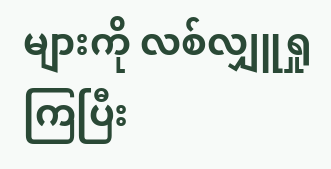များကို လစ်လျှူရှုကြပြီး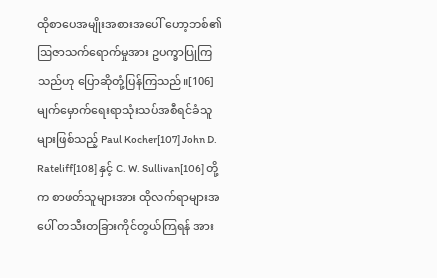ထိုစာပေအမျိုးအစားအပေါ် ဟော့ဘစ်၏ဩဇာသက်ရောက်မှုအား ဥပက္ခာပြုကြသည်ဟု ပြောဆိုတုံ့ပြန်ကြသည်။[106] မျက်မှောက်ရေးရာသုံးသပ်အစီရင်ခံသူများဖြစ်သည့် Paul Kocher[107] John D. Rateliff[108] နှင့် C. W. Sullivan[106] တို့က စာဖတ်သူများအား ထိုလက်ရာများအပေါ် တသီးတခြားကိုင်တွယ်ကြရန် အား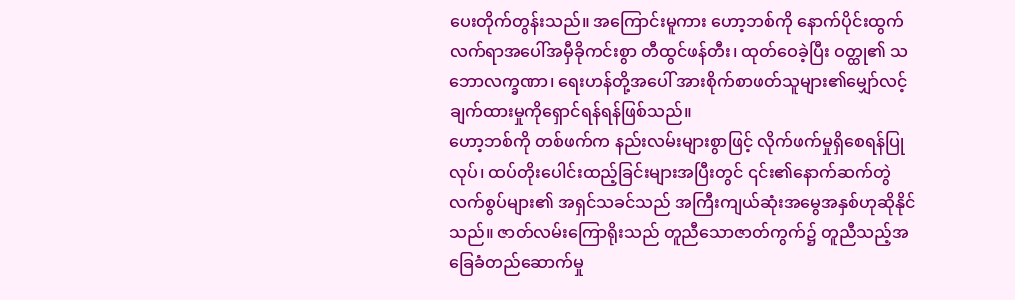ပေးတိုက်တွန်းသည်။ အကြောင်းမူကား ဟော့ဘစ်ကို နောက်ပိုင်းထွက်လက်ရာအပေါ်အမှီခိုကင်းစွာ တီထွင်ဖန်တီး၊ ထုတ်ဝေခဲ့ပြီး ဝတ္ထု၏ သဘောလက္ခဏာ၊ ရေးဟန်တို့အပေါ် အားစိုက်စာဖတ်သူများ၏မျှော်လင့်ချက်ထားမှုကိုရှောင်ရန်ရန်ဖြစ်သည်။
ဟော့ဘစ်ကို တစ်ဖက်က နည်းလမ်းများစွာဖြင့် လိုက်ဖက်မှုရှိစေရန်ပြုလုပ်၊ ထပ်တိုးပေါင်းထည့်ခြင်းများအပြီးတွင် ၎င်း၏နောက်ဆက်တွဲ လက်စွပ်များ၏ အရှင်သခင်သည် အကြီးကျယ်ဆုံးအမွေအနှစ်ဟုဆိုနိုင်သည်။ ဇာတ်လမ်းကြောရိုးသည် တူညီသောဇာတ်ကွက်၌ တူညီသည့်အခြေခံတည်ဆောက်မှု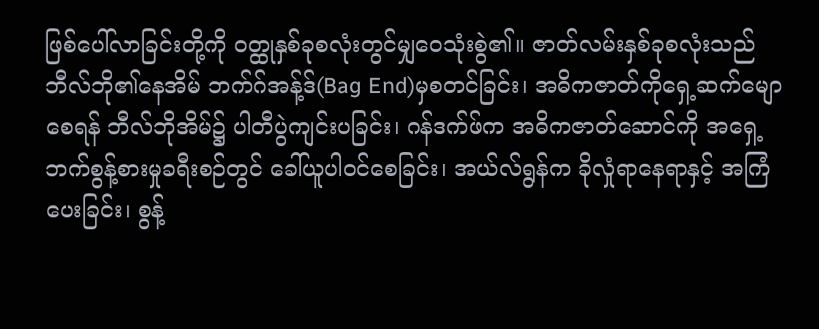ဖြစ်ပေါ်လာခြင်းတို့ကို ဝတ္ထုနှစ်ခုစလုံးတွင်မျှဝေသုံးစွဲ၏။ ဇာတ်လမ်းနှစ်ခုစလုံးသည် ဘီလ်ဘို၏နေအိမ် ဘက်ဂ်အန့်ဒ်(Bag End)မှစတင်ခြင်း၊ အဓိကဇာတ်ကိုရှေ့ဆက်မျောစေရန် ဘီလ်ဘိုအိမ်၌ ပါတီပွဲကျင်းပခြင်း၊ ဂန်ဒက်ဖ်က အဓိကဇာတ်ဆောင်ကို အရှေ့ဘက်စွန့်စားမှုခရီးစဉ်တွင် ခေါ်ယူပါဝင်စေခြင်း၊ အယ်လ်ရွန်က ခိုလှုံရာနေရာနှင့် အကြံပေးခြင်း၊ စွန့်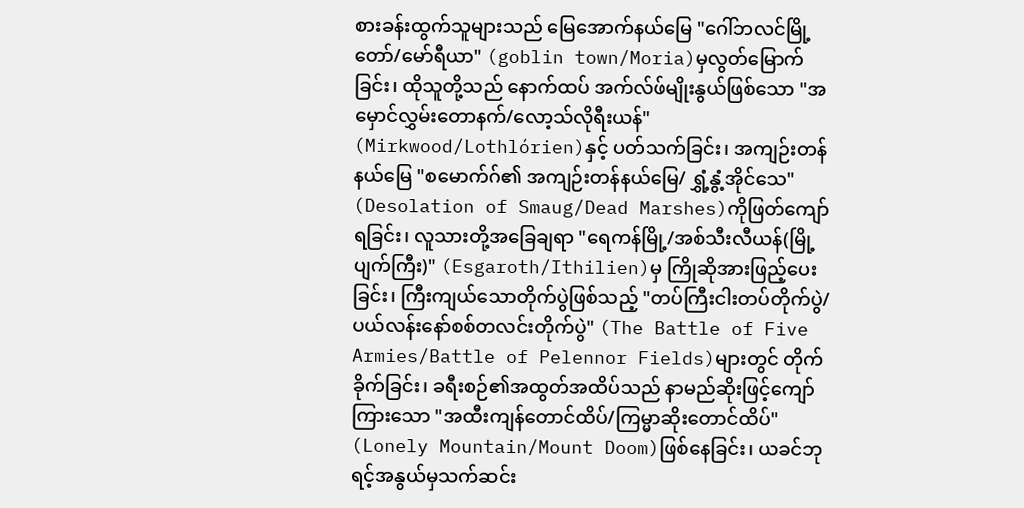စားခန်းထွက်သူများသည် မြေအောက်နယ်မြေ "ဂေါ်ဘလင်မြို့တော်/မော်ရီယာ" (goblin town/Moria)မှလွတ်မြောက်ခြင်း၊ ထိုသူတို့သည် နောက်ထပ် အက်လ်ဖ်မျိုးနွယ်ဖြစ်သော "အမှောင်လွှမ်းတောနက်/လော့သ်လိုရီးယန်" (Mirkwood/Lothlórien)နှင့် ပတ်သက်ခြင်း၊ အကျဉ်းတန်နယ်မြေ "စမောက်ဂ်၏ အကျဉ်းတန်နယ်မြေ/ ရွှံ့နွံ့အိုင်သေ" (Desolation of Smaug/Dead Marshes)ကိုဖြတ်ကျော်ရခြင်း၊ လူသားတို့အခြေချရာ "ရေကန်မြို့/အစ်သီးလီယန်(မြို့ပျက်ကြီး)" (Esgaroth/Ithilien)မှ ကြိုဆိုအားဖြည့်ပေးခြင်း၊ ကြီးကျယ်သောတိုက်ပွဲဖြစ်သည့် "တပ်ကြီးငါးတပ်တိုက်ပွဲ/ပယ်လန်းနော်စစ်တလင်းတိုက်ပွဲ" (The Battle of Five Armies/Battle of Pelennor Fields)များတွင် တိုက်ခိုက်ခြင်း၊ ခရီးစဉ်၏အထွတ်အထိပ်သည် နာမည်ဆိုးဖြင့်ကျော်ကြားသော "အထီးကျန်တောင်ထိပ်/ကြမ္မာဆိုးတောင်ထိပ်" (Lonely Mountain/Mount Doom)ဖြစ်နေခြင်း၊ ယခင်ဘုရင့်အနွယ်မှသက်ဆင်း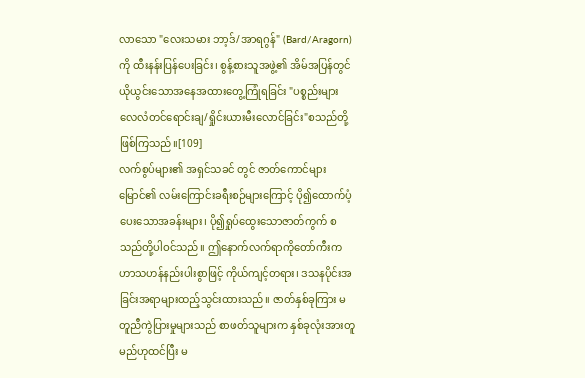လာသော "လေးသမား ဘာ့ဒ်/အာရဂွန်" (Bard/Aragorn)ကို ထီးနန်းပြန်ပေးခြင်း၊ စွန့်စားသူအဖွဲ့၏ အိမ်အပြန်တွင် ယိုယွင်းသောအနေအထားတွေ့ကြုံရခြင်း "ပစ္စည်းများလေလံတင်ရောင်းချ/ရှိုင်းယားမီးလောင်ခြင်း"စသည်တို့ဖြစ်ကြသည်။[109]
လက်စွပ်များ၏ အရှင်သခင် တွင် ဇာတ်ကောင်များမြောင်၏ လမ်းကြောင်းခရီးစဉ်များကြောင့် ပို၍ထောက်ပံ့ပေးသောအခန်းများ၊ ပို၍ရှုပ်ထွေးသောဇာတ်ကွက် စသည်တို့ပါဝင်သည်။ ဤနောက်လက်ရာကိုတော်ကီးက ဟာသဟန်နည်းပါးစွာဖြင့် ကိုယ်ကျင့်တရား၊ ဒသနပိုင်းအခြင်းအရာများထည့်သွင်းထားသည်။ ဇာတ်နှစ်ခုကြား မတူညီကွဲပြားမှုများသည် စာဖတ်သူများက နှစ်ခုလုံးအားတူမည်ဟုထင်ပြီး မ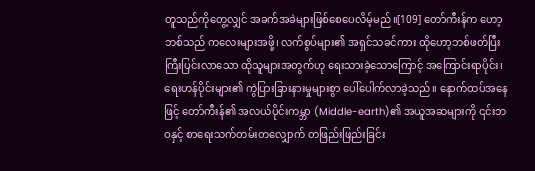တူသည်ကိုတွေ့လျှင် အခက်အခဲများဖြစ်စေပေလိမ့်မည်။[109] တော်ကီးန်က ဟော့ဘစ်သည် ကလေးများအဖို့၊ လက်စွပ်များ၏ အရှင်သခင်ကား ထိုဟော့ဘစ်ဖတ်ပြီး ကြီးပြင်းလာသော ထိုသူများအတွက်ဟု ရေးသားခဲ့သောကြောင့် အကြောင်းရာပိုင်း၊ ရေးဟန်ပိုင်းများ၏ ကွဲပြားခြားနားမှုများစွာ ပေါ်ပေါက်လာခဲ့သည်။ နောက်ထပ်အနေဖြင့် တော်ကီးန်၏ အလယ်ပိုင်းကမ္ဘာ (Middle-earth)၏ အယူအဆများကို ၎င်းဘဝနှင့် စာရေးသက်တမ်းတလျှောက် တဖြည်းဖြည်းခြင်း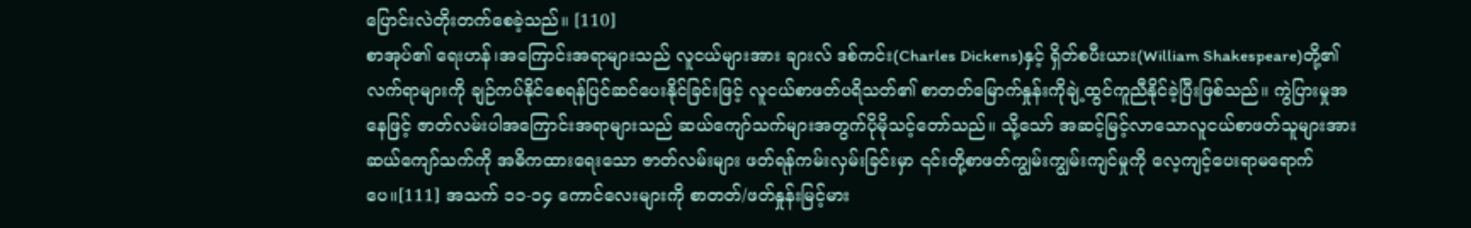ပြောင်းလဲတိုးတက်စေခဲ့သည်။ [110]
စာအုပ်၏ ရေးဟန်၊အကြောင်းအရာများသည် လူငယ်များအား ချားလ် ဒစ်ကင်း(Charles Dickens)နှင့် ရှိတ်စပီးယား(William Shakespeare)တို့၏ လက်ရာများကို ချဉ်ကပ်နိုင်စေရန်ပြင်ဆင်ပေးနိုင်ခြင်းဖြင့် လူငယ်စာဖတ်ပရိသတ်၏ စာတတ်မြောက်နှုန်းကိုချဲ့ထွင်ကူညီနိုင်ခဲ့ပြီးဖြစ်သည်။ ကွဲပြားမှုအနေဖြင့် ဇာတ်လမ်းပါအကြောင်းအရာများသည် ဆယ်ကျော်သက်များအတွက်ပိုမိုသင့်တော်သည်။ သို့သော် အဆင့်မြင့်လာသောလူငယ်စာဖတ်သူများအား ဆယ်ကျော်သက်ကို အဓိကထားရေးသော ဇာတ်လမ်းများ ဖတ်ရန်ကမ်းလှမ်းခြင်းမှာ ၎င်းတို့စာဖတ်ကျွမ်းကျွမ်းကျင်မှုကို လေ့ကျင့်ပေးရာမရောက်ပေ။[111] အသက် ၁၁-၁၄ ကောင်လေးများကို စာတတ်/ဖတ်နှုန်းမြင့်မား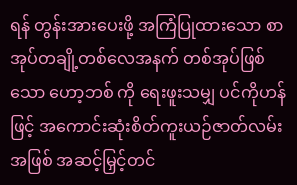ရန် တွန်းအားပေးဖို့ အကြံပြုထားသော စာအုပ်တချို့တစ်လေအနက် တစ်အုပ်ဖြစ်သော ဟော့ဘစ် ကို ရေးဖူးသမျှ ပင်ကိုဟန်ဖြင့် အကောင်းဆုံးစိတ်ကူးယဉ်ဇာတ်လမ်းအဖြစ် အဆင့်မြှင့်တင်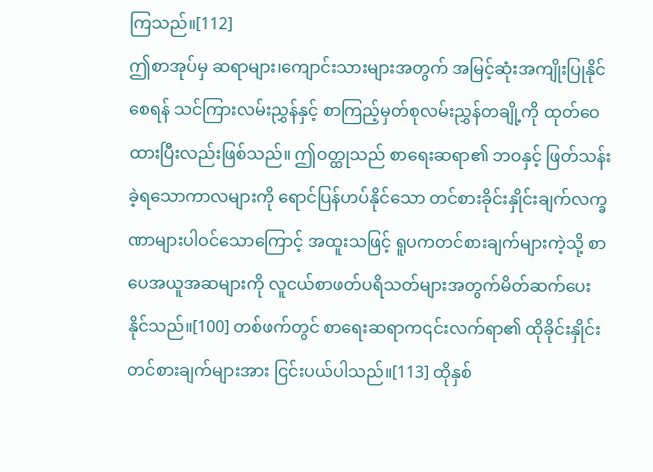ကြသည်။[112]
ဤစာအုပ်မှ ဆရာများ၊ကျောင်းသားများအတွက် အမြင့်ဆုံးအကျိုးပြုနိုင်စေရန် သင်ကြားလမ်းညွှန်နှင့် စာကြည့်မှတ်စုလမ်းညွှန်တချို့ကို ထုတ်ဝေထားပြီးလည်းဖြစ်သည်။ ဤဝတ္ထုသည် စာရေးဆရာ၏ ဘဝနှင့် ဖြတ်သန်းခဲ့ရသောကာလများကို ရောင်ပြန်ဟပ်နိုင်သော တင်စားခိုင်းနှိုင်းချက်လက္ခဏာများပါဝင်သောကြောင့် အထူးသဖြင့် ရူပကတင်စားချက်များကဲ့သို့ စာပေအယူအဆများကို လူငယ်စာဖတ်ပရိသတ်များအတွက်မိတ်ဆက်ပေးနိုင်သည်။[100] တစ်ဖက်တွင် စာရေးဆရာက၎င်းလက်ရာ၏ ထိုခိုင်းနှိုင်းတင်စားချက်များအား ငြင်းပယ်ပါသည်။[113] ထိုနှစ်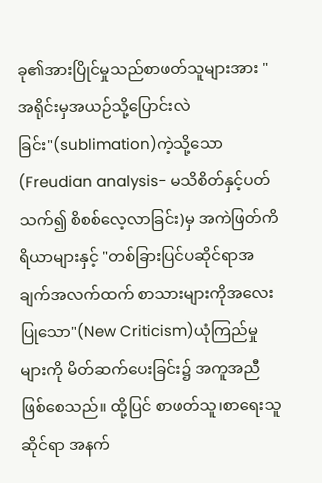ခု၏အားပြိုင်မှုသည်စာဖတ်သူများအား "အရိုင်းမှအယဉ်သို့ပြောင်းလဲခြင်း"(sublimation)ကဲ့သို့သော(Freudian analysis- မသိစိတ်နှင့်ပတ်သက်၍ စိစစ်လေ့လာခြင်း)မှ အကဲဖြတ်ကိရိယာများနှင့် "တစ်ခြားပြင်ပဆိုင်ရာအချက်အလက်ထက် စာသားများကိုအလေးပြုသော"(New Criticism)ယုံကြည်မှုများကို မိတ်ဆက်ပေးခြင်း၌ အကူအညီဖြစ်စေသည်။ ထို့ပြင် စာဖတ်သူ၊စာရေးသူဆိုင်ရာ အနက်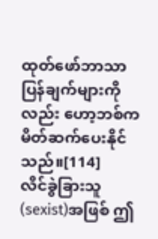ထုတ်ဖော်ဘာသာပြန်ချက်များကိုလည်း ဟော့ဘစ်က မိတ်ဆက်ပေးနိုင်သည်။[114]
လိင်ခွဲခြားသူ(sexist)အဖြစ် ဤ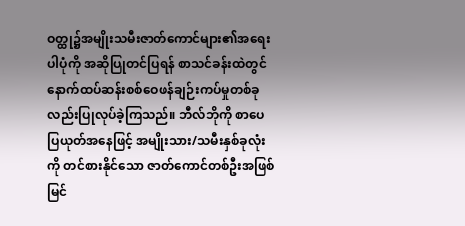ဝတ္ထု၌အမျိုးသမီးဇာတ်ကောင်များ၏အရေးပါပုံကို အဆိုပြုတင်ပြရန် စာသင်ခန်းထဲတွင် နောက်ထပ်ဆန်းစစ်ဝေဖန်ချဉ်းကပ်မှုတစ်ခုလည်းပြုလုပ်ခဲ့ကြသည်။ ဘီလ်ဘိုကို စာပေပြယုတ်အနေဖြင့် အမျိုးသား/သမီးနှစ်ခုလုံးကို တင်စားနိုင်သော ဇာတ်ကောင်တစ်ဦးအဖြစ်မြင်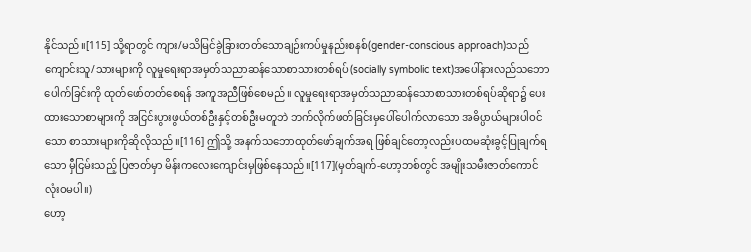နိုင်သည်။[115] သို့ရာတွင် ကျား/မသိမြင်ခွဲခြားတတ်သောချဉ်းကပ်မှုနည်းစနစ်(gender-conscious approach)သည် ကျောင်းသူ/သားများကို လူမှုရေးရာအမှတ်သညာဆန်သောစာသားတစ်ရပ်(socially symbolic text)အပေါ်နားလည်သဘောပေါက်ခြင်းကို ထုတ်ဖော်တတ်စေရန် အကူအညီဖြစ်စေမည်။ လူမှုရေးရာအမှတ်သညာဆန်သောစာသားတစ်ရပ်ဆိုရာ၌ ပေးထားသောစာများကို အငြင်းပွားဖွယ်တစ်ဦးနှင့်တစ်ဦးမတူဘဲ ဘက်လိုက်ဖတ်ခြင်းမှပေါ်ပေါက်လာသော အဓိပ္ပာယ်များပါဝင်သော စာသားများကိုဆိုလိုသည်။[116] ဤသို့ အနက်သဘောထုတ်ဖော်ချက်အရ ဖြစ်ချင်တော့လည်းပထမဆုံးခွင့်ပြုချက်ရသော မှီငြမ်းသည့် ပြဇာတ်မှာ မိန်းကလေးကျောင်းမှဖြစ်နေသည်။[117](မှတ်ချက်-ဟော့ဘစ်တွင် အမျိုးသမီးဇာတ်ကောင်လုံးဝမပါ။)
ဟော့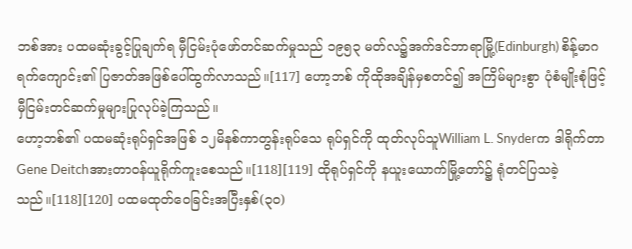ဘစ်အား ပထမဆုံးခွင့်ပြုချက်ရ မှီငြမ်းပုံဖော်တင်ဆက်မှုသည် ၁၉၅၃ မတ်လ၌အက်ဒင်ဘာရာမြို့(Edinburgh) စိန့်မာဂရက်ကျောင်း၏ ပြဇာတ်အဖြစ်ပေါ်ထွက်လာသည်။[117] ဟော့ဘစ် ကိုထိုအချိန်မှစတင်၍ အကြိမ်များစွာ ပုံစံမျိုးစုံဖြင့် မှီငြမ်းတင်ဆက်မှုများပြုလုပ်ခဲ့ကြသည်။
ဟော့ဘစ်၏ ပထမဆုံးရုပ်ရှင်အဖြစ် ၁၂မိနစ်ကာတွန်းရုပ်သေ ရုပ်ရှင်ကို ထုတ်လုပ်သူWilliam L. Snyderက ဒါရိုက်တာGene Deitchအားတာဝန်ယူရိုက်ကူးစေသည်။[118][119] ထိုရုပ်ရှင်ကို နယူးယောက်မြို့တော်၌ ရုံတင်ပြသခဲ့သည်။[118][120] ပထမထုတ်ဝေခြင်းအပြီးနှစ်(၃၀)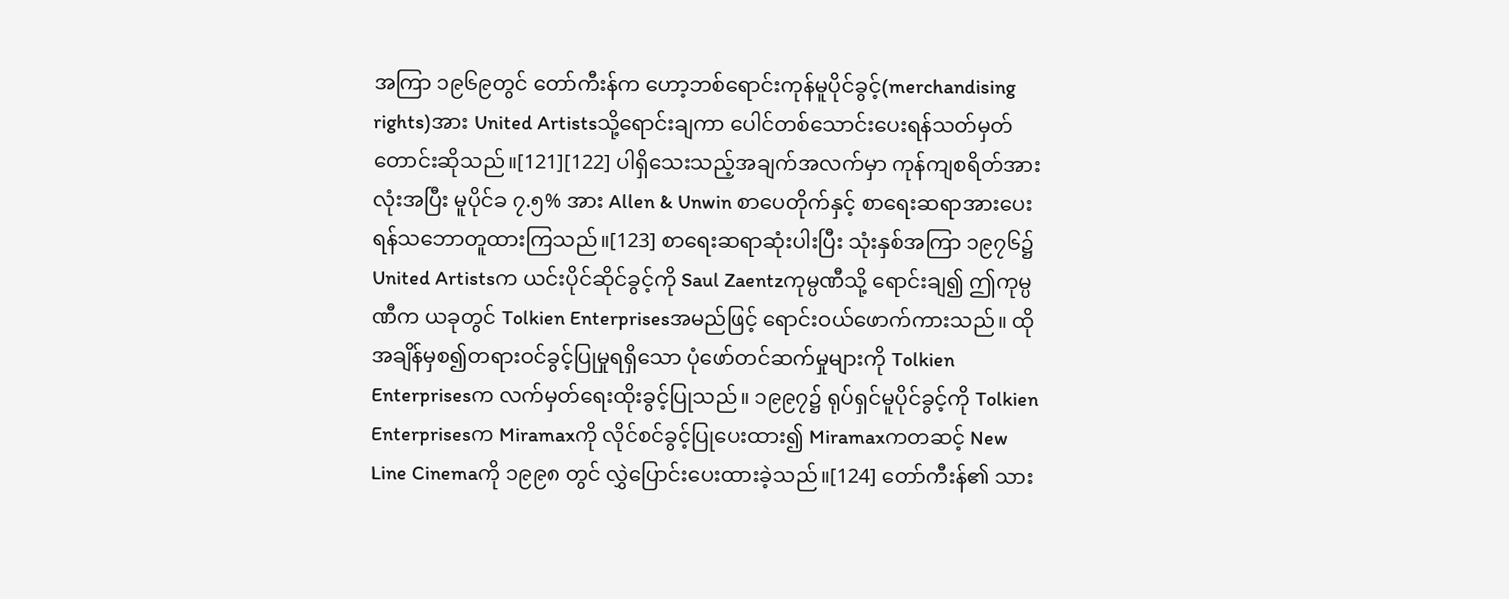အကြာ ၁၉၆၉တွင် တော်ကီးန်က ဟော့ဘစ်ရောင်းကုန်မူပိုင်ခွင့်(merchandising rights)အား United Artistsသို့ရောင်းချကာ ပေါင်တစ်သောင်းပေးရန်သတ်မှတ်တောင်းဆိုသည်။[121][122] ပါရှိသေးသည့်အချက်အလက်မှာ ကုန်ကျစရိတ်အားလုံးအပြီး မူပိုင်ခ ၇.၅% အား Allen & Unwin စာပေတိုက်နှင့် စာရေးဆရာအားပေးရန်သဘောတူထားကြသည်။[123] စာရေးဆရာဆုံးပါးပြီး သုံးနှစ်အကြာ ၁၉၇၆၌ United Artistsက ယင်းပိုင်ဆိုင်ခွင့်ကို Saul Zaentzကုမ္ပဏီသို့ ရောင်းချ၍ ဤကုမ္ပဏီက ယခုတွင် Tolkien Enterprisesအမည်ဖြင့် ရောင်းဝယ်ဖောက်ကားသည်။ ထိုအချိန်မှစ၍တရားဝင်ခွင့်ပြုမှုရရှိသော ပုံဖော်တင်ဆက်မှုများကို Tolkien Enterprisesက လက်မှတ်ရေးထိုးခွင့်ပြုသည်။ ၁၉၉၇၌ ရုပ်ရှင်မူပိုင်ခွင့်ကို Tolkien Enterprisesက Miramaxကို လိုင်စင်ခွင့်ပြုပေးထား၍ Miramaxကတဆင့် New Line Cinemaကို ၁၉၉၈ တွင် လွှဲပြောင်းပေးထားခဲ့သည်။[124] တော်ကီးန်၏ သား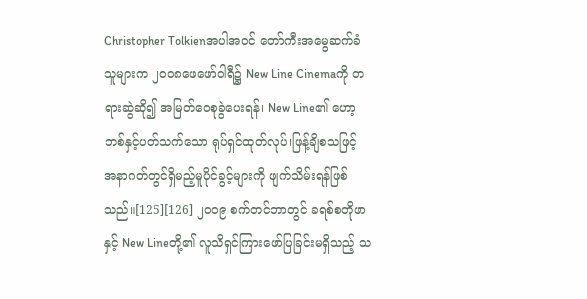Christopher Tolkienအပါအဝင် တော်ကီးအမွေဆက်ခံသူများက ၂၀၀၈ဖေဖော်ဝါရီ၌ New Line Cinemaကို တရားဆွဲဆို၍ အမြတ်ဝေစုခွဲပေးရန်၊ New Line၏ ဟော့ဘစ်နှင့်ပတ်သက်သော ရုပ်ရှင်ထုတ်လုပ်၊ဖြန့်ချိစသဖြင့် အနာဂတ်တွင်ရှိမည့်မူပိုင်ခွင့်များကို ဖျက်သိမ်းရန်ဖြစ်သည်။[125][126] ၂၀၀၉ စက်တင်ဘာတွင် ခရစ်စတိုဖာနှင့် New Lineတို့၏ လူသိရှင်ကြားဖော်ပြခြင်းမရှိသည့် သ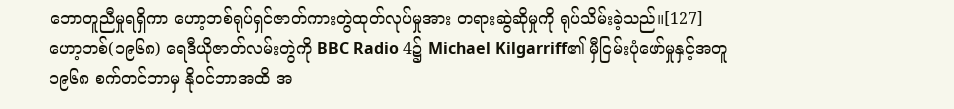ဘောတူညီမှုရရှိကာ ဟော့ဘစ်ရုပ်ရှင်ဇာတ်ကားတွဲထုတ်လုပ်မှုအား တရားဆွဲဆိုမှုကို ရုပ်သိမ်းခဲ့သည်။[127]
ဟော့ဘစ်(၁၉၆၈) ရေဒီယိုဇာတ်လမ်းတွဲကို BBC Radio 4၌ Michael Kilgarriff၏ မှီငြမ်းပုံဖော်မှုနှင့်အတူ ၁၉၆၈ စက်တင်ဘာမှ နိုဝင်ဘာအထိ အ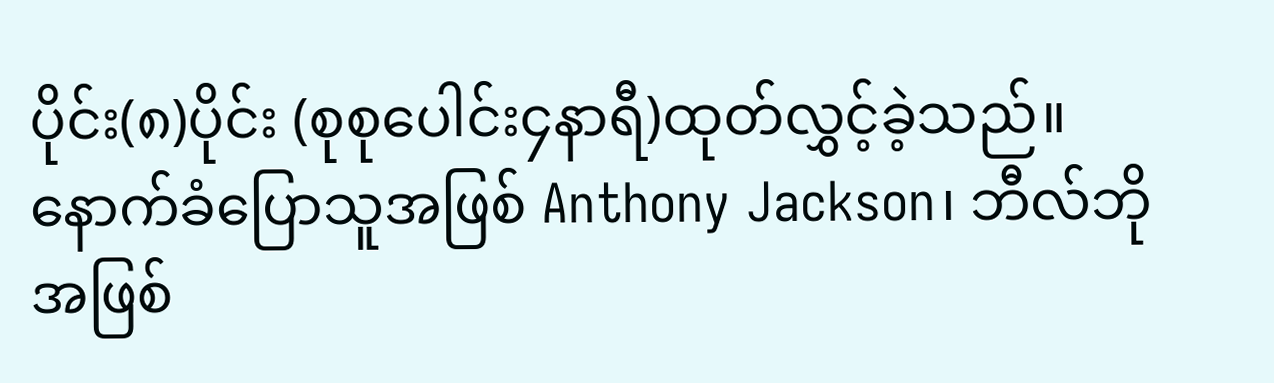ပိုင်း(၈)ပိုင်း (စုစုပေါင်း၄နာရီ)ထုတ်လွှင့်ခဲ့သည်။ နောက်ခံပြောသူအဖြစ် Anthony Jackson၊ ဘီလ်ဘိုအဖြစ်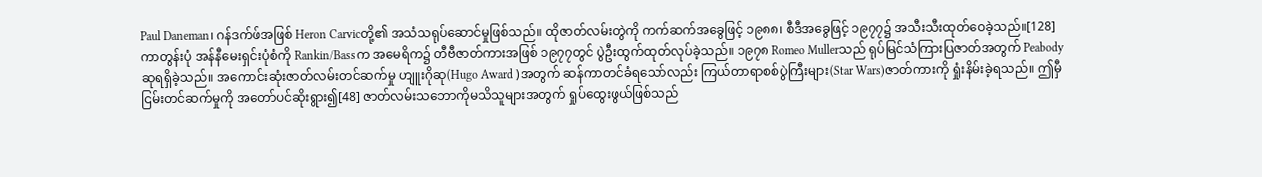Paul Daneman၊ ဂန်ဒက်ဖ်အဖြစ် Heron Carvicတို့၏ အသံသရုပ်ဆောင်မှုဖြစ်သည်။ ထိုဇာတ်လမ်းတွဲကို ကက်ဆက်အခွေဖြင့် ၁၉၈၈၊ စီဒီအခွေဖြင့် ၁၉၇၇၌ အသီးသီးထုတ်ဝေခဲ့သည်။[128]
ကာတွန်းပုံ အန်နီမေးရှင်းပုံစံကို Rankin/Bassက အမေရိက၌ တီဗီဇာတ်ကားအဖြစ် ၁၉၇၇တွင် ပွဲဦးထွက်ထုတ်လုပ်ခဲ့သည်။ ၁၉၇၈ Romeo Mullerသည် ရုပ်မြင်သံကြားပြဇာတ်အတွက် Peabodyဆုရရှိခဲ့သည်။ အကောင်းဆုံးဇာတ်လမ်းတင်ဆက်မှု ဟျူးဂိုဆု(Hugo Award )အတွက် ဆန်ကာတင်ခံရသော်လည်း ကြယ်တာရာစစ်ပွဲကြီးများ(Star Wars)ဇာတ်ကားကို ရှုံးနိမ်းခဲ့ရသည်။ ဤမှီငြမ်းတင်ဆက်မှုကို အတော်ပင်ဆိုးရွား၍[48] ဇာတ်လမ်းသဘောကိုမသိသူများအတွက် ရှုပ်ထွေးဖွယ်ဖြစ်သည်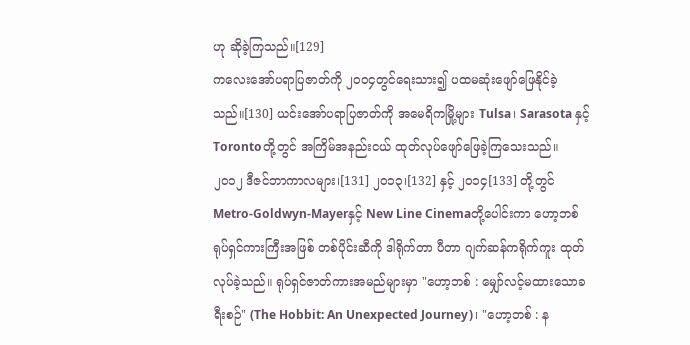ဟု ဆိုခဲ့ကြသည်။[129]
ကလေးအော်ပရာပြဇာတ်ကို ၂၀၀၄တွင်ရေးသား၍ ပထမဆုံးဖျော်ဖြေနိုင်ခဲ့သည်။[130] ယင်းအော်ပရာပြဇာတ်ကို အမေရိကမြို့များ Tulsa၊ Sarasota နှင့် Torontoတို့တွင် အကြိမ်အနည်းငယ် ထုတ်လုပ်ဖျော်ဖြေခဲ့ကြသေးသည်။
၂၀၁၂ ဒီဇင်ဘာကာလများ၊[131] ၂၀၁၃၊[132] နှင့် ၂၀၁၄[133] တို့တွင် Metro-Goldwyn-Mayerနှင့် New Line Cinemaတို့ပေါင်းကာ ဟော့ဘစ်ရုပ်ရှင်ကားကြီးအဖြစ် တစ်ပိုင်းဆီကို ဒါရိုက်တာ ပီတာ ဂျက်ဆန်ကရိုက်ကူး ထုတ်လုပ်ခဲ့သည်။ ရုပ်ရှင်ဇာတ်ကားအမည်များမှာ "ဟော့ဘစ် : မျှော်လင့်မထားသောခရီးစဉ်" (The Hobbit: An Unexpected Journey)၊ "ဟော့ဘစ် : န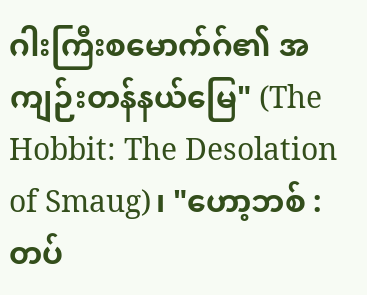ဂါးကြီးစမောက်ဂ်၏ အကျဉ်းတန်နယ်မြေ" (The Hobbit: The Desolation of Smaug)၊ "ဟော့ဘစ် : တပ်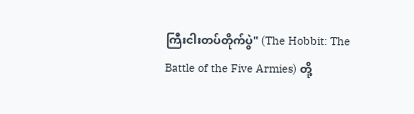ကြီးငါးတပ်တိုက်ပွဲ" (The Hobbit: The Battle of the Five Armies) တို့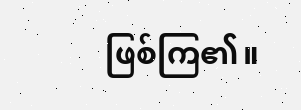ဖြစ်ကြ၏။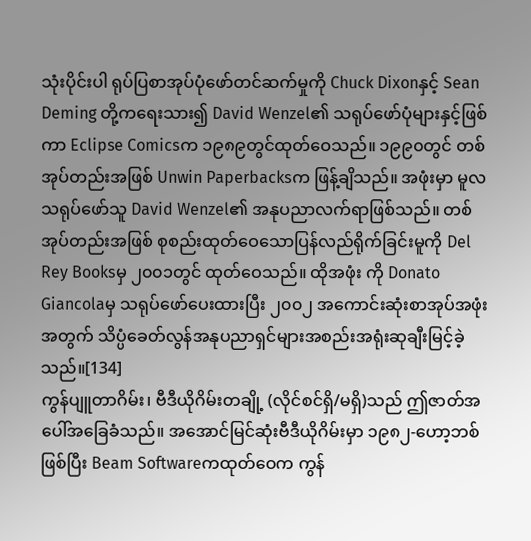သုံးပိုင်းပါ ရုပ်ပြစာအုပ်ပုံဖော်တင်ဆက်မှုကို Chuck Dixonနှင့် Sean Deming တို့ကရေးသား၍ David Wenzel၏ သရုပ်ဖော်ပုံများနှင့်ဖြစ်ကာ Eclipse Comicsက ၁၉၈၉တွင်ထုတ်ဝေသည်။ ၁၉၉၀တွင် တစ်အုပ်တည်းအဖြစ် Unwin Paperbacksက ဖြန့်ချိသည်။ အဖုံးမှာ မူလသရုပ်ဖော်သူ David Wenzel၏ အနုပညာလက်ရာဖြစ်သည်။ တစ်အုပ်တည်းအဖြစ် စုစည်းထုတ်ဝေသောပြန်လည်ရိုက်ခြင်းမူကို Del Rey Booksမှ ၂၀၀၁တွင် ထုတ်ဝေသည်။ ထိုအဖုံး ကို Donato Giancolaမှ သရုပ်ဖော်ပေးထားပြီး ၂၀၀၂ အကောင်းဆုံးစာအုပ်အဖုံးအတွက် သိပ္ပံခေတ်လွန်အနုပညာရှင်များအစည်းအရုံးဆုချီးမြင့်ခဲ့သည်။[134]
ကွန်ပျူတာဂိမ်း၊ ဗီဒီယိုဂိမ်းတချို့ (လိုင်စင်ရှိ/မရှိ)သည် ဤဇာတ်အပေါ်အခြေခံသည်။ အအောင်မြင်ဆုံးဗီဒီယိုဂိမ်းမှာ ၁၉၈၂-ဟော့ဘစ်ဖြစ်ပြီး Beam Softwareကထုတ်ဝေက ကွန်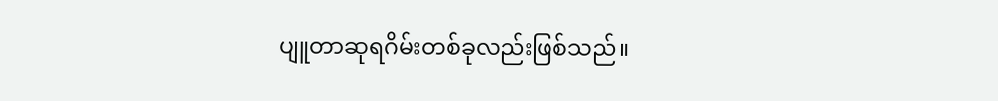ပျူတာဆုရဂိမ်းတစ်ခုလည်းဖြစ်သည်။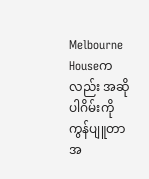Melbourne Houseကလည်း အဆိုပါဂိမ်းကို ကွန်ပျူတာအ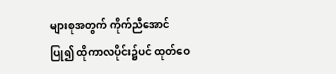များစုအတွက် ကိုက်ညီအောင်ပြု၍ ထိုကာလပိုင်း၌ပင် ထုတ်ဝေ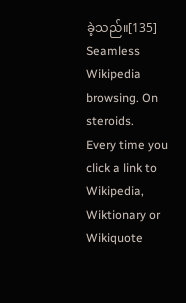ခဲ့သည်။[135]
Seamless Wikipedia browsing. On steroids.
Every time you click a link to Wikipedia, Wiktionary or Wikiquote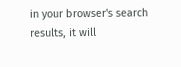in your browser's search results, it will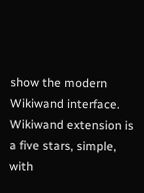show the modern Wikiwand interface.
Wikiwand extension is a five stars, simple, with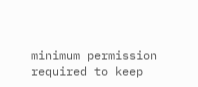minimum permission required to keep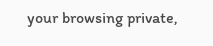your browsing private,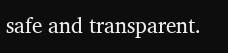safe and transparent.